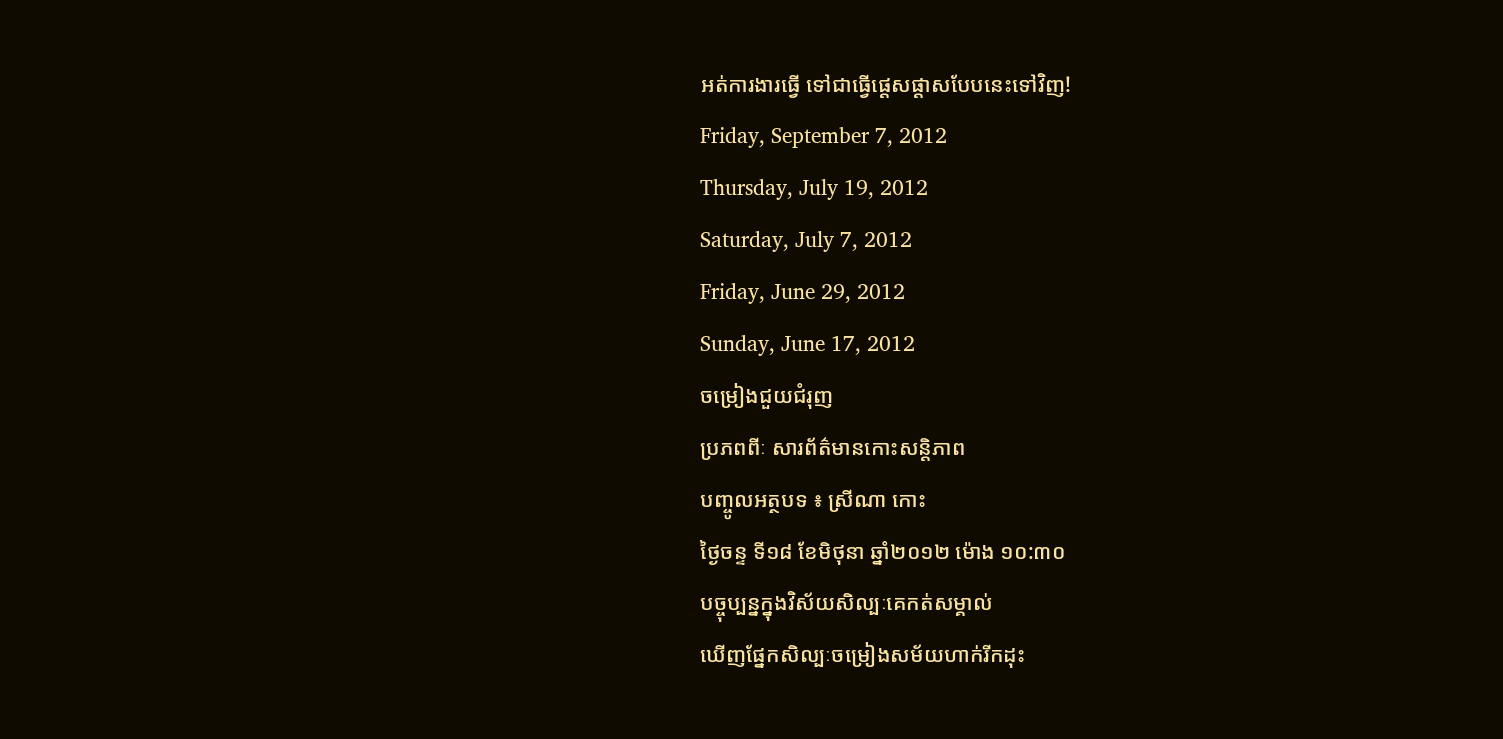អត់ការងារធ្វើ ទៅជាធ្វើផ្តេសផ្តាសបែបនេះទៅវិញ!
Friday, September 7, 2012
Thursday, July 19, 2012
Saturday, July 7, 2012
Friday, June 29, 2012
Sunday, June 17, 2012
ចម្រៀងជួយជំរុញ
ប្រភពពីៈ សារព័ត៌មានកោះសន្តិភាព
បញ្ចូលអត្ថបទ ៖ ស្រីណា កោះ
ថ្ងៃចន្ទ ទី១៨ ខែមិថុនា ឆ្នាំ២០១២ ម៉ោង ១០:៣០
បច្ចុប្បន្នក្នុងវិស័យសិល្បៈគេកត់សម្គាល់
ឃើញផ្នែកសិល្បៈចម្រៀងសម័យហាក់រីកដុះ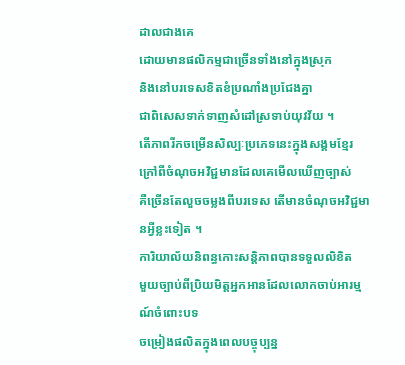ដាលជាងគេ
ដោយមានផលិកម្មជាច្រើនទាំងនៅក្នុងស្រុក
និងនៅបរទេសខិតខំប្រណាំងប្រជែងគ្នា
ជាពិសេសទាក់ទាញសំដៅស្រទាប់យុវវ័យ ។
តើភាពរីកចម្រើនសិល្បៈប្រភេទនេះក្នុងសង្គមខ្មែរ
ក្រៅពីចំណុចអវិជ្ជមានដែលគេមើលឃើញច្បាស់
គឺច្រើនតែលួចចម្លងពីបរទេស តើមានចំណុចអវិជ្ជមានអ្វីខ្លះទៀត ។
ការិយាល័យនិពន្ធកោះសន្តិភាពបានទទួលលិខិត
មួយច្បាប់ពីប្រិយមិត្តអ្នកអានដែលលោកចាប់អារម្មណ៍ចំពោះបទ
ចម្រៀងផលិតក្នុងពេលបច្ចុប្បន្ន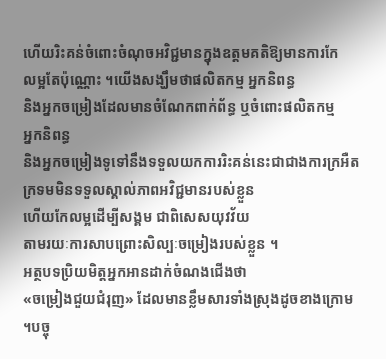ហើយរិះគន់ចំពោះចំណុចអវិជ្ជមានក្នុងឧត្តមគតិឱ្យមានការកែ
លម្អតែប៉ុណ្ណោះ ។យើងសង្ឃឹមថាផលិតកម្ម អ្នកនិពន្ធ
និងអ្នកចម្រៀងដែលមានចំណែកពាក់ព័ន្ធ ឬចំពោះផលិតកម្ម
អ្នកនិពន្ធ
និងអ្នកចម្រៀងទូទៅនឹងទទួលយកការរិះគន់នេះជាជាងការក្រអឺត
ក្រទមមិនទទួលស្គាល់ភាពអវិជ្ជមានរបស់ខ្លួន
ហើយកែលម្អដើម្បីសង្គម ជាពិសេសយុវវ័យ
តាមរយៈការសាបព្រោះសិល្បៈចម្រៀងរបស់ខ្លួន ។
អត្ថបទប្រិយមិត្តអ្នកអានដាក់ចំណងជើងថា
«ចម្រៀងជួយជំរុញ» ដែលមានខ្លឹមសារទាំងស្រុងដូចខាងក្រោម
។បច្ចុ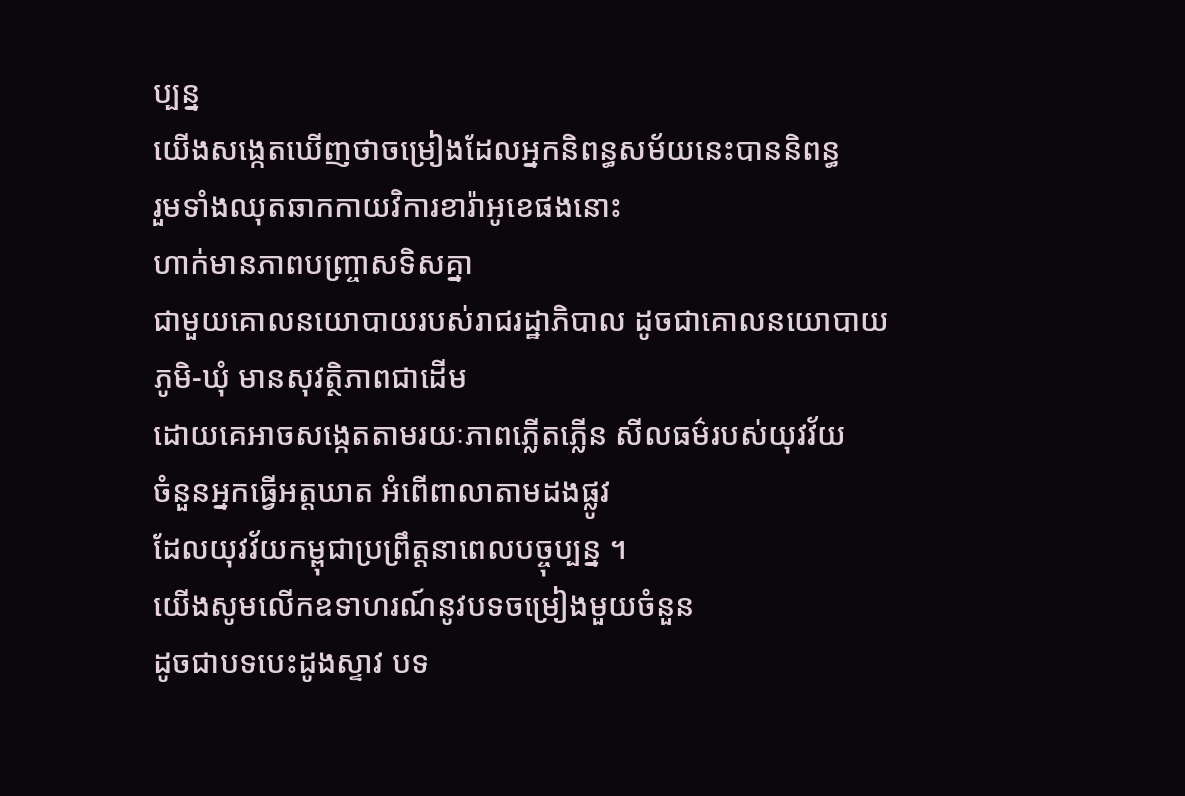ប្បន្ន
យើងសង្កេតឃើញថាចម្រៀងដែលអ្នកនិពន្ធសម័យនេះបាននិពន្ធ
រួមទាំងឈុតឆាកកាយវិការខារ៉ាអូខេផងនោះ
ហាក់មានភាពបញ្ច្រាសទិសគ្នា
ជាមួយគោលនយោបាយរបស់រាជរដ្ឋាភិបាល ដូចជាគោលនយោបាយ
ភូមិ-ឃុំ មានសុវត្ថិភាពជាដើម
ដោយគេអាចសង្កេតតាមរយៈភាពភ្លើតភ្លើន សីលធម៌របស់យុវវ័យ
ចំនួនអ្នកធ្វើអត្តឃាត អំពើពាលាតាមដងផ្លូវ
ដែលយុវវ័យកម្ពុជាប្រព្រឹត្តនាពេលបច្ចុប្បន្ន ។
យើងសូមលើកឧទាហរណ៍នូវបទចម្រៀងមួយចំនួន
ដូចជាបទបេះដូងស្ទាវ បទ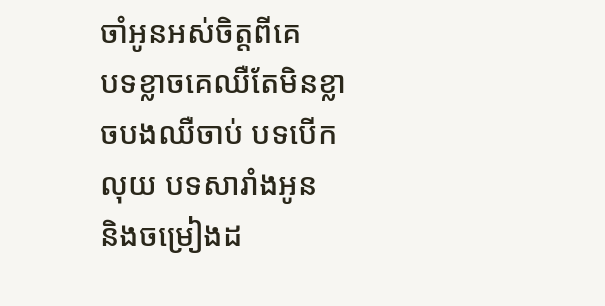ចាំអូនអស់ចិត្តពីគេ
បទខ្លាចគេឈឺតែមិនខ្លាចបងឈឺចាប់ បទបើកលុយ បទសារាំងអូន
និងចម្រៀងដ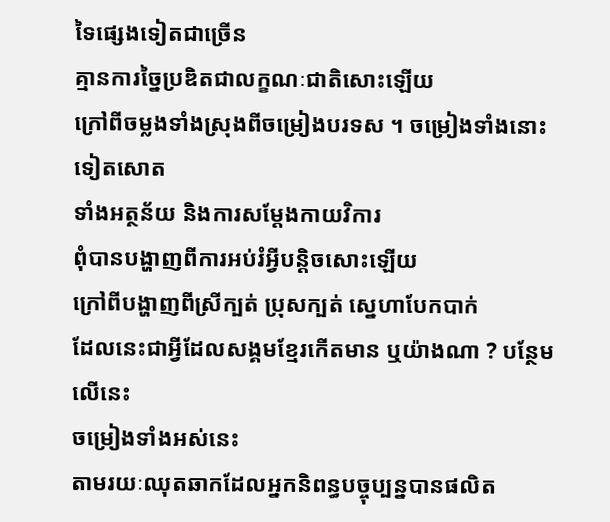ទៃផ្សេងទៀតជាច្រើន
គ្មានការច្នៃប្រឌិតជាលក្ខណៈជាតិសោះឡើយ
ក្រៅពីចម្លងទាំងស្រុងពីចម្រៀងបរទស ។ ចម្រៀងទាំងនោះទៀតសោត
ទាំងអត្ថន័យ និងការសម្តែងកាយវិការ
ពុំបានបង្ហាញពីការអប់រំអ្វីបន្តិចសោះឡើយ
ក្រៅពីបង្ហាញពីស្រីក្បត់ ប្រុសក្បត់ ស្នេហាបែកបាក់
ដែលនេះជាអ្វីដែលសង្គមខ្មែរកើតមាន ឬយ៉ាងណា ? បន្ថែមលើនេះ
ចម្រៀងទាំងអស់នេះ
តាមរយៈឈុតឆាកដែលអ្នកនិពន្ធបច្ចុប្បន្នបានផលិត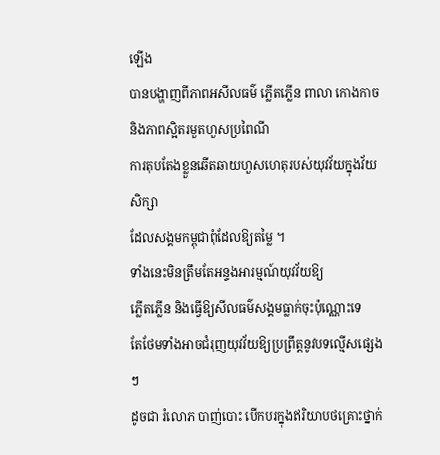ឡើង
បានបង្ហាញពីភាពអសីលធម៌ ភ្លើតភ្លើន ពាលា កោងកាច
និងភាពស្អិតរមួតហួសប្រពៃណី
ការតុបតែងខ្លួនឆើតឆាយហួសហេតុរបស់យុវវ័យក្នុងវ័យសិក្សា
ដែលសង្គមកម្ពុជាពុំដែលឱ្យតម្លៃ ។
ទាំងនេះមិនត្រឹមតែអន្ទងអារម្មណ៍យុវវ័យឱ្យ
ភ្លើតភ្លើន និងធ្វើឱ្យសីលធម៌សង្គមធ្លាក់ចុះប៉ុណ្ណោះទេ
តែថែមទាំងអាចជំរុញយុវវ័យឱ្យប្រព្រឹត្តនូវបទល្មើសផ្សេងៗ
ដូចជា រំលោភ បាញ់បោះ បើកបរក្នុងឥរិយាបថគ្រោះថ្នាក់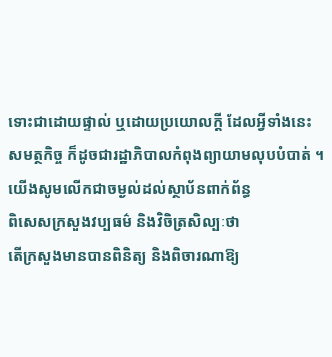ទោះជាដោយផ្ទាល់ ឬដោយប្រយោលក្តី ដែលអ្វីទាំងនេះ
សមត្ថកិច្ច ក៏ដូចជារដ្ឋាភិបាលកំពុងព្យាយាមលុបបំបាត់ ។
យើងសូមលើកជាចម្ងល់ដល់ស្ថាប័នពាក់ព័ន្ធ
ពិសេសក្រសួងវប្បធម៌ និងវិចិត្រសិល្បៈថា
តើក្រសួងមានបានពិនិត្យ និងពិចារណាឱ្យ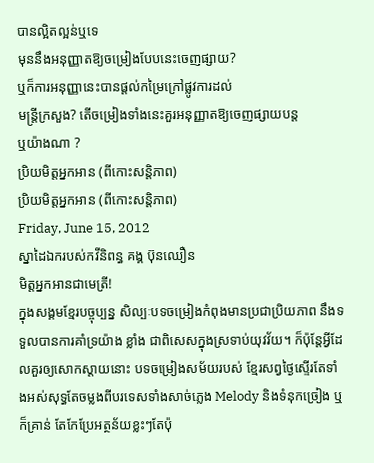បានល្អិតល្អន់ឬទេ
មុននឹងអនុញ្ញាតឱ្យចម្រៀងបែបនេះចេញផ្សាយ?
ឬក៏ការអនុញ្ញានេះបានផ្តល់កម្រៃក្រៅផ្លូវការដល់
មន្ត្រីក្រសួង? តើចម្រៀងទាំងនេះគួរអនុញ្ញាតឱ្យចេញផ្សាយបន្ត
ឬយ៉ាងណា ?
ប្រិយមិត្តអ្នកអាន (ពីកោះសន្តិភាព)
ប្រិយមិត្តអ្នកអាន (ពីកោះសន្តិភាព)
Friday, June 15, 2012
ស្នាដៃឯករបស់កវីនិពន្ធ គង្គ ប៊ុនឈឿន
មិត្តអ្នកអានជាមេត្រី!
ក្នុងសង្គមខ្មែរបច្ចុប្បន្ន សិល្បៈបទចម្រៀងកំពុងមានប្រជាប្រិយភាព នឹងទទួលបានការគាំទ្រយ៉ាង ខ្លាំង ជាពិសេសក្នុងស្រទាប់យុវវ័យ។ ក៏ប៉ុន្តែអ្វីដែលគួរឲ្យសោកស្តាយនោះ បទចម្រៀងសម័យរបស់ ខ្មែរសព្វថ្ងៃស្ទើរតែទាំងអស់សុទ្ធតែចម្លងពីបរទេសទាំងសាច់ភ្លេង Melody និងទំនុកច្រៀង ឬក៏គ្រាន់ តែកែប្រែអត្ថន័យខ្លះៗតែប៉ុ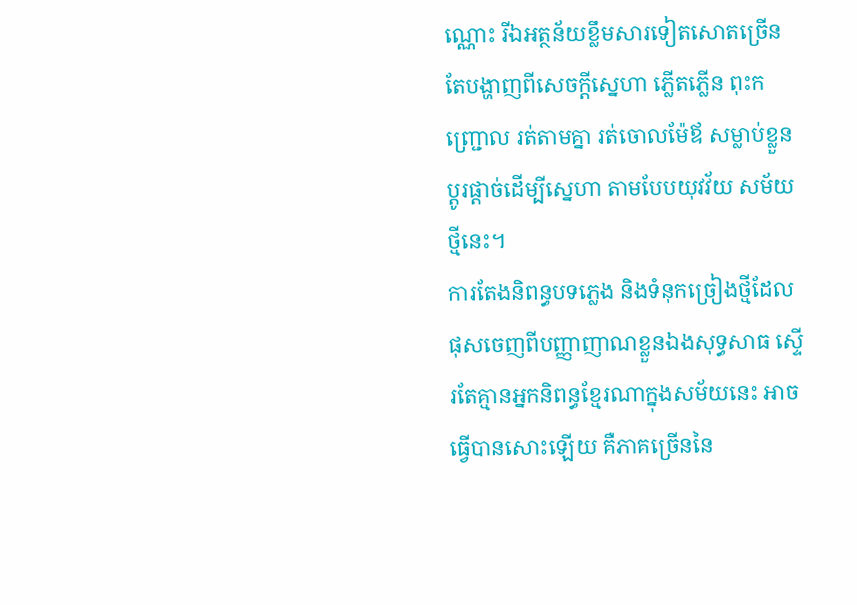ណ្ណោះ រីឯអត្ថន័យខ្លឹមសារទៀតសោតច្រើនតែបង្ហាញពីសេចក្តីសេ្នហា ភ្លើតភ្លើន ពុះកញ្ជ្រោល រត់តាមគ្នា រត់ចោលម៉ែឪ សម្លាប់ខ្លួនប្តូរផ្តាច់ដើម្បីស្នេហា តាមបែបយុវវ័យ សម័យថ្មីនេះ។
ការតែងនិពន្ធបទភ្លេង និងទំនុកច្រៀងថ្មីដែលផុសចេញពីបញ្ញាញាណខ្លួនឯងសុទ្ធសាធ ស្ទើរតែគ្មានអ្នកនិពន្ធខ្មែរណាក្នុងសម័យនេះ អាចធ្វើបានសោះឡើយ គឺភាគច្រើននៃ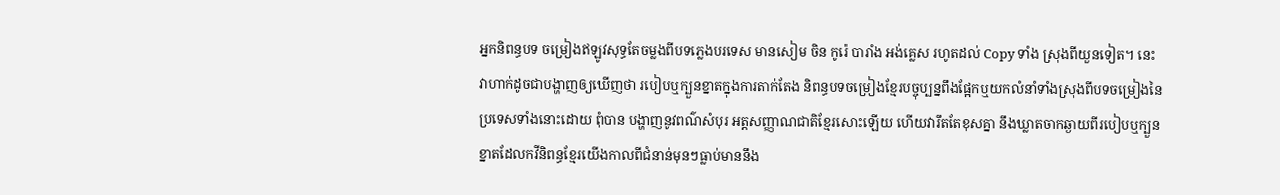អ្នកនិពន្ធបទ ចម្រៀងឥឡូវសុទ្ធតែចម្លងពីបទភ្លេងបរទេស មានសៀម ចិន កូរ៉េ បារាំង អង់គ្លេស រហូតដល់ Copy ទាំង ស្រុងពីយួនទៀត។ នេះវាហាក់ដូចជាបង្ហាញឲ្យឃើញថា របៀបឬក្បួនខ្នាតក្នុងការតាក់តែង និពន្ធបទចម្រៀងខ្មែរបច្ចុប្បន្នពឹងផ្អែកឬយកលំនាំទាំងស្រុងពីបទចម្រៀងនៃប្រទេសទាំងនោះដោយ ពុំបាន បង្ហាញនូវពណ៌សំបុរ អត្តសញ្ញាណជាតិខ្មែរសោះឡើយ ហើយវារឹតតែខុសគ្នា នឹងឃ្លាតចាកឆ្ងាយពីរបៀបឬក្បួនខ្នាតដែលកវីនិពន្ធខ្មែរយើងកាលពីជំនាន់មុនៗធ្លាប់មាននឹង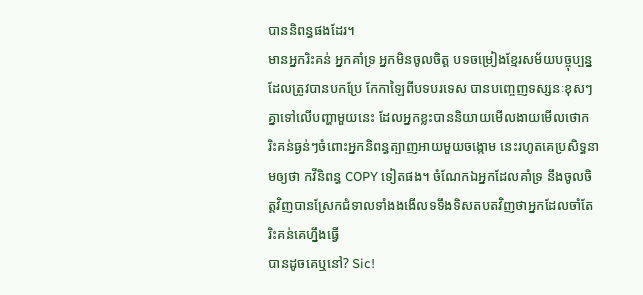បាននិពន្ធផងដែរ។
មានអ្នករិះគន់ អ្នកគាំទ្រ អ្នកមិនចូលចិត្ត បទចម្រៀងខ្មែរសម័យបច្ចុប្បន្នដែលត្រូវបានបកប្រែ កែកាឡៃពីបទបរទេស បានបញ្ចេញទស្សនៈខុសៗគ្នាទៅលើបញ្ហាមួយនេះ ដែលអ្នកខ្លះបាននិយាយមើលងាយមើលថោក រិះគន់ធ្ងន់ៗចំពោះអ្នកនិពន្ធត្បាញអាយមួយចង្កោម នេះរហូតគេប្រសិទ្ធនាមឲ្យថា កវីនិពន្ធ COPY ទៀតផង។ ចំណែកឯអ្នកដែលគាំទ្រ នឹងចូលចិត្តវិញបានស្រែកជំទាលទាំងងងើលទទឹងទិសតបតវិញថាអ្នកដែលចាំតែរិះគន់គេហ្នឹងធ្វើ
បានដូចគេឬនៅ? Sic!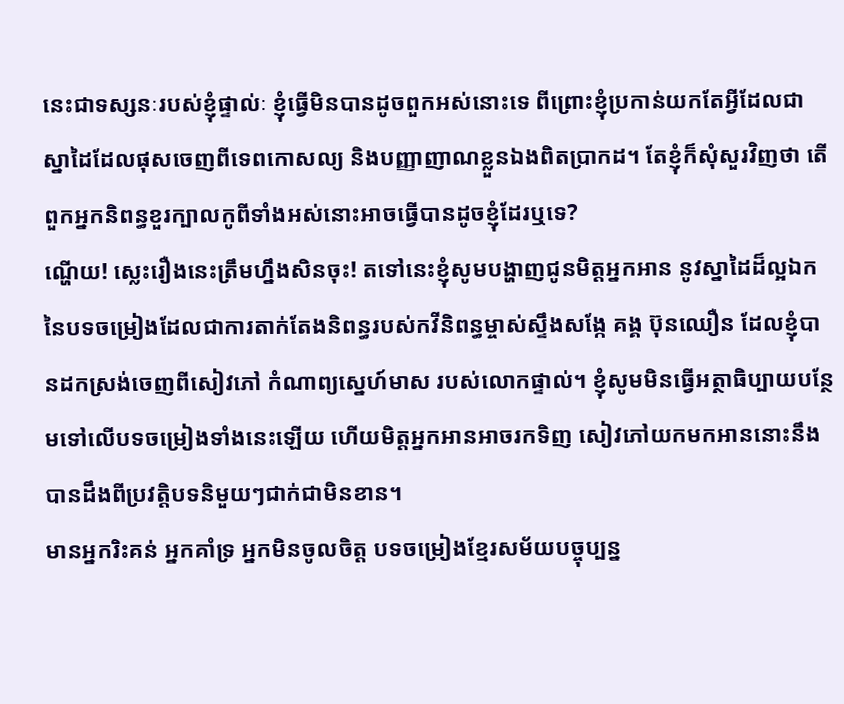នេះជាទស្សនៈរបស់ខ្ញុំផ្ទាល់ៈ ខ្ញុំធ្វើមិនបានដូចពួកអស់នោះទេ ពីព្រោះខ្ញុំប្រកាន់យកតែអ្វីដែលជា
ស្នាដៃដែលផុសចេញពីទេពកោសល្យ និងបញ្ញាញាណខ្លួនឯងពិតប្រាកដ។ តែខ្ញុំក៏សុំសួរវិញថា តើពួកអ្នកនិពន្ធខួរក្បាលកូពីទាំងអស់នោះអាចធ្វើបានដូចខ្ញុំដែរឬទេ?
ណ្ហើយ! ស្លេះរឿងនេះត្រឹមហ្នឹងសិនចុះ! តទៅនេះខ្ញុំសូមបង្ហាញជូនមិត្តអ្នកអាន នូវស្នាដៃដ៏ល្អឯកនៃបទចម្រៀងដែលជាការតាក់តែងនិពន្ធរបស់កវីនិពន្ធម្ចាស់ស្ទឹងសង្កែ គង្គ ប៊ុនឈឿន ដែលខ្ញុំបានដកស្រង់ចេញពីសៀវភៅ កំណាព្យស្នេហ៍មាស របស់លោកផ្ទាល់។ ខ្ញុំសូមមិនធ្វើអត្ថាធិប្បាយបន្ថែមទៅលើបទចម្រៀងទាំងនេះឡើយ ហើយមិត្តអ្នកអានអាចរកទិញ សៀវភៅយកមកអាននោះនឹងបានដឹងពីប្រវត្តិបទនិមួយៗជាក់ជាមិនខាន។
មានអ្នករិះគន់ អ្នកគាំទ្រ អ្នកមិនចូលចិត្ត បទចម្រៀងខ្មែរសម័យបច្ចុប្បន្ន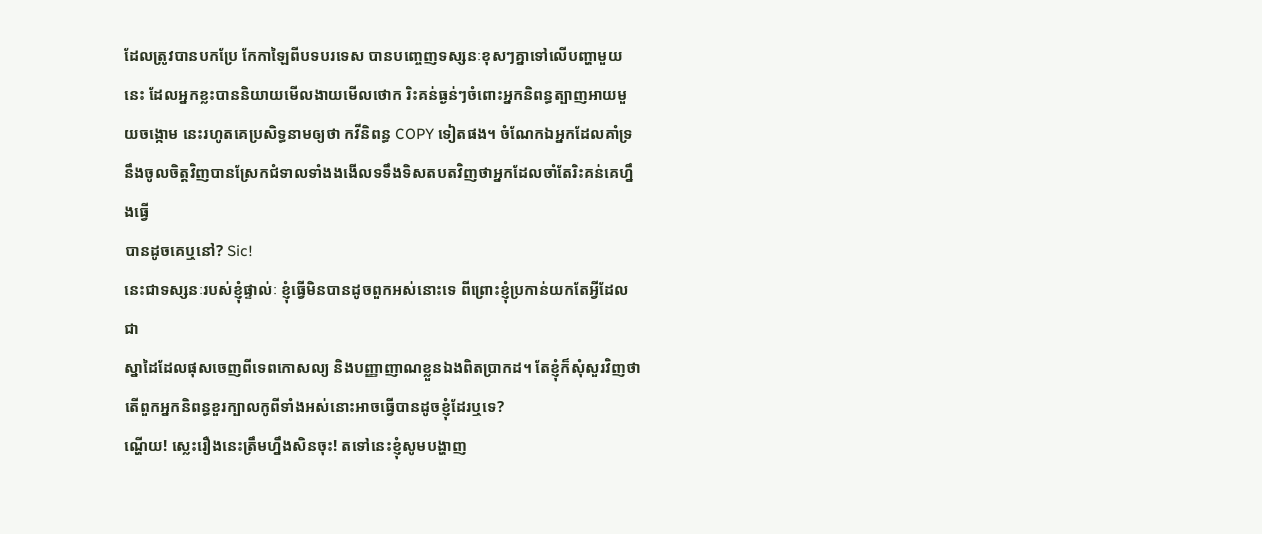ដែលត្រូវបានបកប្រែ កែកាឡៃពីបទបរទេស បានបញ្ចេញទស្សនៈខុសៗគ្នាទៅលើបញ្ហាមួយនេះ ដែលអ្នកខ្លះបាននិយាយមើលងាយមើលថោក រិះគន់ធ្ងន់ៗចំពោះអ្នកនិពន្ធត្បាញអាយមួយចង្កោម នេះរហូតគេប្រសិទ្ធនាមឲ្យថា កវីនិពន្ធ COPY ទៀតផង។ ចំណែកឯអ្នកដែលគាំទ្រ នឹងចូលចិត្តវិញបានស្រែកជំទាលទាំងងងើលទទឹងទិសតបតវិញថាអ្នកដែលចាំតែរិះគន់គេហ្នឹងធ្វើ
បានដូចគេឬនៅ? Sic!
នេះជាទស្សនៈរបស់ខ្ញុំផ្ទាល់ៈ ខ្ញុំធ្វើមិនបានដូចពួកអស់នោះទេ ពីព្រោះខ្ញុំប្រកាន់យកតែអ្វីដែលជា
ស្នាដៃដែលផុសចេញពីទេពកោសល្យ និងបញ្ញាញាណខ្លួនឯងពិតប្រាកដ។ តែខ្ញុំក៏សុំសួរវិញថា តើពួកអ្នកនិពន្ធខួរក្បាលកូពីទាំងអស់នោះអាចធ្វើបានដូចខ្ញុំដែរឬទេ?
ណ្ហើយ! ស្លេះរឿងនេះត្រឹមហ្នឹងសិនចុះ! តទៅនេះខ្ញុំសូមបង្ហាញ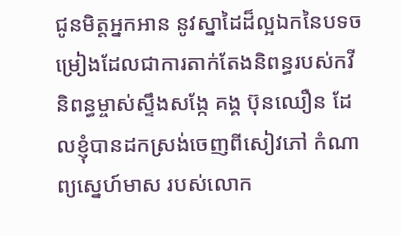ជូនមិត្តអ្នកអាន នូវស្នាដៃដ៏ល្អឯកនៃបទចម្រៀងដែលជាការតាក់តែងនិពន្ធរបស់កវីនិពន្ធម្ចាស់ស្ទឹងសង្កែ គង្គ ប៊ុនឈឿន ដែលខ្ញុំបានដកស្រង់ចេញពីសៀវភៅ កំណាព្យស្នេហ៍មាស របស់លោក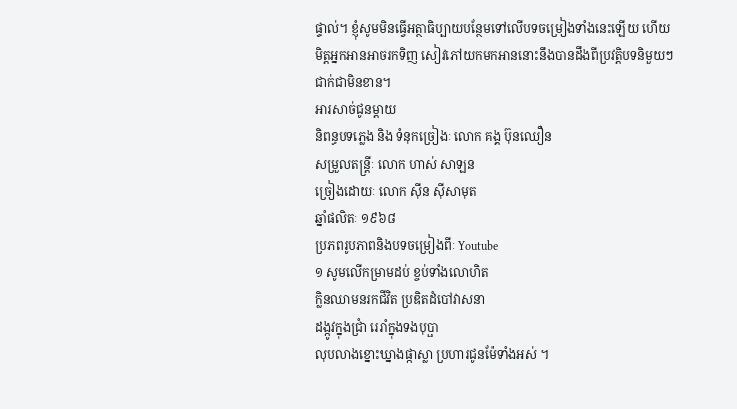ផ្ទាល់។ ខ្ញុំសូមមិនធ្វើអត្ថាធិប្បាយបន្ថែមទៅលើបទចម្រៀងទាំងនេះឡើយ ហើយមិត្តអ្នកអានអាចរកទិញ សៀវភៅយកមកអាននោះនឹងបានដឹងពីប្រវត្តិបទនិមួយៗជាក់ជាមិនខាន។
អារសាច់ជូនម្តាយ
និពន្ធបទភ្លេង និង ទំនុកច្រៀងៈ លោក គង្គ ប៊ុនឈឿន
សម្រួលតន្រ្តីៈ លោក ហាស់ សាឡន
ច្រៀងដោយៈ លោក ស៊ីន ស៊ីសាមុត
ឆ្នាំផលិតៈ ១៩៦៨
ប្រភពរូបភាពនិងបទចម្រៀងពីៈ Youtube
១ សូមលើកម្រាមដប់ ខ្ចប់ទាំងលោហិត
ក្លិនឈាមនរកជីវិត ប្រឌិតដំបៅវាសនា
ដង្កូវក្នុងជ្រាំ រេរាំក្នុងទងបុប្ផា
លុបលាងខ្នោះឃ្នាងផ្កាស្លា ប្រហារជូនម៉ែទាំងអស់ ។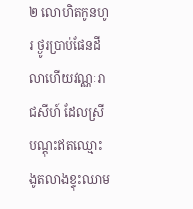២ លោហិតកូនហូរ ថ្ងូរប្រាប់ផែនដី
លាហើយវណ្ណៈរាជសីហ៍ ដែលស្រីបណ្តុះឥតឈ្មោះ
ងូតលាងខ្ទុះឈាម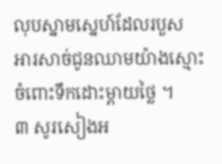លុបស្នាមស្នេហ៍ដែលរបួស
អារសាច់ជូនឈាមយ៉ាងស្មោះ ចំពោះទឹកដោះម្តាយថ្លៃ ។
៣ សូរសៀងអ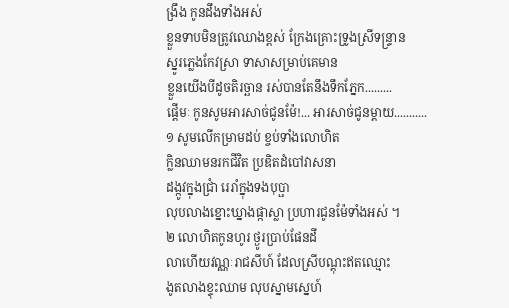ង្រឹង កូនដឹងទាំងអស់
ខ្លួនទាបមិនត្រូវឈោងខ្ពស់ ក្រែងគ្រោះទ្រូងស្រីទន្ទ្រាន
ស្នូរភ្លេងកែវស្រា ទាសាសម្រាប់គេមាន
ខ្លួនយើងបីដូចតិរច្ឆាន រស់បានតែនឹងទឹកភ្នែក.........
ផ្តើមៈ កូនសូមអារសាច់ជូនម៉ែ!... អារសាច់ជូនម្តាយ...........
១ សូមលើកម្រាមដប់ ខ្ចប់ទាំងលោហិត
ក្លិនឈាមនរកជីវិត ប្រឌិតដំបៅវាសនា
ដង្កូវក្នុងជ្រាំ រេរាំក្នុងទងបុប្ផា
លុបលាងខ្នោះឃ្នាងផ្កាស្លា ប្រហារជូនម៉ែទាំងអស់ ។
២ លោហិតកូនហូរ ថ្ងូរប្រាប់ផែនដី
លាហើយវណ្ណៈរាជសីហ៍ ដែលស្រីបណ្តុះឥតឈ្មោះ
ងូតលាងខ្ទុះឈាម លុបស្នាមស្នេហ៍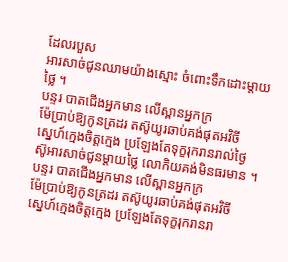ដែលរបួស
អារសាច់ជូនឈាមយ៉ាងស្មោះ ចំពោះទឹកដោះម្តាយថ្លៃ ។
បន្ទរ បាតជើងអ្នកមាន លើស្ពានអ្នកក្រ
ម៉ែប្រាប់ឱ្យកូនត្រដរ តស៊ូយូរឆាប់គង់ផុតអវិចី
ស្នេហ៍ក្មេងចិត្តក្មេង ប្រឡែងតែទុក្ខរុករានរាល់ថ្ងៃ
ស៊ូអារសាច់ជូនម្តាយថ្លៃ លោកិយគង់មិនធរមាន ។
បន្ទរ បាតជើងអ្នកមាន លើស្ពានអ្នកក្រ
ម៉ែប្រាប់ឱ្យកូនត្រដរ តស៊ូយូរឆាប់គង់ផុតអវិចី
ស្នេហ៍ក្មេងចិត្តក្មេង ប្រឡែងតែទុក្ខរុករានរា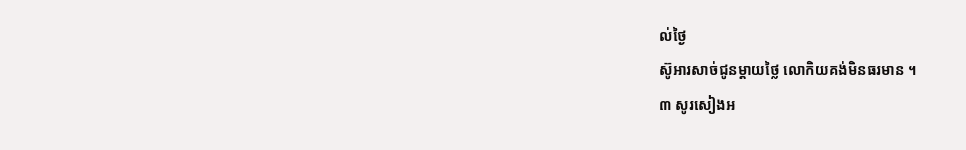ល់ថ្ងៃ
ស៊ូអារសាច់ជូនម្តាយថ្លៃ លោកិយគង់មិនធរមាន ។
៣ សូរសៀងអ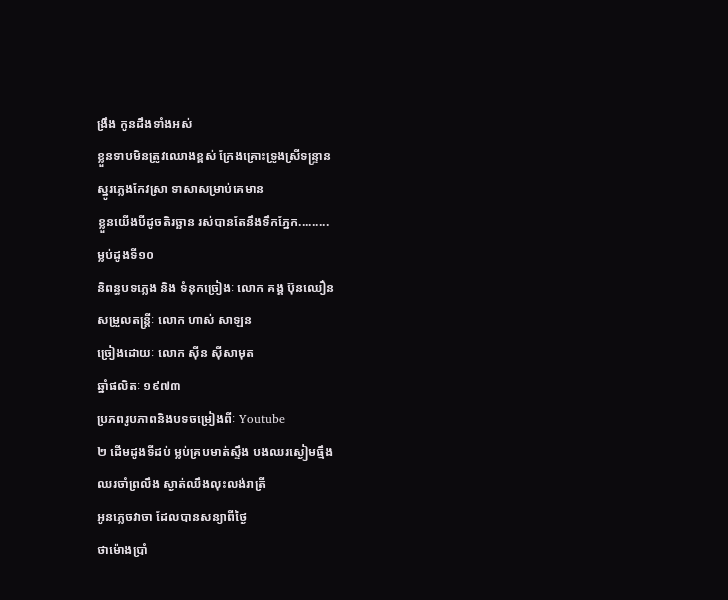ង្រឹង កូនដឹងទាំងអស់
ខ្លួនទាបមិនត្រូវឈោងខ្ពស់ ក្រែងគ្រោះទ្រូងស្រីទន្ទ្រាន
ស្នូរភ្លេងកែវស្រា ទាសាសម្រាប់គេមាន
ខ្លួនយើងបីដូចតិរច្ឆាន រស់បានតែនឹងទឹកភ្នែក.........
ម្លប់ដូងទី១០
និពន្ធបទភ្លេង និង ទំនុកច្រៀងៈ លោក គង្គ ប៊ុនឈឿន
សម្រួលតន្រ្តីៈ លោក ហាស់ សាឡន
ច្រៀងដោយៈ លោក ស៊ីន ស៊ីសាមុត
ឆ្នាំផលិតៈ ១៩៧៣
ប្រភពរូបភាពនិងបទចម្រៀងពីៈ Youtube
២ ដើមដូងទីដប់ ម្លប់គ្របមាត់ស្ទឹង បងឈរស្ងៀមធ្មឹង
ឈរចាំព្រលឹង ស្ងាត់ឈឹងលុះលង់រាត្រី
អូនភ្លេចវាចា ដែលបានសន្យាពីថ្ងៃ
ថាម៉ោងប្រាំ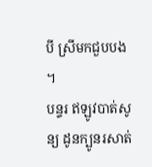បី ស្រីមកជួបបង ។
បន្ទរ ឥឡូវបាត់សូន្យ ដូនក្បូនរសាត់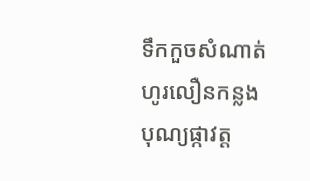ទឹកកួចសំណាត់ ហូរលឿនកន្លង
បុណ្យផ្កាវត្ត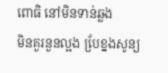ពោធិ នៅមិនទាន់ឆ្លង
មិនគួរនួនល្អង បែ្រខ្នងសូន្យ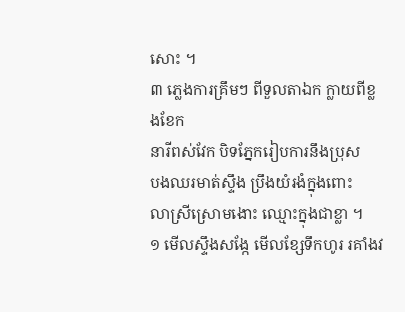សោះ ។
៣ ភ្លេងការគ្រឹមៗ ពីទួលតាឯក ក្លាយពីខ្លងខែក
នារីពស់វែក បិទភ្នែករៀបការនឹងប្រុស
បងឈរមាត់ស្ទឹង ប្រឹងយំរងំក្នុងពោះ
លាស្រីស្រោមងោះ ឈ្មោះក្នុងជាខ្លា ។
១ មើលស្ទឹងសង្កែ មើលខ្សែទឹកហូរ រគាំងវ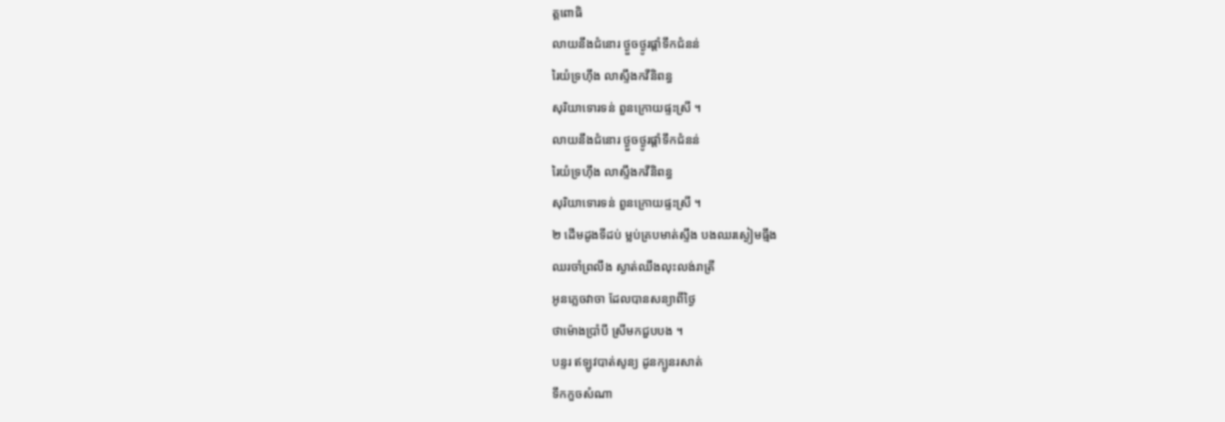ត្តពោធិ
លាយនឹងជំនោរ ថ្ងួចថ្ងូរផ្តាំទឹកជំនន់
រៃយំទ្រហ៊ឹង លាស្ទឹងកវីនិពន្ធ
សុរិយាទោរទន់ ពួនក្រោយផ្ទះស្រី ។
លាយនឹងជំនោរ ថ្ងួចថ្ងូរផ្តាំទឹកជំនន់
រៃយំទ្រហ៊ឹង លាស្ទឹងកវីនិពន្ធ
សុរិយាទោរទន់ ពួនក្រោយផ្ទះស្រី ។
២ ដើមដូងទីដប់ ម្លប់គ្របមាត់ស្ទឹង បងឈរស្ងៀមធ្មឹង
ឈរចាំព្រលឹង ស្ងាត់ឈឹងលុះលង់រាត្រី
អូនភ្លេចវាចា ដែលបានសន្យាពីថ្ងៃ
ថាម៉ោងប្រាំបី ស្រីមកជួបបង ។
បន្ទរ ឥឡូវបាត់សូន្យ ដូនក្បូនរសាត់
ទឹកកួចសំណា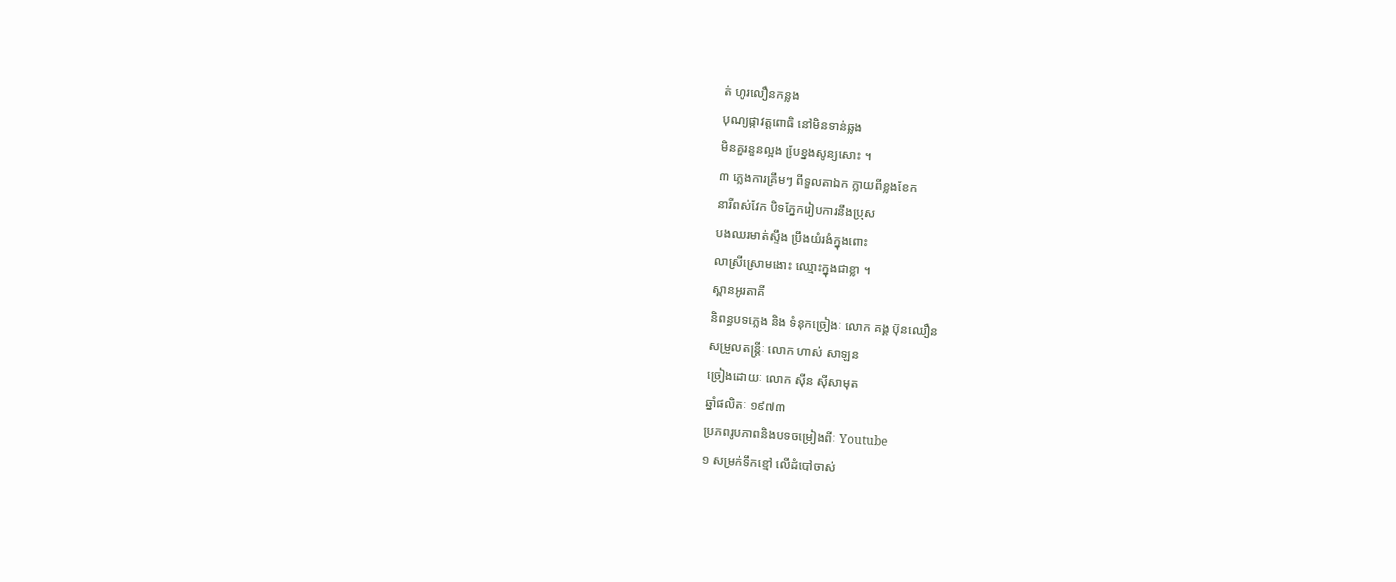ត់ ហូរលឿនកន្លង
បុណ្យផ្កាវត្តពោធិ នៅមិនទាន់ឆ្លង
មិនគួរនួនល្អង បែ្រខ្នងសូន្យសោះ ។
៣ ភ្លេងការគ្រឹមៗ ពីទួលតាឯក ក្លាយពីខ្លងខែក
នារីពស់វែក បិទភ្នែករៀបការនឹងប្រុស
បងឈរមាត់ស្ទឹង ប្រឹងយំរងំក្នុងពោះ
លាស្រីស្រោមងោះ ឈ្មោះក្នុងជាខ្លា ។
ស្ពានអូរតាគី
និពន្ធបទភ្លេង និង ទំនុកច្រៀងៈ លោក គង្គ ប៊ុនឈឿន
សម្រួលតន្រ្តីៈ លោក ហាស់ សាឡន
ច្រៀងដោយៈ លោក ស៊ីន ស៊ីសាមុត
ឆ្នាំផលិតៈ ១៩៧៣
ប្រភពរូបភាពនិងបទចម្រៀងពីៈ Youtube
១ សម្រក់ទឹកខ្មៅ លើដំបៅចាស់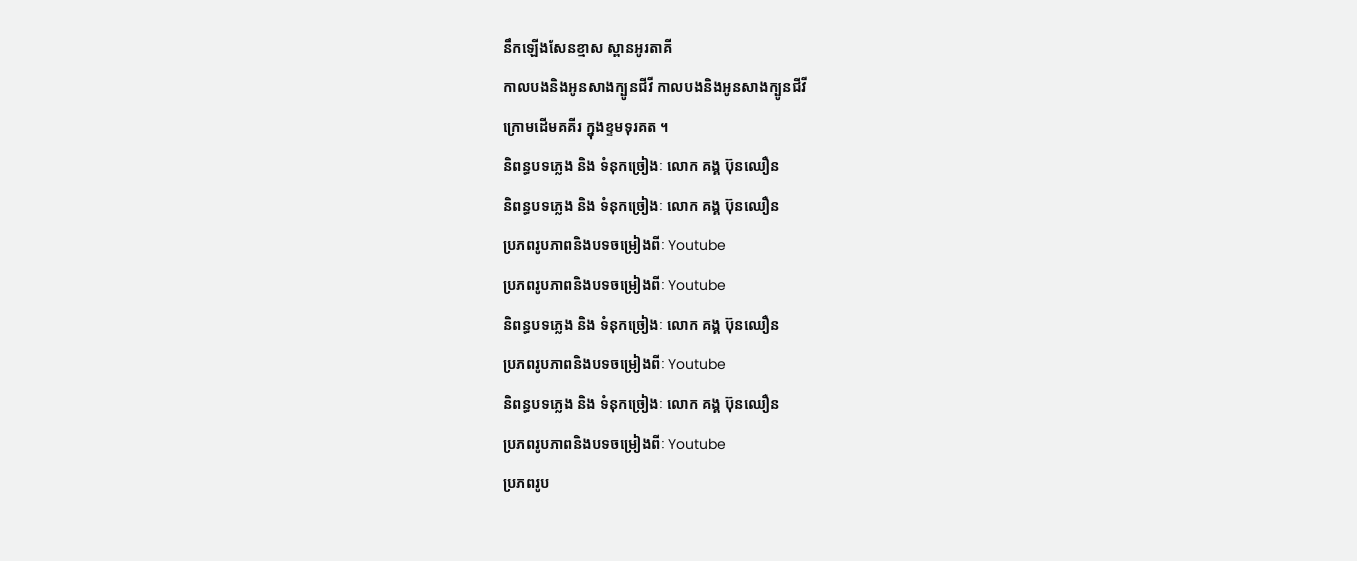នឹកឡើងសែនខ្មាស ស្ពានអូរតាគី
កាលបងនិងអូនសាងក្បូនជីវី កាលបងនិងអូនសាងក្បូនជីវី
ក្រោមដើមគគីរ ក្នុងខ្ទមទុរគត ។
និពន្ធបទភ្លេង និង ទំនុកច្រៀងៈ លោក គង្គ ប៊ុនឈឿន
និពន្ធបទភ្លេង និង ទំនុកច្រៀងៈ លោក គង្គ ប៊ុនឈឿន
ប្រភពរូបភាពនិងបទចម្រៀងពីៈ Youtube
ប្រភពរូបភាពនិងបទចម្រៀងពីៈ Youtube
និពន្ធបទភ្លេង និង ទំនុកច្រៀងៈ លោក គង្គ ប៊ុនឈឿន
ប្រភពរូបភាពនិងបទចម្រៀងពីៈ Youtube
និពន្ធបទភ្លេង និង ទំនុកច្រៀងៈ លោក គង្គ ប៊ុនឈឿន
ប្រភពរូបភាពនិងបទចម្រៀងពីៈ Youtube
ប្រភពរូប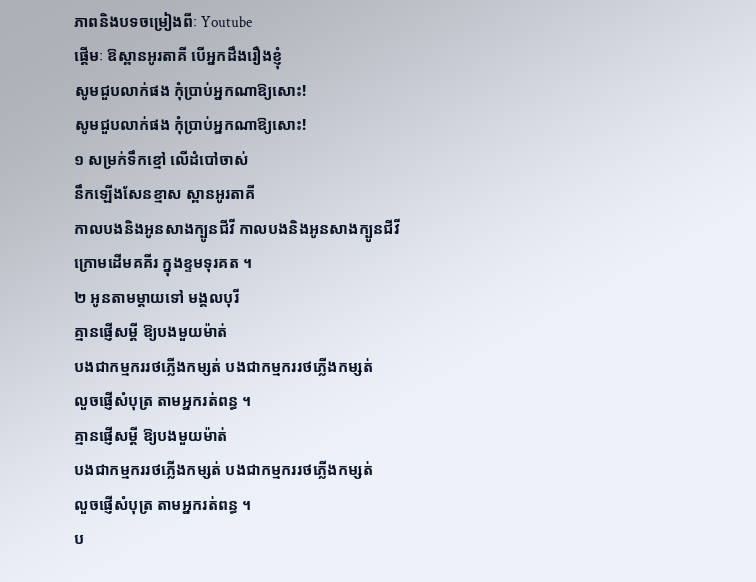ភាពនិងបទចម្រៀងពីៈ Youtube
ផ្តើមៈ ឱស្ពានអូរតាគី បើអ្នកដឹងរឿងខ្ញុំ
សូមជួបលាក់ផង កុំប្រាប់អ្នកណាឱ្យសោះ!
សូមជួបលាក់ផង កុំប្រាប់អ្នកណាឱ្យសោះ!
១ សម្រក់ទឹកខ្មៅ លើដំបៅចាស់
នឹកឡើងសែនខ្មាស ស្ពានអូរតាគី
កាលបងនិងអូនសាងក្បូនជីវី កាលបងនិងអូនសាងក្បូនជីវី
ក្រោមដើមគគីរ ក្នុងខ្ទមទុរគត ។
២ អូនតាមម្តាយទៅ មង្គលបុរី
គ្មានផ្ញើសម្តី ឱ្យបងមួយម៉ាត់
បងជាកម្មកររថភ្លើងកម្សត់ បងជាកម្មកររថភ្លើងកម្សត់
លួចផ្ញើសំបុត្រ តាមអ្នករត់ពន្ធ ។
គ្មានផ្ញើសម្តី ឱ្យបងមួយម៉ាត់
បងជាកម្មកររថភ្លើងកម្សត់ បងជាកម្មកររថភ្លើងកម្សត់
លួចផ្ញើសំបុត្រ តាមអ្នករត់ពន្ធ ។
ប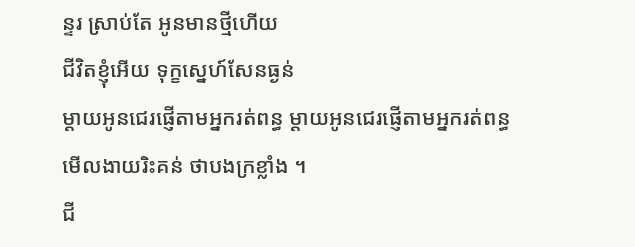ន្ទរ ស្រាប់តែ អូនមានថ្មីហើយ
ជីវិតខ្ញុំអើយ ទុក្ខស្នេហ៍សែនធ្ងន់
ម្តាយអូនជេរផ្ញើតាមអ្នករត់ពន្ធ ម្តាយអូនជេរផ្ញើតាមអ្នករត់ពន្ធ
មើលងាយរិះគន់ ថាបងក្រខ្លាំង ។
ជី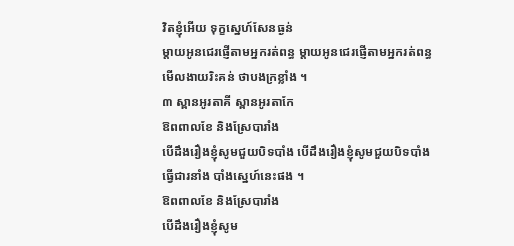វិតខ្ញុំអើយ ទុក្ខស្នេហ៍សែនធ្ងន់
ម្តាយអូនជេរផ្ញើតាមអ្នករត់ពន្ធ ម្តាយអូនជេរផ្ញើតាមអ្នករត់ពន្ធ
មើលងាយរិះគន់ ថាបងក្រខ្លាំង ។
៣ ស្ពានអូរតាគី ស្ពានអូរតាកែ
ឱពពាលខែ និងស្រែបារាំង
បើដឹងរឿងខ្ញុំសូមជួយបិទបាំង បើដឹងរឿងខ្ញុំសូមជួយបិទបាំង
ធ្វើជារនាំង បាំងស្នេហ៍នេះផង ។
ឱពពាលខែ និងស្រែបារាំង
បើដឹងរឿងខ្ញុំសូម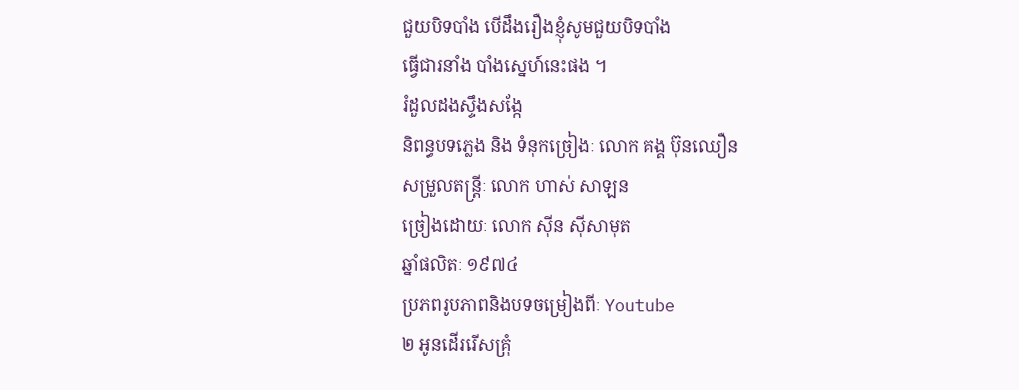ជួយបិទបាំង បើដឹងរឿងខ្ញុំសូមជួយបិទបាំង
ធ្វើជារនាំង បាំងស្នេហ៍នេះផង ។
រំដួលដងស្ទឹងសង្កែ
និពន្ធបទភ្លេង និង ទំនុកច្រៀងៈ លោក គង្គ ប៊ុនឈឿន
សម្រួលតន្រ្តីៈ លោក ហាស់ សាឡន
ច្រៀងដោយៈ លោក ស៊ីន ស៊ីសាមុត
ឆ្នាំផលិតៈ ១៩៧៤
ប្រភពរូបភាពនិងបទចម្រៀងពីៈ Youtube
២ អូនដើររើសគ្រុំ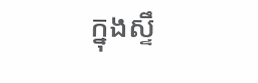ក្នុងស្ទឹ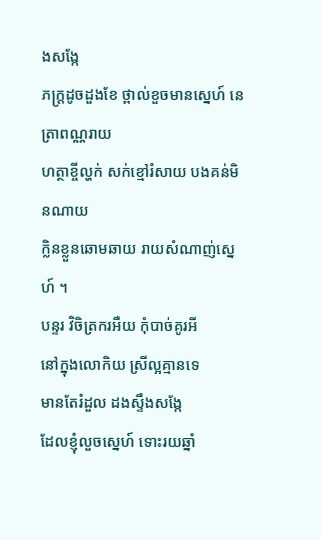ងសង្កែ
ភក្ត្រដូចដួងខែ ថ្ពាល់ខួចមានស្នេហ៍ នេត្រាពណ្ណរាយ
ហត្ថាខ្ចីល្ហក់ សក់ខ្មៅរំសាយ បងគន់មិនណាយ
ក្លិនខ្លួនឆោមឆាយ រាយសំណាញ់ស្នេហ៍ ។
បន្ទរ វិចិត្រករអឺយ កុំបាច់គូរអី
នៅក្នុងលោកិយ ស្រីល្អគ្មានទេ
មានតែរំដួល ដងស្ទឹងសង្កែ
ដែលខ្ញុំលួចស្នេហ៍ ទោះរយឆ្នាំ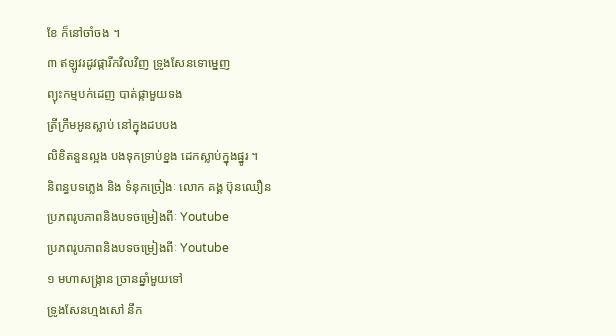ខែ ក៏នៅចាំចង ។
៣ ឥឡូវរដូវផ្ការីកវិលវិញ ទ្រូងសែនទោម្នេញ
ព្យុះកម្មបក់ដេញ បាត់ផ្កាមួយទង
ត្រីក្រឹមអូនស្លាប់ នៅក្នុងដបបង
លិខិតនួនល្អង បងទុកទ្រាប់ខ្នង ដេកស្លាប់ក្នុងផ្នូរ ។
និពន្ធបទភ្លេង និង ទំនុកច្រៀងៈ លោក គង្គ ប៊ុនឈឿន
ប្រភពរូបភាពនិងបទចម្រៀងពីៈ Youtube
ប្រភពរូបភាពនិងបទចម្រៀងពីៈ Youtube
១ មហាសង្ក្រាន ច្រានឆ្នាំមួយទៅ
ទ្រូងសែនហ្មងសៅ នឹក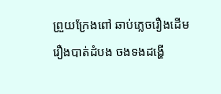ព្រួយក្រែងពៅ ឆាប់ភ្លេចរឿងដើម
រឿងបាត់ដំបង ចងទងដង្ហើ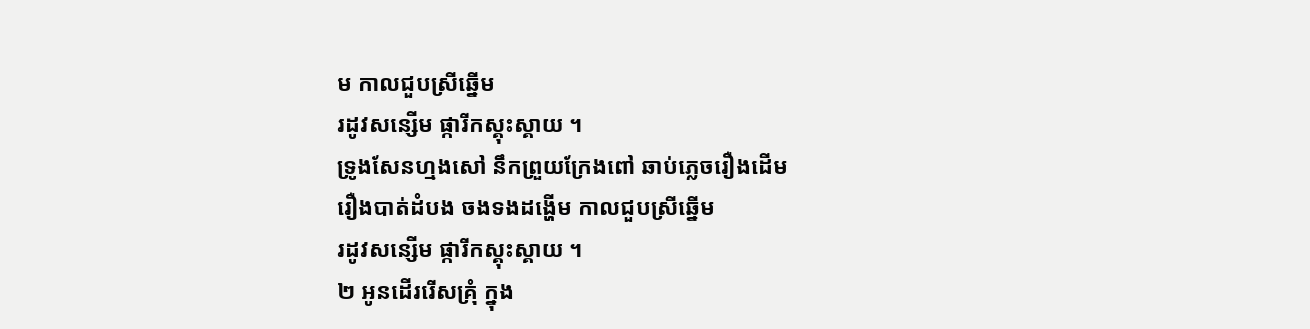ម កាលជួបស្រីឆ្នើម
រដូវសន្សើម ផ្ការីកស្គុះស្គាយ ។
ទ្រូងសែនហ្មងសៅ នឹកព្រួយក្រែងពៅ ឆាប់ភ្លេចរឿងដើម
រឿងបាត់ដំបង ចងទងដង្ហើម កាលជួបស្រីឆ្នើម
រដូវសន្សើម ផ្ការីកស្គុះស្គាយ ។
២ អូនដើររើសគ្រុំ ក្នុង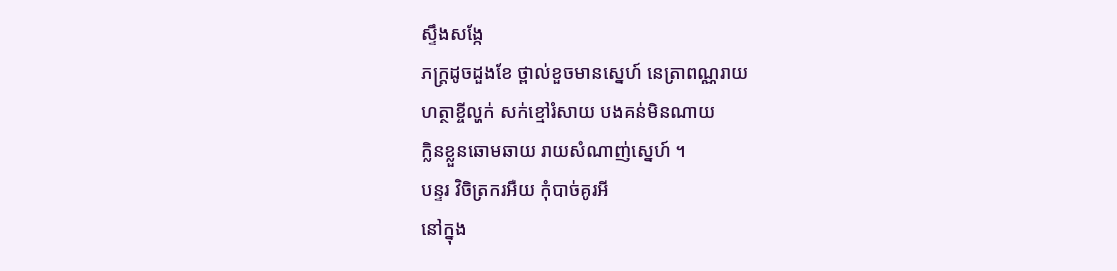ស្ទឹងសង្កែ
ភក្ត្រដូចដួងខែ ថ្ពាល់ខួចមានស្នេហ៍ នេត្រាពណ្ណរាយ
ហត្ថាខ្ចីល្ហក់ សក់ខ្មៅរំសាយ បងគន់មិនណាយ
ក្លិនខ្លួនឆោមឆាយ រាយសំណាញ់ស្នេហ៍ ។
បន្ទរ វិចិត្រករអឺយ កុំបាច់គូរអី
នៅក្នុង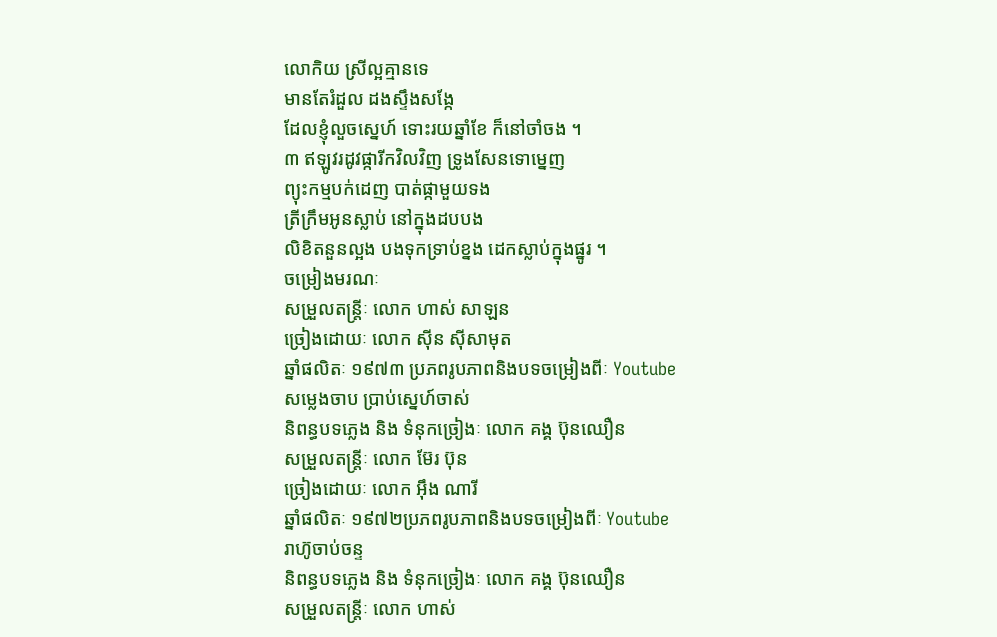លោកិយ ស្រីល្អគ្មានទេ
មានតែរំដួល ដងស្ទឹងសង្កែ
ដែលខ្ញុំលួចស្នេហ៍ ទោះរយឆ្នាំខែ ក៏នៅចាំចង ។
៣ ឥឡូវរដូវផ្ការីកវិលវិញ ទ្រូងសែនទោម្នេញ
ព្យុះកម្មបក់ដេញ បាត់ផ្កាមួយទង
ត្រីក្រឹមអូនស្លាប់ នៅក្នុងដបបង
លិខិតនួនល្អង បងទុកទ្រាប់ខ្នង ដេកស្លាប់ក្នុងផ្នូរ ។
ចម្រៀងមរណៈ
សម្រួលតន្រ្តីៈ លោក ហាស់ សាឡន
ច្រៀងដោយៈ លោក ស៊ីន ស៊ីសាមុត
ឆ្នាំផលិតៈ ១៩៧៣ ប្រភពរូបភាពនិងបទចម្រៀងពីៈ Youtube
សម្លេងចាប ប្រាប់ស្នេហ៍ចាស់
និពន្ធបទភ្លេង និង ទំនុកច្រៀងៈ លោក គង្គ ប៊ុនឈឿន
សម្រួលតន្រ្តីៈ លោក ម៊ែរ ប៊ុន
ច្រៀងដោយៈ លោក អ៊ឹង ណារី
ឆ្នាំផលិតៈ ១៩៧២ប្រភពរូបភាពនិងបទចម្រៀងពីៈ Youtube
រាហ៊ូចាប់ចន្ទ
និពន្ធបទភ្លេង និង ទំនុកច្រៀងៈ លោក គង្គ ប៊ុនឈឿន
សម្រួលតន្រ្តីៈ លោក ហាស់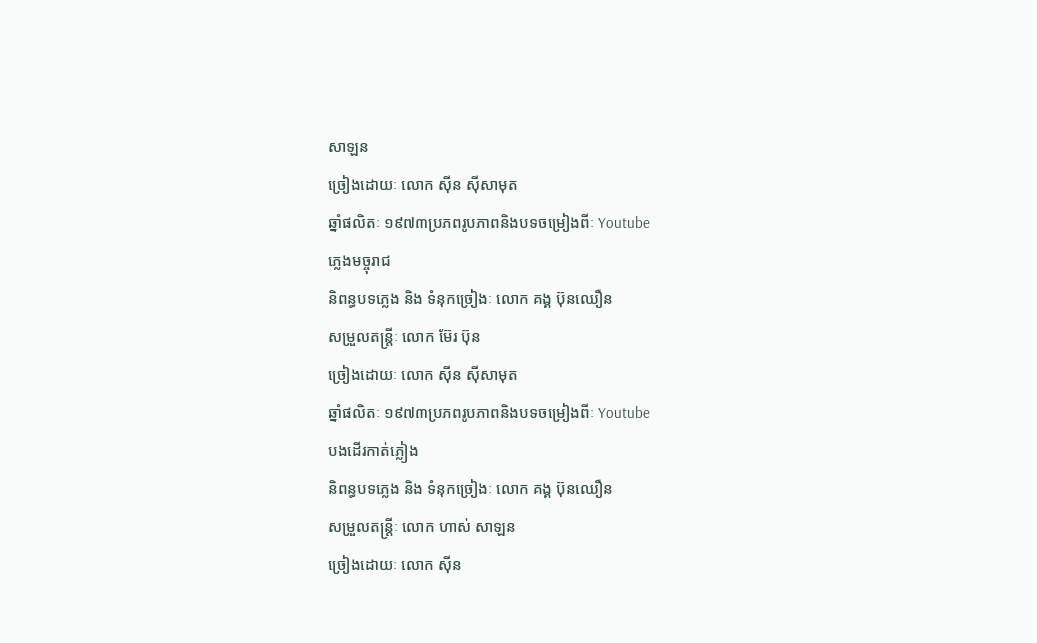សាឡន
ច្រៀងដោយៈ លោក ស៊ីន ស៊ីសាមុត
ឆ្នាំផលិតៈ ១៩៧៣ប្រភពរូបភាពនិងបទចម្រៀងពីៈ Youtube
ភ្លេងមច្ចុរាជ
និពន្ធបទភ្លេង និង ទំនុកច្រៀងៈ លោក គង្គ ប៊ុនឈឿន
សម្រួលតន្រ្តីៈ លោក ម៊ែរ ប៊ុន
ច្រៀងដោយៈ លោក ស៊ីន ស៊ីសាមុត
ឆ្នាំផលិតៈ ១៩៧៣ប្រភពរូបភាពនិងបទចម្រៀងពីៈ Youtube
បងដើរកាត់ភ្លៀង
និពន្ធបទភ្លេង និង ទំនុកច្រៀងៈ លោក គង្គ ប៊ុនឈឿន
សម្រួលតន្រ្តីៈ លោក ហាស់ សាឡន
ច្រៀងដោយៈ លោក ស៊ីន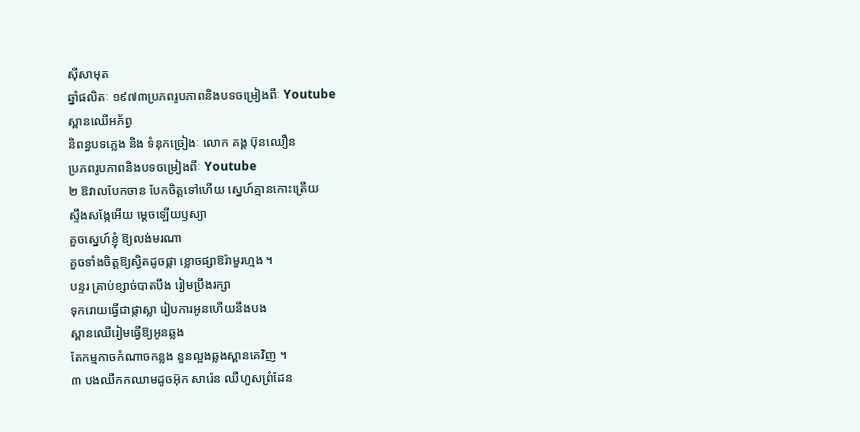ស៊ីសាមុត
ឆ្នាំផលិតៈ ១៩៧៣ប្រភពរូបភាពនិងបទចម្រៀងពីៈ Youtube
ស្ពានឈើអភ័ព្វ
និពន្ធបទភ្លេង និង ទំនុកច្រៀងៈ លោក គង្គ ប៊ុនឈឿន
ប្រភពរូបភាពនិងបទចម្រៀងពីៈ Youtube
២ ឱវាលបែកចាន បែកចិត្តទៅហើយ ស្នេហ៍គ្មានកោះត្រើយ
ស្ទឹងសង្កែអើយ ម្តេចឡើយឫស្យា
គួចស្នេហ៍ខ្ញុំ ឱ្យលង់មរណា
គួចទាំងចិត្តឱ្យស្វិតដូចផ្កា ខ្លោចផ្សាឱរ៉ាមួរហ្មង ។
បន្ទរ គ្រាប់ខ្សាច់បាតបឹង រៀមប្រឹងរក្សា
ទុករោយធ្វើជាផ្កាស្លា រៀបការអូនហើយនឹងបង
ស្ពានឈើរៀមធ្វើឱ្យអូនឆ្លង
តែកម្មកាចកំណាចកន្លង នួនល្អងឆ្លងស្ពានគេវិញ ។
៣ បងឈឺកកឈាមដូចអ៊ុក សារ៉េន ឈឺហួសព្រំដែន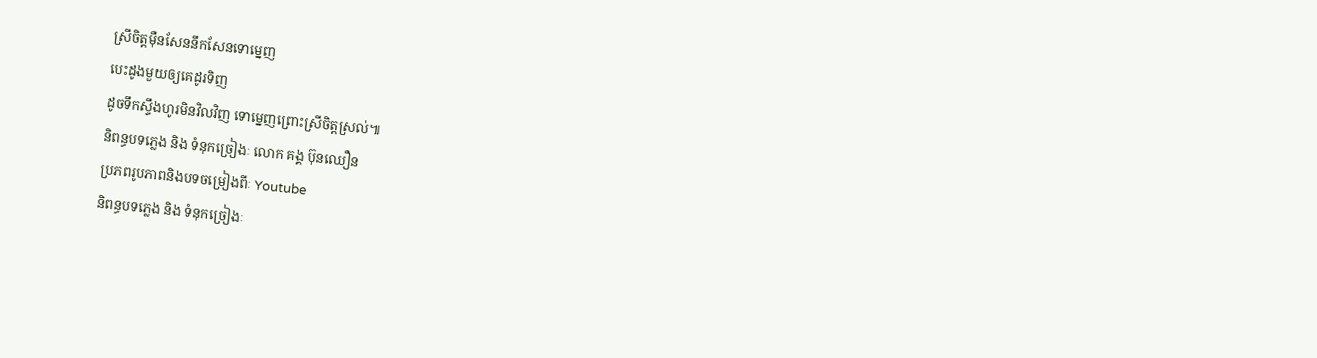ស្រីចិត្តម៉ឺនសែននឹកសែនទោម្នេញ
បេះដូងមួយឲ្យគេដូរទិញ
ដូចទឹកស្ទឹងហូរមិនវិលវិញ ទោម្នេញព្រោះស្រីចិត្តស្រល់៕
និពន្ធបទភ្លេង និង ទំនុកច្រៀងៈ លោក គង្គ ប៊ុនឈឿន
ប្រភពរូបភាពនិងបទចម្រៀងពីៈ Youtube
និពន្ធបទភ្លេង និង ទំនុកច្រៀងៈ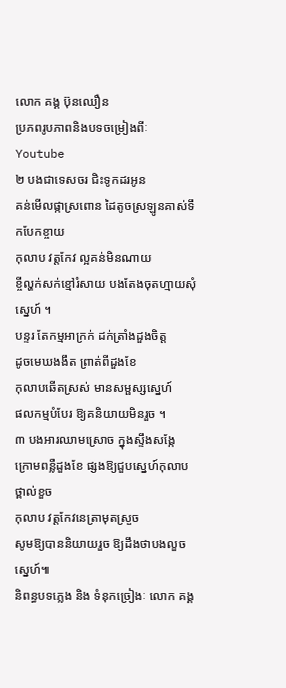លោក គង្គ ប៊ុនឈឿន
ប្រភពរូបភាពនិងបទចម្រៀងពីៈ Youtube
២ បងជាទេសចរ ជិះទូកដរអូន
គន់មើលផ្កាស្រពោន ដៃតូចស្រឡូនគាស់ទឹកបែកខ្ចាយ
កុលាប វត្តកែវ ល្អគន់មិនណាយ
ខ្ចីល្ហក់សក់ខ្មៅរំសាយ បងតែងចុតហ្មាយសុំស្នេហ៍ ។
បន្ទរ តែកម្មអាក្រក់ ដក់ត្រាំងដួងចិត្ត
ដូចមេឃងងឹត ព្រាត់ពីដួងខែ
កុលាបឆើតស្រស់ មានសម្ផស្សស្នេហ៍
ផលកម្មបំបែរ ឱ្យគនិយាយមិនរួច ។
៣ បងអារឈាមស្រោច ក្នុងស្ទឹងសង្កែ
ក្រោមពន្លឺដួងខែ ផ្សងឱ្យជួបស្នេហ៍កុលាបថ្ពាល់ខួច
កុលាប វត្តកែវនេត្រាមុតស្រួច
សូមឱ្យបាននិយាយរួច ឱ្យដឹងថាបងលួចស្នេហ៍៕
និពន្ធបទភ្លេង និង ទំនុកច្រៀងៈ លោក គង្គ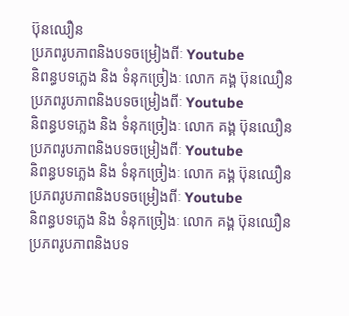ប៊ុនឈឿន
ប្រភពរូបភាពនិងបទចម្រៀងពីៈ Youtube
និពន្ធបទភ្លេង និង ទំនុកច្រៀងៈ លោក គង្គ ប៊ុនឈឿន
ប្រភពរូបភាពនិងបទចម្រៀងពីៈ Youtube
និពន្ធបទភ្លេង និង ទំនុកច្រៀងៈ លោក គង្គ ប៊ុនឈឿន
ប្រភពរូបភាពនិងបទចម្រៀងពីៈ Youtube
និពន្ធបទភ្លេង និង ទំនុកច្រៀងៈ លោក គង្គ ប៊ុនឈឿន
ប្រភពរូបភាពនិងបទចម្រៀងពីៈ Youtube
និពន្ធបទភ្លេង និង ទំនុកច្រៀងៈ លោក គង្គ ប៊ុនឈឿន
ប្រភពរូបភាពនិងបទ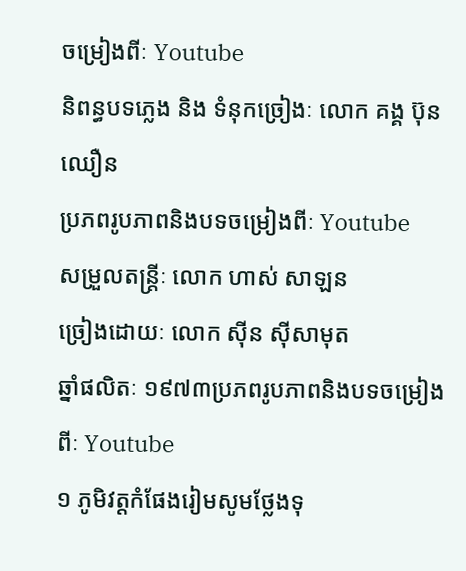ចម្រៀងពីៈ Youtube
និពន្ធបទភ្លេង និង ទំនុកច្រៀងៈ លោក គង្គ ប៊ុនឈឿន
ប្រភពរូបភាពនិងបទចម្រៀងពីៈ Youtube
សម្រួលតន្រ្តីៈ លោក ហាស់ សាឡន
ច្រៀងដោយៈ លោក ស៊ីន ស៊ីសាមុត
ឆ្នាំផលិតៈ ១៩៧៣ប្រភពរូបភាពនិងបទចម្រៀងពីៈ Youtube
១ ភូមិវត្តកំផែងរៀមសូមថ្លែងទុ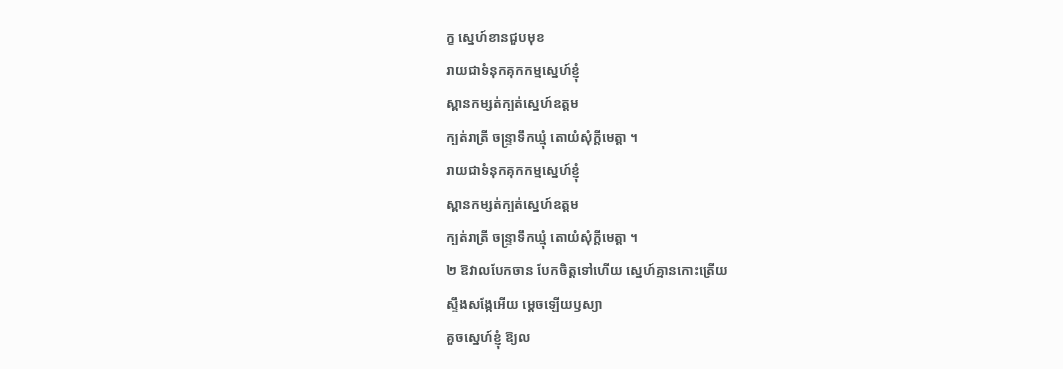ក្ខ ស្នេហ៍ខានជួបមុខ
រាយជាទំនុកគុកកម្មស្នេហ៍ខ្ញុំ
ស្ពានកម្សត់ក្បត់ស្នេហ៍ឧត្តម
ក្បត់រាត្រី ចន្ទ្រាទឹកឃ្មុំ តោយំសុំក្តីមេត្តា ។
រាយជាទំនុកគុកកម្មស្នេហ៍ខ្ញុំ
ស្ពានកម្សត់ក្បត់ស្នេហ៍ឧត្តម
ក្បត់រាត្រី ចន្ទ្រាទឹកឃ្មុំ តោយំសុំក្តីមេត្តា ។
២ ឱវាលបែកចាន បែកចិត្តទៅហើយ ស្នេហ៍គ្មានកោះត្រើយ
ស្ទឹងសង្កែអើយ ម្តេចឡើយឫស្យា
គួចស្នេហ៍ខ្ញុំ ឱ្យល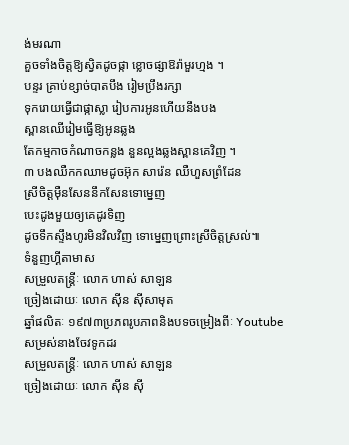ង់មរណា
គួចទាំងចិត្តឱ្យស្វិតដូចផ្កា ខ្លោចផ្សាឱរ៉ាមួរហ្មង ។
បន្ទរ គ្រាប់ខ្សាច់បាតបឹង រៀមប្រឹងរក្សា
ទុករោយធ្វើជាផ្កាស្លា រៀបការអូនហើយនឹងបង
ស្ពានឈើរៀមធ្វើឱ្យអូនឆ្លង
តែកម្មកាចកំណាចកន្លង នួនល្អងឆ្លងស្ពានគេវិញ ។
៣ បងឈឺកកឈាមដូចអ៊ុក សារ៉េន ឈឺហួសព្រំដែន
ស្រីចិត្តម៉ឺនសែននឹកសែនទោម្នេញ
បេះដូងមួយឲ្យគេដូរទិញ
ដូចទឹកស្ទឹងហូរមិនវិលវិញ ទោម្នេញព្រោះស្រីចិត្តស្រល់៕
ទំនួញហ្គីតាមាស
សម្រួលតន្រ្តីៈ លោក ហាស់ សាឡន
ច្រៀងដោយៈ លោក ស៊ីន ស៊ីសាមុត
ឆ្នាំផលិតៈ ១៩៧៣ប្រភពរូបភាពនិងបទចម្រៀងពីៈ Youtube
សម្រស់នាងចែវទូកដរ
សម្រួលតន្រ្តីៈ លោក ហាស់ សាឡន
ច្រៀងដោយៈ លោក ស៊ីន ស៊ី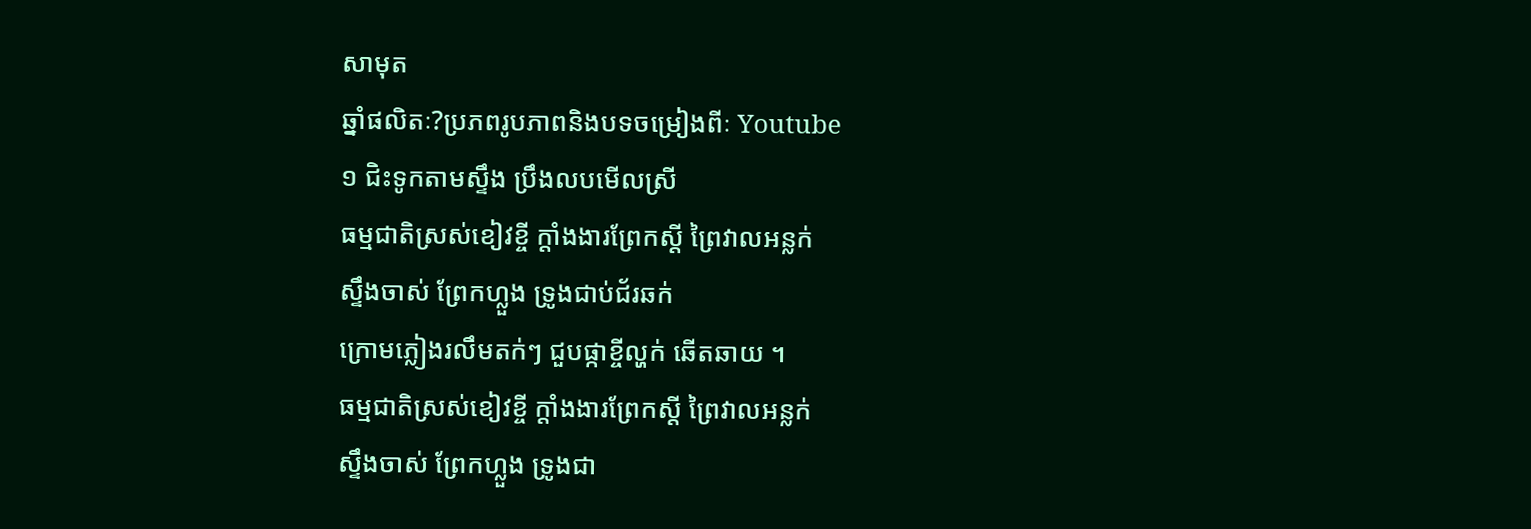សាមុត
ឆ្នាំផលិតៈ?ប្រភពរូបភាពនិងបទចម្រៀងពីៈ Youtube
១ ជិះទូកតាមស្ទឹង ប្រឹងលបមើលស្រី
ធម្មជាតិស្រស់ខៀវខ្ចី ក្តាំងងារព្រែកស្តី ព្រៃវាលអន្លក់
ស្ទឹងចាស់ ព្រែកហ្លួង ទ្រូងជាប់ជ័រឆក់
ក្រោមភ្លៀងរលឹមតក់ៗ ជួបផ្កាខ្ចីល្ហក់ ឆើតឆាយ ។
ធម្មជាតិស្រស់ខៀវខ្ចី ក្តាំងងារព្រែកស្តី ព្រៃវាលអន្លក់
ស្ទឹងចាស់ ព្រែកហ្លួង ទ្រូងជា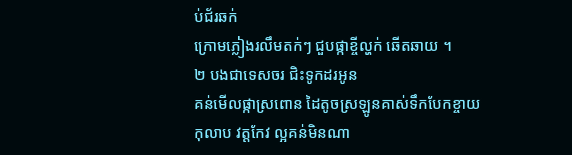ប់ជ័រឆក់
ក្រោមភ្លៀងរលឹមតក់ៗ ជួបផ្កាខ្ចីល្ហក់ ឆើតឆាយ ។
២ បងជាទេសចរ ជិះទូកដរអូន
គន់មើលផ្កាស្រពោន ដៃតូចស្រឡូនគាស់ទឹកបែកខ្ចាយ
កុលាប វត្តកែវ ល្អគន់មិនណា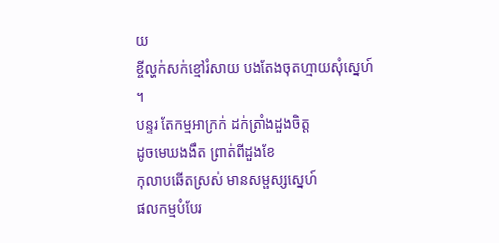យ
ខ្ចីល្ហក់សក់ខ្មៅរំសាយ បងតែងចុតហ្មាយសុំស្នេហ៍ ។
បន្ទរ តែកម្មអាក្រក់ ដក់ត្រាំងដួងចិត្ត
ដូចមេឃងងឹត ព្រាត់ពីដួងខែ
កុលាបឆើតស្រស់ មានសម្ផស្សស្នេហ៍
ផលកម្មបំបែរ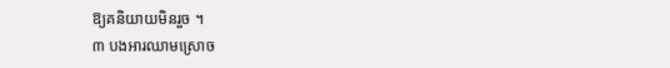ឱ្យគនិយាយមិនរួច ។
៣ បងអារឈាមស្រោច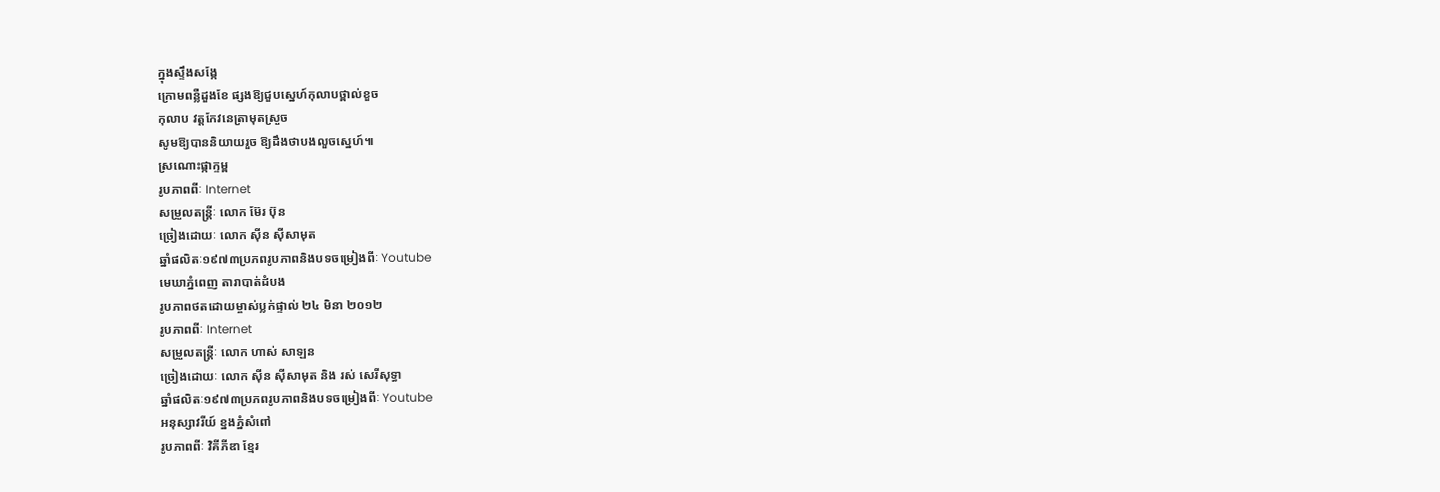ក្នុងស្ទឹងសង្កែ
ក្រោមពន្លឺដួងខែ ផ្សងឱ្យជួបស្នេហ៍កុលាបថ្ពាល់ខួច
កុលាប វត្តកែវនេត្រាមុតស្រួច
សូមឱ្យបាននិយាយរួច ឱ្យដឹងថាបងលួចស្នេហ៍៕
ស្រណោះផ្កាក្ទម្ព
រូបភាពពីៈ Internet
សម្រួលតន្រ្តីៈ លោក ម៊ែរ ប៊ុន
ច្រៀងដោយៈ លោក ស៊ីន ស៊ីសាមុត
ឆ្នាំផលិតៈ១៩៧៣ប្រភពរូបភាពនិងបទចម្រៀងពីៈ Youtube
មេឃាភ្នំពេញ តារាបាត់ដំបង
រូបភាពថតដោយម្ចាស់ប្លក់ផ្ទាល់ ២៤ មិនា ២០១២
រូបភាពពីៈ Internet
សម្រួលតន្រ្តីៈ លោក ហាស់ សាឡន
ច្រៀងដោយៈ លោក ស៊ីន ស៊ីសាមុត និង រស់ សេរីសុទ្ធា
ឆ្នាំផលិតៈ១៩៧៣ប្រភពរូបភាពនិងបទចម្រៀងពីៈ Youtube
អនុស្សាវរីយ៍ ខ្នងភ្នំសំពៅ
រូបភាពពីៈ វិគីភីឌា ខ្មែរ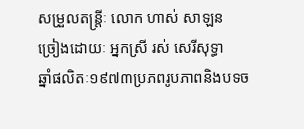សម្រួលតន្រ្តីៈ លោក ហាស់ សាឡន
ច្រៀងដោយៈ អ្នកស្រី រស់ សេរីសុទ្ធា
ឆ្នាំផលិតៈ១៩៧៣ប្រភពរូបភាពនិងបទច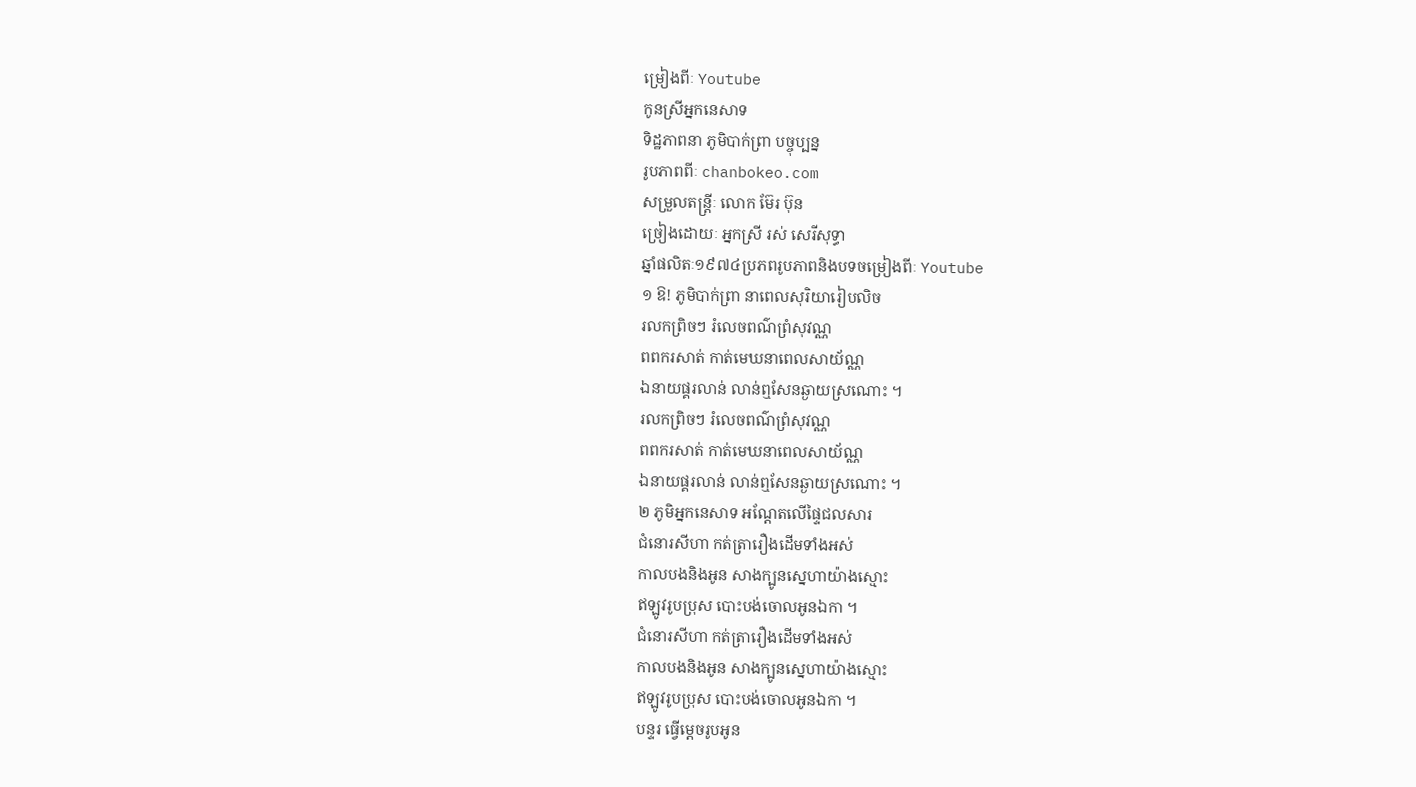ម្រៀងពីៈ Youtube
កូនស្រីអ្នកនេសាទ
ទិដ្ឋភាពនា ភូមិបាក់ព្រា បច្ចុប្បន្ន
រូបភាពពីៈ chanbokeo.com
សម្រួលតន្រ្តីៈ លោក ម៊ែរ ប៊ុន
ច្រៀងដោយៈ អ្នកស្រី រស់ សេរីសុទ្ធា
ឆ្នាំផលិតៈ១៩៧៤ប្រភពរូបភាពនិងបទចម្រៀងពីៈ Youtube
១ ឱ! ភូមិបាក់ព្រា នាពេលសុរិយារៀបលិច
រលកព្រិចៗ រំលេចពណ៌ព្រំសុវណ្ណ
ពពករសាត់ កាត់មេឃនាពេលសាយ័ណ្ណ
ឯនាយផ្គរលាន់ លាន់ឮសែនឆ្ងាយស្រណោះ ។
រលកព្រិចៗ រំលេចពណ៌ព្រំសុវណ្ណ
ពពករសាត់ កាត់មេឃនាពេលសាយ័ណ្ណ
ឯនាយផ្គរលាន់ លាន់ឮសែនឆ្ងាយស្រណោះ ។
២ ភូមិអ្នកនេសាទ អណ្តែតលើផ្ទៃជលសារ
ជំនោរសីហា កត់ត្រារឿងដើមទាំងអស់
កាលបងនិងអូន សាងក្បូនស្នេហាយ៉ាងស្មោះ
ឥឡូវរូបប្រុស បោះបង់ចោលអូនឯកា ។
ជំនោរសីហា កត់ត្រារឿងដើមទាំងអស់
កាលបងនិងអូន សាងក្បូនស្នេហាយ៉ាងស្មោះ
ឥឡូវរូបប្រុស បោះបង់ចោលអូនឯកា ។
បន្ទរ ធ្វើម្តេចរូបអូន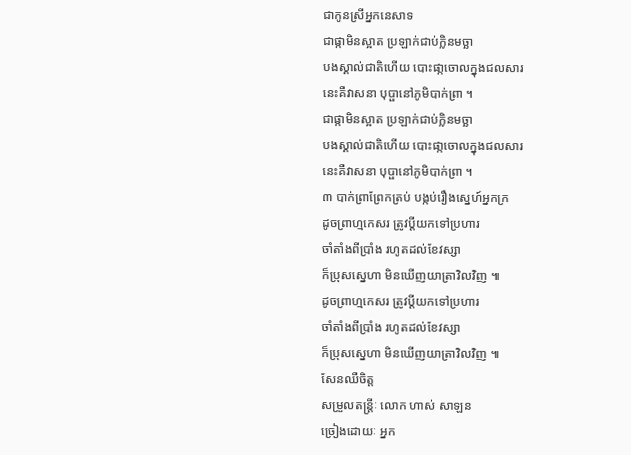ជាកូនស្រីអ្នកនេសាទ
ជាផ្កាមិនស្អាត ប្រឡាក់ជាប់កិ្លនមច្ឆា
បងស្គាល់ជាតិហើយ បោះផា្កចោលក្នុងជលសារ
នេះគឺវាសនា បុប្ផានៅភូមិបាក់ព្រា ។
ជាផ្កាមិនស្អាត ប្រឡាក់ជាប់កិ្លនមច្ឆា
បងស្គាល់ជាតិហើយ បោះផា្កចោលក្នុងជលសារ
នេះគឺវាសនា បុប្ផានៅភូមិបាក់ព្រា ។
៣ បាក់ព្រាព្រែកត្រប់ បង្កប់រឿងស្នេហ៍អ្នកក្រ
ដូចព្រាហ្មកេសរ ត្រូវប្ដីយកទៅប្រហារ
ចាំតាំងពីប្រាំង រហូតដល់ខែវស្សា
ក៏ប្រុសស្នេហា មិនឃើញយាត្រាវិលវិញ ៕
ដូចព្រាហ្មកេសរ ត្រូវប្ដីយកទៅប្រហារ
ចាំតាំងពីប្រាំង រហូតដល់ខែវស្សា
ក៏ប្រុសស្នេហា មិនឃើញយាត្រាវិលវិញ ៕
សែនឈឺចិត្ត
សម្រួលតន្រ្តីៈ លោក ហាស់ សាឡន
ច្រៀងដោយៈ អ្នក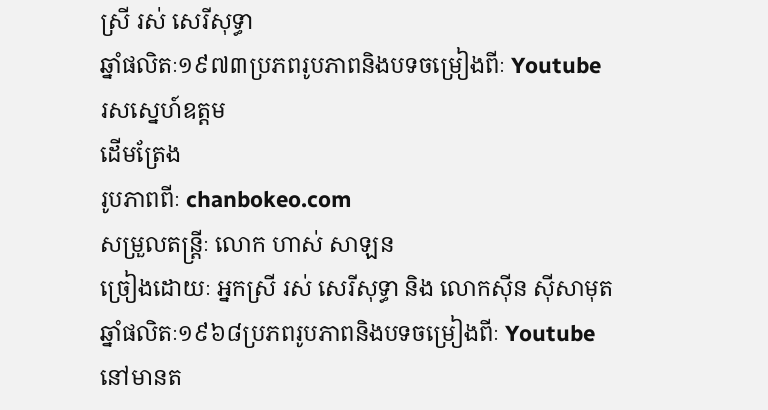ស្រី រស់ សេរីសុទ្ធា
ឆ្នាំផលិតៈ១៩៧៣ប្រភពរូបភាពនិងបទចម្រៀងពីៈ Youtube
រសស្នេហ៍ឧត្តម
ដើមត្រែង
រូបភាពពីៈ chanbokeo.com
សម្រួលតន្រ្តីៈ លោក ហាស់ សាឡន
ច្រៀងដោយៈ អ្នកស្រី រស់ សេរីសុទ្ធា និង លោកស៊ីន ស៊ីសាមុត
ឆ្នាំផលិតៈ១៩៦៨ប្រភពរូបភាពនិងបទចម្រៀងពីៈ Youtube
នៅមានត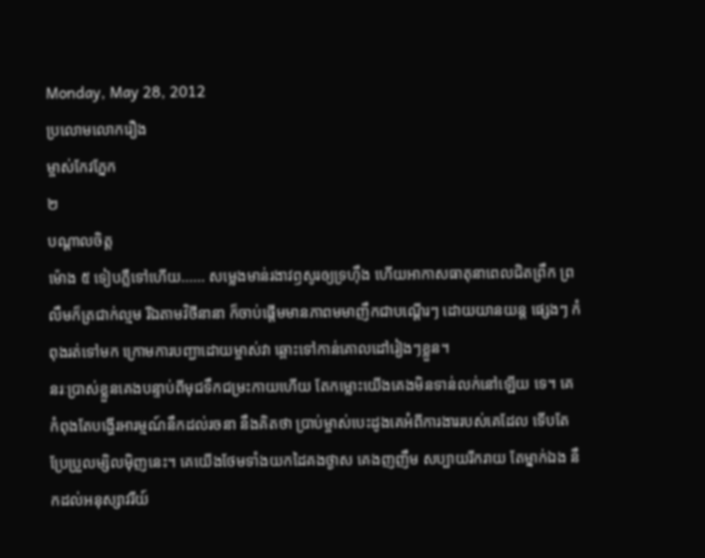Monday, May 28, 2012
ប្រលោមលោករឿង
ម្ចាស់កែវភ្នែក
២
បណ្តាលចិត្ត
ម៉ោង ៥ ទៀបភ្លឺទៅហើយ...... សម្លេងមាន់រងាវឭសូរឲ្យទ្រហ៊ឹង ហើយអាកាសធាតុនាពេលជិតព្រឹក ព្រលឹមក៏ត្រជាក់ល្មម រីឯតាមវិថីនានា ក៏ចាប់ផ្តើមមានភាពមមាញឹកជាបណ្តើរៗ ដោយយានយន្ត ផ្សេងៗ កំពុងរត់ទៅមក ក្រោមការបញ្ជាដោយម្ចាស់វា ឆ្ពោះទៅកាន់គោលដៅរៀងៗខ្លួន។
នរៈប្រាស់ខ្លួនគេងបន្ទាប់ពីមុជទឹកជម្រះកាយហើយ តែកម្លោះយើងគេងមិនទាន់លក់នៅឡើយ ទេ។ គេកំពុងតែបង្ហើរអារម្មណ៍នឹកដល់រចនា នឹងគិតថា ប្រាប់ម្ចាស់បេះដូងគេអំពីការងាររបស់គេដែល ទើបតែប្រែប្រួលម្សិលម៉ិញនេះ។ គេយើងថែមទាំងយកដៃគងថ្ងាស គេងញញឹម សប្បាយរីករាយ តែម្នាក់ឯង នឹកដល់អនុស្សាវរីយ៍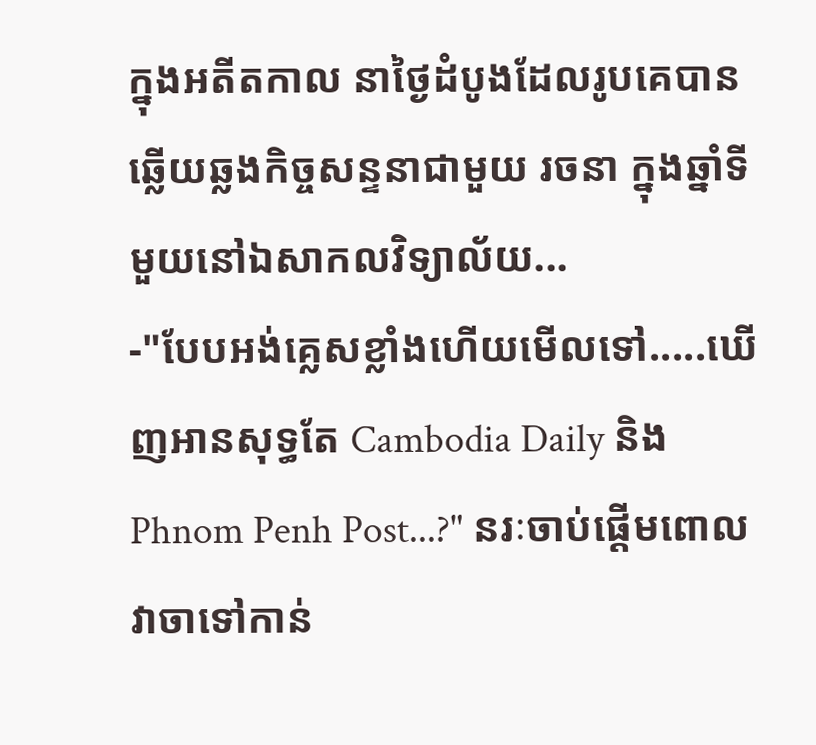ក្នុងអតីតកាល នាថ្ងៃដំបូងដែលរូបគេបានឆ្លើយឆ្លងកិច្ចសន្ទនាជាមួយ រចនា ក្នុងឆ្នាំទីមួយនៅឯសាកលវិទ្យាល័យ...
-"បែបអង់គ្លេសខ្លាំងហើយមើលទៅ.....ឃើញអានសុទ្ធតែ Cambodia Daily និង Phnom Penh Post...?" នរៈចាប់ផ្តើមពោលវាចាទៅកាន់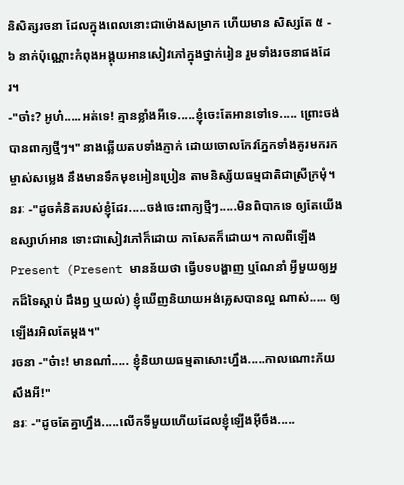និសិត្សរចនា ដែលក្នុងពេលនោះជាម៉ោងសម្រាក ហើយមាន សិស្សតែ ៥ - ៦ នាក់ប៉ុណ្ណោះកំពុងអង្គុយអានសៀវភៅក្នុងថ្នាក់រៀន រួមទាំងរចនាផងដែរ។
-"ចា៎ះ? អូហ៎.....អត់ទេ! គ្មានខ្លាំងអីទេ.....ខ្ញុំចេះតែអានទៅទេ..... ព្រោះចង់បានពាក្យថ្មីៗ។" នាងឆ្លើយតបទាំងភ្ញាក់ ដោយចោលកែវភ្នែកទាំងគូរមករកម្ចាស់សម្លេង នឹងមានទឹកមុខអៀនប្រៀន តាមនិស្ស័យធម្មជាតិជាស្រីក្រមុំ។
នរៈ -"ដូចគំនិតរបស់ខ្ញុំដែរ.....ចង់ចេះពាក្យថ្មីៗ.....មិនពិបាកទេ ឲ្យតែយើងឧស្សាហ៍អាន ទោះជាសៀវភៅក៏ដោយ កាសែតក៏ដោយ។ កាលពីឡើង Present (Present មានន័យថា ធ្វើបទបង្ហាញ ឬណែនាំ អ្វីមួយឲ្យអ្នកដ៏ទៃស្តាប់ ដឹងឭ ឬយល់) ខ្ញុំឃើញនិយាយអង់គ្លេសបានល្អ ណាស់..... ឲ្យឡើងរអិលតែម្តង។"
រចនា -"ច៎ាះ! មានណា៎..... ខ្ញុំនិយាយធម្មតាសោះហ្នឹង.....កាលណោះភ័យសឹងអី!"
នរៈ -"ដូចតែគ្នាហ្នឹង.....លើកទីមួយហើយដែលខ្ញុំឡើងអ៊ីចឹង.....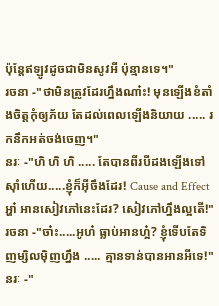ប៉ុន្តែឥឡូវដូចជាមិនសូវអី ប៉ុន្មានទេ។"
រចនា -"ថាមិនត្រូវដែរហ្នឹងណា៎ះ! មុនឡើងខំតាំងចិត្តកុំឲ្យភ័យ តែដល់ពេលឡើងនិយាយ ..... រកនឹកអត់ចង់ចេញ។"
នរៈ -"ហិ ហិ ហិ ..... តែបានពីរបីដងឡើងទៅស៊ាំហើយ.....ខ្ញុំក៏អ៊ីចឹងដែរ! Cause and Effect អ្ហា៎ អានសៀវភៅនេះដែរ? សៀវភៅហ្នឹងល្អតើ!"
រចនា -"ចា៎ះ.....អូហ៎ ធ្លាប់អានហ្អ៎? ខ្ញុំទើបតែទិញម្សិលម៉ិញហ្នឹង ..... គ្មានទាន់បានអានអីទេ!"
នរៈ -"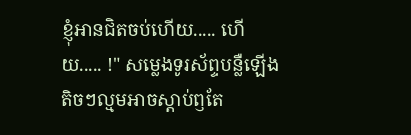ខ្ញុំអានជិតចប់ហើយ..... ហើយ..... !" សម្លេងទូរស័ព្ទបន្លឺឡើងតិចៗល្មមអាចស្តាប់ឭតែ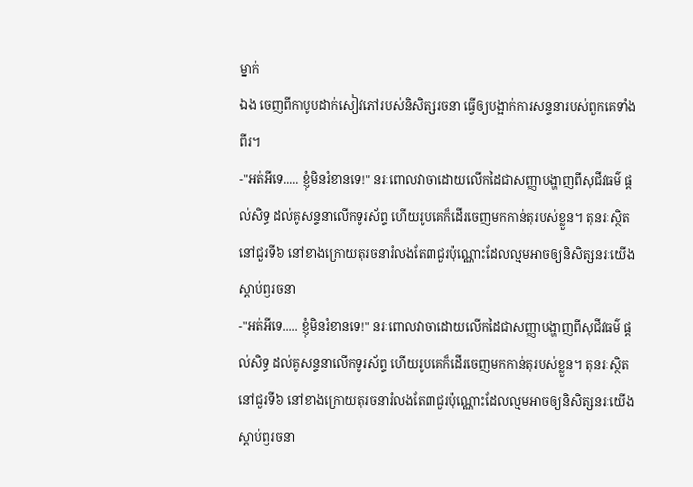ម្នាក់
ឯង ចេញពីកាបូបដាក់សៀវភៅរបស់និសិត្សរចនា ធ្វើឲ្យបង្អាក់ការសន្ទនារបស់ពួកគេទាំងពីរ។
-"អត់អីទេ..... ខ្ញុំមិនរំខានទេ!" នរៈពោលវាចាដោយលើកដៃជាសញ្ញាបង្ហាញពីសុជីវធម៌ ផ្តល់សិទ្ធ ដល់គូសន្ទនាលើកទូរស័ព្ទ ហើយរូបគេក៏ដើរចេញមកកាន់តុរបស់ខ្លួន។ តុនរៈស្ថិតនៅជួរទី៦ នៅខាងក្រោយតុរចនារំលងតែ៣ជួរប៉ុណ្ណោះដែលល្មមអាចឲ្យនិសិត្សនរៈយើងស្តាប់ឭរចនា
-"អត់អីទេ..... ខ្ញុំមិនរំខានទេ!" នរៈពោលវាចាដោយលើកដៃជាសញ្ញាបង្ហាញពីសុជីវធម៌ ផ្តល់សិទ្ធ ដល់គូសន្ទនាលើកទូរស័ព្ទ ហើយរូបគេក៏ដើរចេញមកកាន់តុរបស់ខ្លួន។ តុនរៈស្ថិតនៅជួរទី៦ នៅខាងក្រោយតុរចនារំលងតែ៣ជួរប៉ុណ្ណោះដែលល្មមអាចឲ្យនិសិត្សនរៈយើងស្តាប់ឭរចនា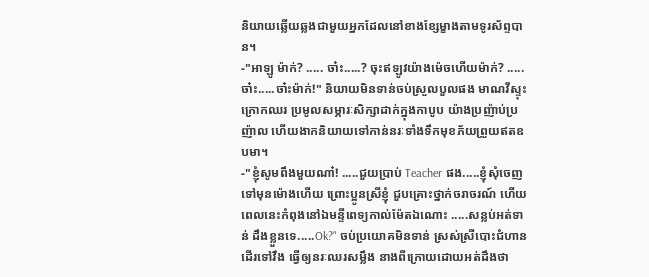និយាយឆ្លើយឆ្លងជាមួយអ្នកដែលនៅខាងខ្សែម្ខាងតាមទូរស័ព្ទបាន។
-"អាឡូ ម៉ាក់? ..... ចា៎ះ.....? ចុះឥឡូវយ៉ាងម៉េចហើយម៉ាក់? .....ចា៎ះ.....ចា៎ះម៉ាក់!" និយាយមិនទាន់ចប់ស្រួលបួលផង មាណវីស្ទុះក្រោកឈរ ប្រមូលសម្ភារៈសិក្សាដាក់ក្នុងកាបូប យ៉ាងប្រញ៉ាប់ប្រញ៉ាល ហើយងាកនិយាយទៅកាន់នរៈទាំងទឹកមុខភ័យព្រួយឥតឧបមា។
-"ខ្ញុំសូមពឹងមួយណា៎! .....ជួយប្រាប់ Teacher ផង.....ខ្ញុំសុំចេញទៅមុនម៉ោងហើយ ព្រោះប្អូនស្រីខ្ញុំ ជួបគ្រោះថ្នាក់ចរាចរណ៍ ហើយពេលនេះកំពុងនៅឯមន្ទីពេទ្យកាល់ម៉ែតឯណោះ .....សន្លប់អត់ទាន់ ដឹងខ្លួនទេ.....Ok?" ចប់ប្រយោគមិនទាន់ ស្រស់ស្រីបោះជំហានដើរទៅវឹង ធ្វើឲ្យនរៈឈរសម្លឹង នាងពីក្រោយដោយអត់ដឹងថា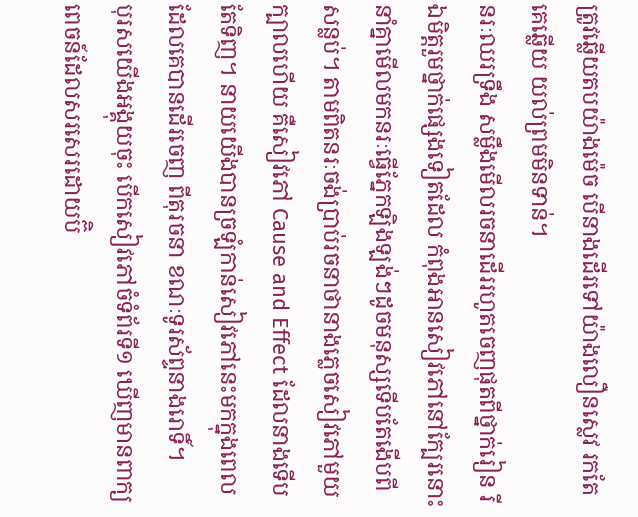ត្រូវឆ្លើយតបយ៉ាងម៉េច បើនាងដើរទៅយ៉ាងលឿនស្លេវ រកតែគេឆ្លើយ យល់ព្រមមិនទាន់។
នរៈឈរទ្រឹង សម្លឹងមើលរចនាដើររហូតចេញផុតពីថ្នាក់រៀន រីឯមិត្តរួមថ្នាក់ផ្សេងទៀតដែល កំពុងអានសៀវភៅនៅក្បែរនោះនាំគ្នាមើលមកនរៈធ្វើភ្នែកឡិងឡង់ៗដូចមនុស្សទើបតែងើបពីសន្លប់។ តាមពិតនរៈចង់ប្រាប់រចនាថានាងភ្លេចសៀវភៅមួយក្បាលហើយ គឺសៀវភៅ Cause and Effect ដែលនាងទើបតែទិញ។ នាយយើងបានច្រឡំកាន់សៀវភៅនេះមកក្នុងពេលដែលគេបានដើរចេញ ពីតុរចនា ខណៈទូរស័ព្ទនាងរោទិ៍។
បុរសយើងអង្គុយចុះ បើកសៀវភៅចំទំព័រទី១ ឃើញមានពាក្យពេចន៍ដែលសរសេរដោយប៊ិ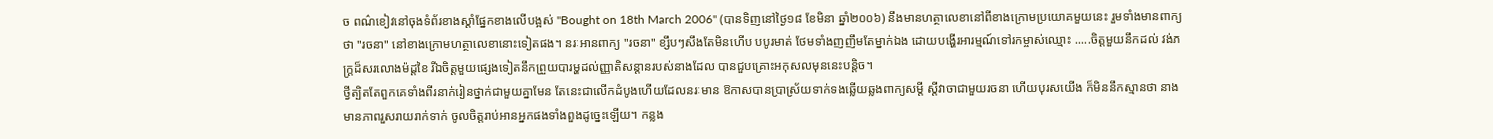ច ពណ៌ខៀវនៅចុងទំព័រខាងស្តាំផ្នែកខាងលើបង្អស់ "Bought on 18th March 2006" (បានទិញនៅថ្ងៃ១៨ ខែមិនា ឆ្នាំ២០០៦) នឹងមានហត្ថាលេខានៅពីខាងក្រោមប្រយោគមួយនេះ រួមទាំងមានពាក្យថា "រចនា" នៅខាងក្រោមហត្ថាលេខានោះទៀតផង។ នរៈអានពាក្យ "រចនា" ខ្សឹបៗសឹងតែមិនហើប បបូរមាត់ ថែមទាំងញញឹមតែម្នាក់ឯង ដោយបង្ហើរអារម្មណ៍ទៅរកម្ចាស់ឈ្មោះ .....ចិត្តមួយនឹកដល់ វង់ភក្រ្តដ៏សរលោងម៉ដ្តខៃ រីឯចិត្តមួយផ្សេងទៀតនឹកព្រួយបារម្ហដល់ញ្ញាតិសន្តានរបស់នាងដែល បានជួបគ្រោះអកុសលមុននេះបន្តិច។
ថ្វីត្បិតតែពួកគេទាំងពីរនាក់រៀនថ្នាក់ជាមួយគ្នាមែន តែនេះជាលើកដំបូងហើយដែលនរៈមាន ឱកាសបានប្រាស្រ័យទាក់ទងឆ្លើយឆ្លងពាក្យសម្តី ស្តីវាចាជាមួយរចនា ហើយបុរសយើង ក៏មិននឹកស្មានថា នាងមានភាពរួសរាយរាក់ទាក់ ចូលចិត្តរាប់អានអ្នកផងទាំងពួងដូច្នេះឡើយ។ កន្លង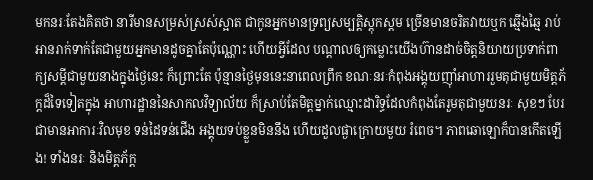មកនរៈតែងគិតថា នារីមានសម្រស់ស្រស់ស្អាត ជាកូនអ្នកមានទ្រព្យសម្បត្តិស្តុកស្តម ច្រើនមានចរិតវាយឬក ឆ្មើងឆ្មៃ រាប់អានរាក់ទាក់តែជាមួយអ្នកមានដូចគ្នាតែប៉ុណ្ណោះ ហើយអ្វីដែល បណ្តាលឲ្យកម្លោះយើងហ៊ានដាច់ចិត្តនិយាយប្រទាក់ពាក្យសម្តីជាមួយនាងក្នុងថ្ងៃនេះ ក៏ព្រោះតែ ប៉ុន្មានថ្ងៃមុននេះនាពេលព្រឹក ខណៈនរៈកំពុងអង្គុយញ៉ាំអាហាររួមតុជាមួយមិត្តភ័ក្តដ៏ទៃទៀតក្នុង អាហារដ្ឋាននៃសាកលវិទ្យាល័យ ក៏ស្រាប់តែមិត្តម្នាក់ឈ្មោះដារិទ្ធដែលកំពុងតែរួមតុជាមួយនរៈ សុខៗ បែរជាមានអាការៈវិលមុខ ទន់ដៃទន់ជើង អង្គុយទប់ខ្លួនមិននឹង ហើយដួលផ្ងាក្រោយមួយ រំពេច។ ភាពឆោឡោក៏បានកើតឡើង! ទាំងនរៈ និងមិត្តភ័ក្ត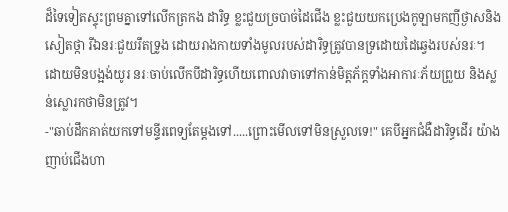ដ៏ទៃទៀតស្ទុះព្រមគ្នាទៅលើកត្រកង ដារិទ្ធ ខ្លះជួយច្របាច់ដៃជើង ខ្លះជួយយកប្រេងកូឡាមកញីថ្ងាសនិងសៀតថ្កា រីឯនរៈជួយរឹតទ្រូង ដោយរាងកាយទាំងមូលរបស់ដារិទ្ធត្រូវបានទ្រដោយដៃឆ្វេងរបស់នរៈ។
ដោយមិនបង្អង់យូរ នរៈចាប់លើកបីដារិទ្ធហើយពោលវាចាទៅកាន់មិត្តភ័ក្តទាំងអាការៈភ័យព្រួយ និងស្លន់ស្លោរកថាមិនត្រូវ។
-"ឆាប់ដឹកគាត់យកទៅមន្ទីរពេទ្យតែម្តងទៅ.....ព្រោះមើលទៅមិនស្រួលទេ!" គេបីអ្នកជំងឺដារិទ្ធដើរ យ៉ាងញាប់ជើងហា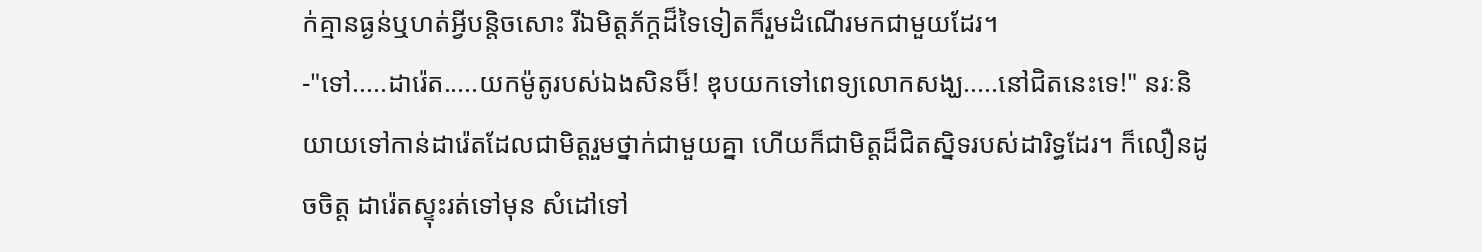ក់គ្មានធ្ងន់ឬហត់អ្វីបន្តិចសោះ រីឯមិត្តភ័ក្តដ៏ទៃទៀតក៏រួមដំណើរមកជាមួយដែរ។
-"ទៅ.....ដារ៉េត.....យកម៉ូតូរបស់ឯងសិនម៏! ឌុបយកទៅពេទ្យលោកសង្ឃ.....នៅជិតនេះទេ!" នរៈនិយាយទៅកាន់ដារ៉េតដែលជាមិត្តរួមថ្នាក់ជាមួយគ្នា ហើយក៏ជាមិត្តដ៏ជិតស្និទរបស់ដារិទ្ធដែរ។ ក៏លឿនដូចចិត្ត ដារ៉េតស្ទុះរត់ទៅមុន សំដៅទៅ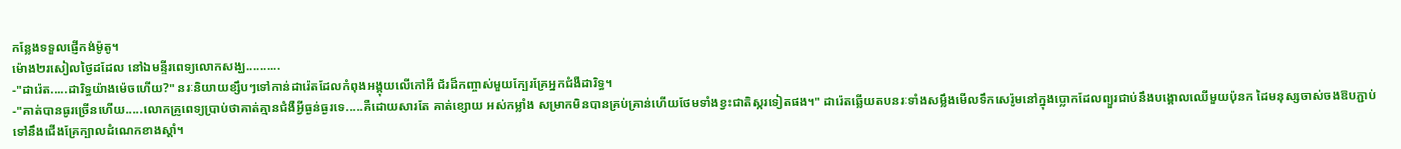កន្លែងទទួលផ្ញើកង់ម៉ូតូ។
ម៉ោង២រសៀលថ្ងៃដដែល នៅឯមន្ទីរពេទ្យលោកសង្ឃ..........
-"ដារ៉េត.....ដារិទ្ធយ៉ាងម៉េចហើយ?" នរៈនិយាយខ្សឹបៗទៅកាន់ដារ៉េតដែលកំពុងអង្គុយលើកៅអី ជ័រដ៏កញ្ចាស់មួយក្បែរគ្រែអ្នកជំងឺដារិទ្ធ។
-"គាត់បានធូរច្រើនហើយ.....លោកគ្រូពេទ្យប្រាប់ថាគាត់គ្មានជំងឺអ្វីធ្ងន់ធ្ងរទេ.....គឺដោយសារតែ គាត់ខ្សោយ អស់កម្លាំង សម្រាកមិនបានគ្រប់គ្រាន់ហើយថែមទាំងខ្វះជាតិស្ករទៀតផង។" ដារ៉េតឆ្លើយតបនរៈទាំងសម្លឹងមើលទឹកសេរ៉ូមនៅក្នុងប្លោកដែលព្យួរជាប់នឹងបង្គោលឈើមួយប៉ុនក ដៃមនុស្សចាស់ចងឱបភ្ជាប់ទៅនឹងជើងគ្រែក្បាលដំណេកខាងស្តាំ។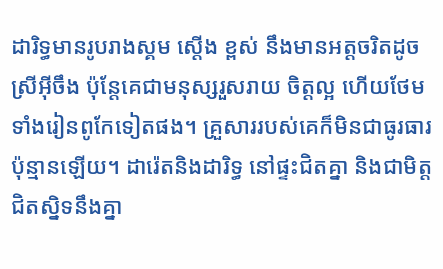ដារិទ្ធមានរូបរាងស្គម ស្តើង ខ្ពស់ នឹងមានអត្តចរិតដូចស្រីអ៊ីចឹង ប៉ុន្តែគេជាមនុស្សរួសរាយ ចិត្តល្អ ហើយថែមទាំងរៀនពូកែទៀតផង។ គ្រួសាររបស់គេក៏មិនជាធូរធារប៉ុន្មានឡើយ។ ដារ៉េតនិងដារិទ្ធ នៅផ្ទះជិតគ្នា និងជាមិត្តជិតស្និទនឹងគ្នា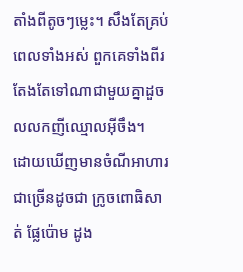តាំងពីតូចៗម្លេះ។ សឹងតែគ្រប់ពេលទាំងអស់ ពួកគេទាំងពីរ តែងតែទៅណាជាមួយគ្នាដួចលលកញីឈ្មោលអ៊ីចឹង។
ដោយឃើញមានចំណីអាហារជាច្រើនដូចជា ក្រូចពោធិសាត់ ផ្លែប៉ោម ដូង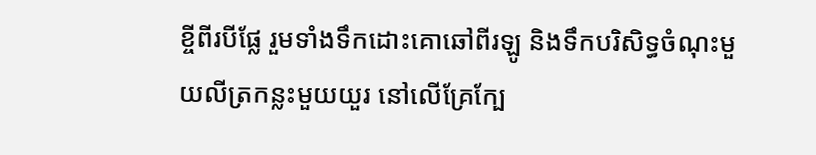ខ្ចីពីរបីផ្លែ រួមទាំងទឹកដោះគោឆៅពីរឡូ និងទឹកបរិសិទ្ធចំណុះមួយលីត្រកន្លះមួយយួរ នៅលើគ្រែក្បែ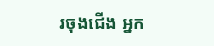រចុងជើង អ្នក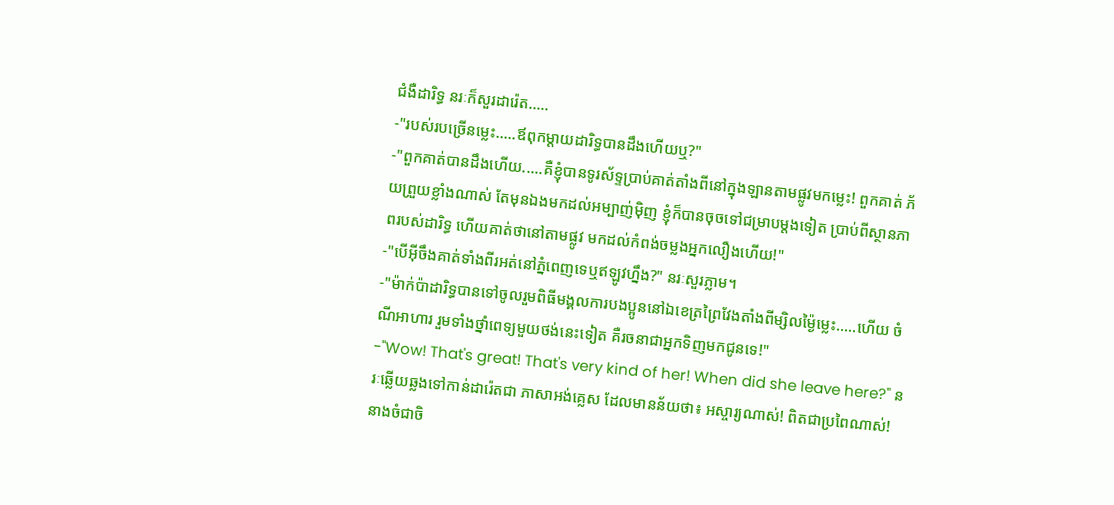ជំងឺដារិទ្ធ នរៈក៏សួរដារ៉េត.....
-"របស់របច្រើនម្លេះ.....ឪពុកម្តាយដារិទ្ធបានដឹងហើយឬ?"
-"ពួកគាត់បានដឹងហើយ.....គឺខ្ញុំបានទូរស័ទ្ទប្រាប់គាត់តាំងពីនៅក្នុងឡានតាមផ្លូវមកម្លេះ! ពួកគាត់ ភ័យព្រួយខ្លាំងណាស់ តែមុនឯងមកដល់អម្បាញ់ម៉ិញ ខ្ញុំក៏បានចុចទៅជម្រាបម្តងទៀត ប្រាប់ពីស្ថានភាពរបស់ដារិទ្ធ ហើយគាត់ថានៅតាមផ្លូវ មកដល់កំពង់ចម្លងអ្នកលឿងហើយ!"
-"បើអ៊ីចឹងគាត់ទាំងពីរអត់នៅភ្នំពេញទេឬឥឡូវហ្នឹង?" នរៈសួរភ្លាម។
-"ម៉ាក់ប៉ាដារិទ្ធបានទៅចូលរួមពិធីមង្គលការបងប្អូននៅឯខេត្រព្រៃវែងតាំងពីម្សិលម្ង៉ៃម្លេះ.....ហើយ ចំណីអាហារ រួមទាំងថ្នាំពេទ្យមួយថង់នេះទៀត គឺរចនាជាអ្នកទិញមកជូនទេ!"
-"Wow! That's great! That's very kind of her! When did she leave here?" នរៈឆ្លើយឆ្លងទៅកាន់ដារ៉េតជា ភាសាអង់គ្លេស ដែលមានន័យថា៖ អស្ចារ្យណាស់! ពិតជាប្រពៃណាស់! នាងចំជាចិ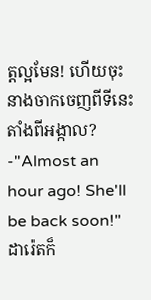ត្តល្អមែន! ហើយចុះនាងចាកចេញពីទីនេះតាំងពីអង្កាល?
-"Almost an hour ago! She'll be back soon!" ដារ៉េតក៏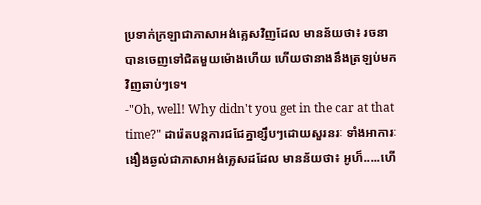ប្រទាក់ក្រឡាជាភាសាអង់គ្លេសវិញដែល មានន័យថា៖ រចនាបានចេញទៅជិតមួយម៉ោងហើយ ហើយថានាងនឹងត្រឡប់មកវិញឆាប់ៗទេ។
-"Oh, well! Why didn't you get in the car at that time?" ដារ៉េតបន្តការជជែគ្នាខ្សឹបៗដោយសួរនរៈ ទាំងអាការៈងឿងឆ្ងល់ជាភាសាអង់គ្លេសដដែល មានន័យថា៖ អូហ៏.....ហើ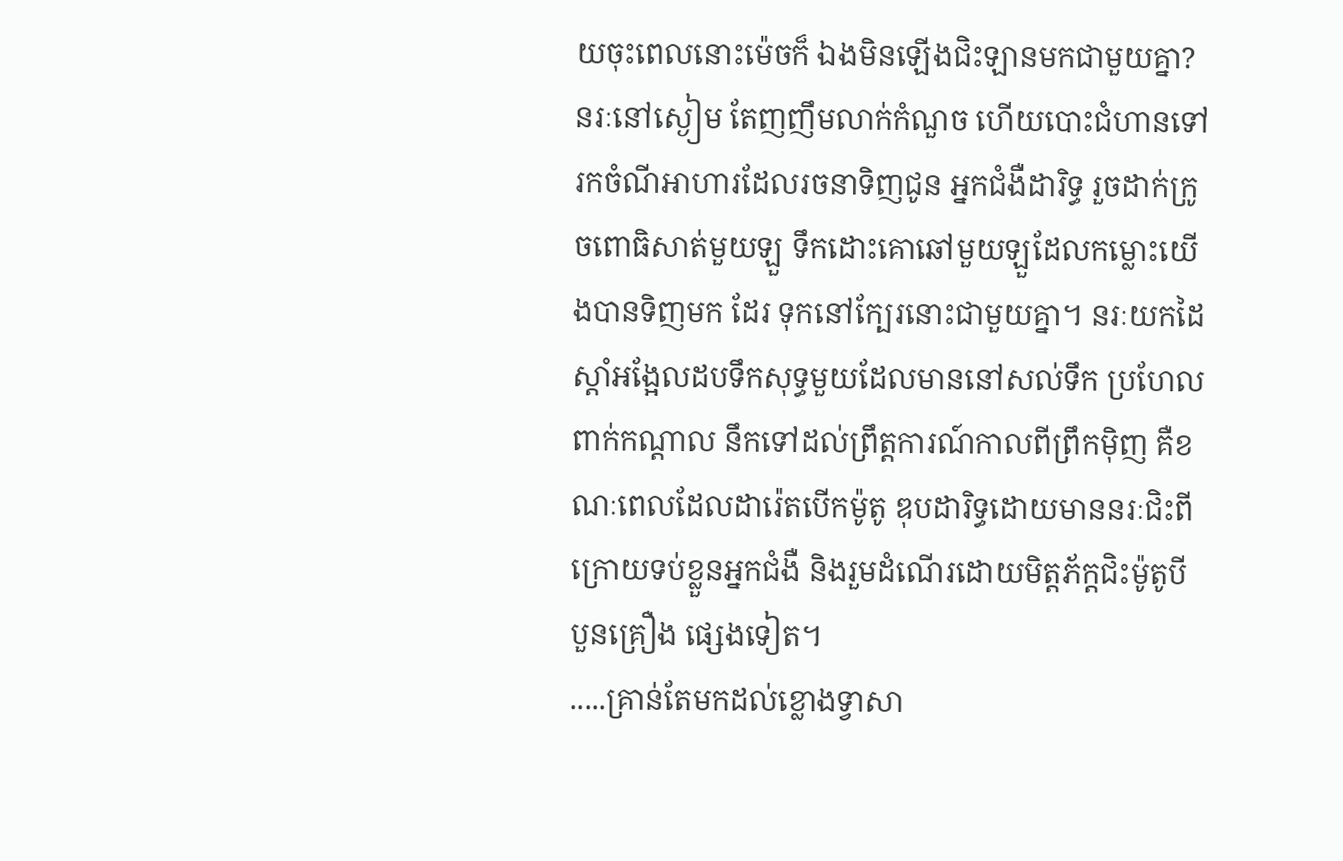យចុះពេលនោះម៉េចក៏ ឯងមិនឡើងជិះឡានមកជាមួយគ្នា?
នរៈនៅស្ងៀម តែញញឹមលាក់កំណួច ហើយបោះជំហានទៅរកចំណីអាហារដែលរចនាទិញជូន អ្នកជំងឺដារិទ្ធ រួចដាក់ក្រូចពោធិសាត់មួយឡួ ទឹកដោះគោឆៅមួយឡួដែលកម្លោះយើងបានទិញមក ដែរ ទុកនៅក្បែរនោះជាមួយគ្នា។ នរៈយកដៃស្តាំអង្អែលដបទឹកសុទ្ធមួយដែលមាននៅសល់ទឹក ប្រហែលពាក់កណ្តាល នឹកទៅដល់ព្រឹត្តការណ៍កាលពីព្រឹកម៉ិញ គឺខណៈពេលដែលដារ៉េតបើកម៉ូតូ ឌុបដារិទ្ធដោយមាននរៈជិះពីក្រោយទប់ខ្លួនអ្នកជំងឺ និងរួមដំណើរដោយមិត្តភ័ក្តជិះម៉ូតូបី បួនគ្រឿង ផ្សេងទៀត។
.....គ្រាន់តែមកដល់ខ្លោងទ្វាសា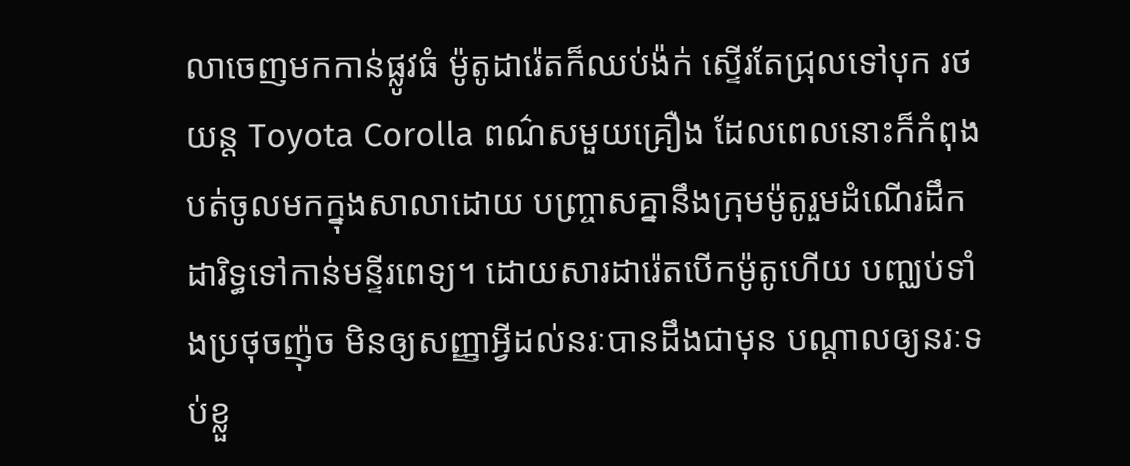លាចេញមកកាន់ផ្លូវធំ ម៉ូតូដារ៉េតក៏ឈប់ង៉ក់ ស្ទើរតែជ្រុលទៅបុក រថយន្ត Toyota Corolla ពណ៌សមួយគ្រឿង ដែលពេលនោះក៏កំពុងបត់ចូលមកក្នុងសាលាដោយ បញ្រ្ចាសគ្នានឹងក្រុមម៉ូតូរួមដំណើរដឹកដារិទ្ធទៅកាន់មន្ទីរពេទ្យ។ ដោយសារដារ៉េតបើកម៉ូតូហើយ បញ្ឈប់ទាំងប្រថុចញ៉ុច មិនឲ្យសញ្ញាអ្វីដល់នរៈបានដឹងជាមុន បណ្តាលឲ្យនរៈទប់ខ្លួ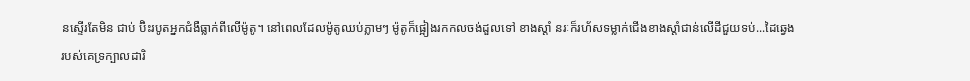នស្ទើរតែមិន ជាប់ ប៊ិះរបូតអ្នកជំងឺធ្លាក់ពីលើម៉ូតូ។ នៅពេលដែលម៉ូតូឈប់ភ្លាមៗ ម៉ូតូក៏ផ្អៀងរកកលចង់ដួលទៅ ខាងស្តាំ នរៈក៏រហ័សទម្លាក់ជើងខាងស្តាំជាន់លើដីជួយទប់...ដៃឆ្វេងរបស់គេទ្រក្បាលដារិ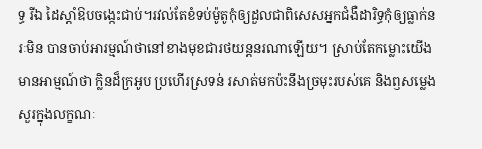ទ្ធ រីឯ ដៃស្តាំឱបចង្កេះជាប់។រវល់តែខំទប់ម៉ូតូកុំឲ្យដួលជាពិសេសអ្នកជំងឺដារិទ្ធកុំឲ្យធ្លាក់នរៈមិន បានចាប់អារម្មណ៍ថានៅខាងមុខជារថយន្តនរណាឡើយ។ ស្រាប់តែកម្លោះយើងមានអាម្មណ៍ថា ក្លិនដ៏ក្រអូប ប្រហើរស្រទន់ រសាត់មកប៉ះនឹងច្រមុះរបស់គេ និងឭសម្លេងសួរក្នុងលក្ខណៈ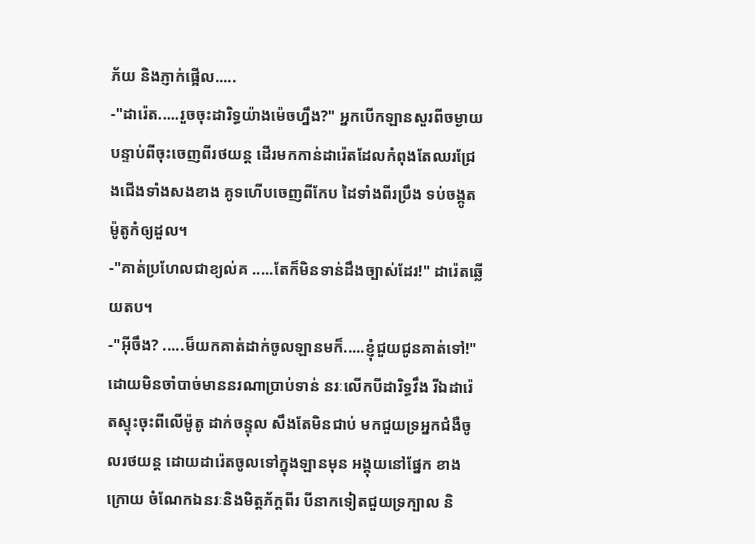ភ័យ និងភ្ញាក់ផ្អើល.....
-"ដារ៉េត.....រួចចុះដារិទ្ធយ៉ាងម៉េចហ្នឹង?" អ្នកបើកឡានសួរពីចម្ងាយបន្ទាប់ពីចុះចេញពីរថយន្ត ដើរមកកាន់ដារ៉េតដែលកំពុងតែឈរជ្រែងជើងទាំងសងខាង គូទហើបចេញពីកែប ដៃទាំងពីរប្រឹង ទប់ចង្កូតម៉ូតូកំឲ្យដួល។
-"គាត់ប្រហែលជាខ្យល់គ .....តែក៏មិនទាន់ដឹងច្បាស់ដែរ!" ដារ៉េតឆ្លើយតប។
-"អ៊ីចឹង? .....ម៏យកគាត់ដាក់ចូលឡានមក៏.....ខ្ញុំជួយជូនគាត់ទៅ!"
ដោយមិនចាំបាច់មាននរណាប្រាប់ទាន់ នរៈលើកបីដារិទ្ធវឹង រីឯដារ៉េតស្ទុះចុះពីលើម៉ូតូ ដាក់ចន្ទុល សឹងតែមិនជាប់ មកជួយទ្រអ្នកជំងឺចូលរថយន្ត ដោយដារ៉េតចូលទៅក្នុងឡានមុន អង្គុយនៅផ្នែក ខាងក្រោយ ចំណែកឯនរៈនិងមិត្តភ័ក្តពីរ បីនាកទៀតជួយទ្រក្បាល និ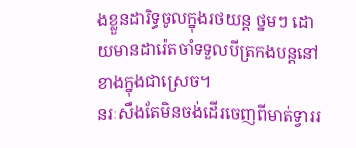ងខ្លួនដារិទ្ធចូលក្នុងរថយន្ត ថ្នមៗ ដោយមានដារ៉េតចាំទទួលបីត្រកងបន្តនៅខាងក្នុងជាស្រេច។
នរៈសឹងតែមិនចង់ដើរចេញពីមាត់ទ្វាររ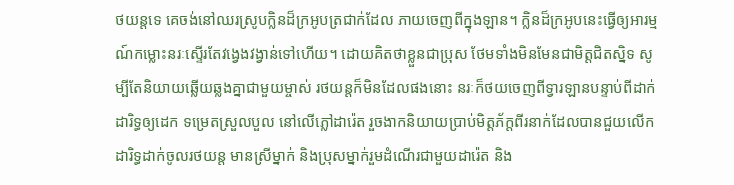ថយន្តទេ គេចង់នៅឈរស្រូបក្លិនដ៏ក្រអូបត្រជាក់ដែល ភាយចេញពីក្នុងឡាន។ ក្លិនដ៏ក្រអូបនេះធ្វើឲ្យអារម្មណ៍កម្លោះនរៈស្ទើរតែវង្វេងវង្វាន់ទៅហើយ។ ដោយគិតថាខ្លួនជាប្រុស ថែមទាំងមិនមែនជាមិត្តជិតស្និទ សូម្បីតែនិយាយឆ្លើយឆ្លងគ្នាជាមួយម្ចាស់ រថយន្តក៏មិនដែលផងនោះ នរៈក៏ថយចេញពីទ្វារឡានបន្ទាប់ពីដាក់ដារិទ្ធឲ្យដេក ទម្រេតស្រួលបួល នៅលើភ្លៅដារ៉េត រួចងាកនិយាយប្រាប់មិត្តភ័ក្តពីរនាក់ដែលបានជួយលើកដារិទ្ធដាក់ចូលរថយន្ត មានស្រីម្នាក់ និងប្រុសម្នាក់រួមដំណើរជាមួយដារ៉េត និង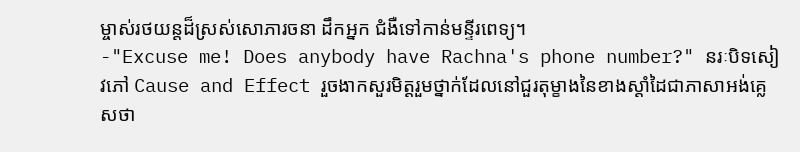ម្ចាស់រថយន្តដ៏ស្រស់សោភារចនា ដឹកអ្នក ជំងឺទៅកាន់មន្ទីរពេទ្យ។
-"Excuse me! Does anybody have Rachna's phone number?" នរៈបិទសៀវភៅ Cause and Effect រួចងាកសួរមិត្តរួមថ្នាក់ដែលនៅជួរតុម្ខាងនៃខាងស្តាំដៃជាភាសាអង់គ្លេសថា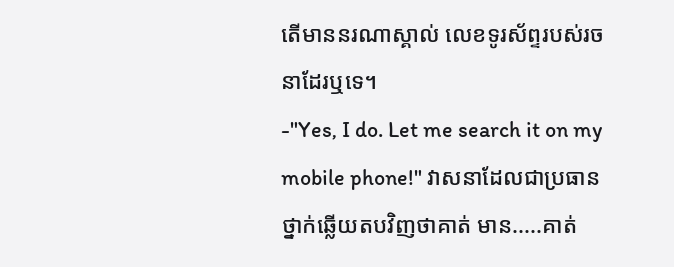តើមាននរណាស្គាល់ លេខទូរស័ព្ទរបស់រចនាដែរឬទេ។
-"Yes, I do. Let me search it on my mobile phone!" វាសនាដែលជាប្រធានថ្នាក់ឆ្លើយតបវិញថាគាត់ មាន.....គាត់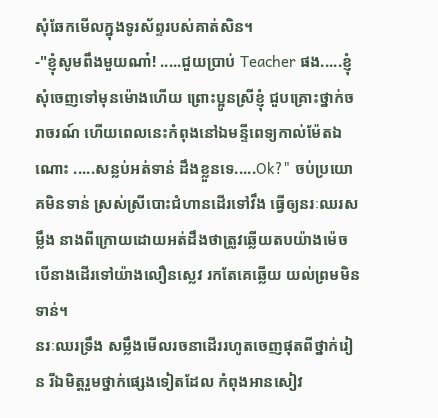សុំឆែកមើលក្នុងទូរស័ព្ទរបស់គាត់សិន។
-"ខ្ញុំសូមពឹងមួយណា៎! .....ជួយប្រាប់ Teacher ផង.....ខ្ញុំសុំចេញទៅមុនម៉ោងហើយ ព្រោះប្អូនស្រីខ្ញុំ ជួបគ្រោះថ្នាក់ចរាចរណ៍ ហើយពេលនេះកំពុងនៅឯមន្ទីពេទ្យកាល់ម៉ែតឯណោះ .....សន្លប់អត់ទាន់ ដឹងខ្លួនទេ.....Ok?" ចប់ប្រយោគមិនទាន់ ស្រស់ស្រីបោះជំហានដើរទៅវឹង ធ្វើឲ្យនរៈឈរសម្លឹង នាងពីក្រោយដោយអត់ដឹងថាត្រូវឆ្លើយតបយ៉ាងម៉េច បើនាងដើរទៅយ៉ាងលឿនស្លេវ រកតែគេឆ្លើយ យល់ព្រមមិនទាន់។
នរៈឈរទ្រឹង សម្លឹងមើលរចនាដើររហូតចេញផុតពីថ្នាក់រៀន រីឯមិត្តរួមថ្នាក់ផ្សេងទៀតដែល កំពុងអានសៀវ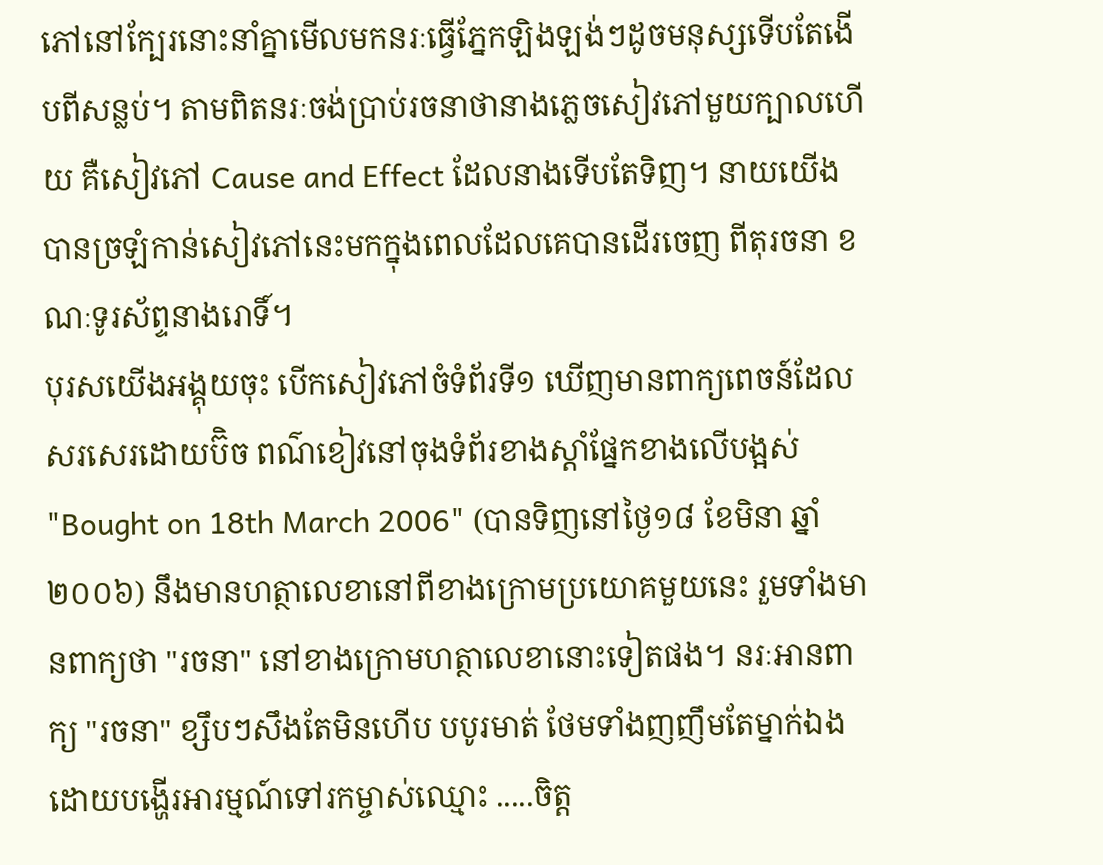ភៅនៅក្បែរនោះនាំគ្នាមើលមកនរៈធ្វើភ្នែកឡិងឡង់ៗដូចមនុស្សទើបតែងើបពីសន្លប់។ តាមពិតនរៈចង់ប្រាប់រចនាថានាងភ្លេចសៀវភៅមួយក្បាលហើយ គឺសៀវភៅ Cause and Effect ដែលនាងទើបតែទិញ។ នាយយើងបានច្រឡំកាន់សៀវភៅនេះមកក្នុងពេលដែលគេបានដើរចេញ ពីតុរចនា ខណៈទូរស័ព្ទនាងរោទិ៍។
បុរសយើងអង្គុយចុះ បើកសៀវភៅចំទំព័រទី១ ឃើញមានពាក្យពេចន៍ដែលសរសេរដោយប៊ិច ពណ៌ខៀវនៅចុងទំព័រខាងស្តាំផ្នែកខាងលើបង្អស់ "Bought on 18th March 2006" (បានទិញនៅថ្ងៃ១៨ ខែមិនា ឆ្នាំ២០០៦) នឹងមានហត្ថាលេខានៅពីខាងក្រោមប្រយោគមួយនេះ រួមទាំងមានពាក្យថា "រចនា" នៅខាងក្រោមហត្ថាលេខានោះទៀតផង។ នរៈអានពាក្យ "រចនា" ខ្សឹបៗសឹងតែមិនហើប បបូរមាត់ ថែមទាំងញញឹមតែម្នាក់ឯង ដោយបង្ហើរអារម្មណ៍ទៅរកម្ចាស់ឈ្មោះ .....ចិត្ត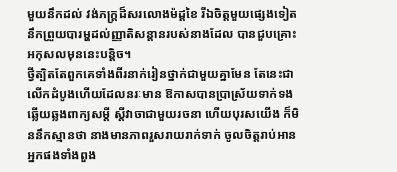មួយនឹកដល់ វង់ភក្រ្តដ៏សរលោងម៉ដ្តខៃ រីឯចិត្តមួយផ្សេងទៀតនឹកព្រួយបារម្ហដល់ញ្ញាតិសន្តានរបស់នាងដែល បានជួបគ្រោះអកុសលមុននេះបន្តិច។
ថ្វីត្បិតតែពួកគេទាំងពីរនាក់រៀនថ្នាក់ជាមួយគ្នាមែន តែនេះជាលើកដំបូងហើយដែលនរៈមាន ឱកាសបានប្រាស្រ័យទាក់ទងឆ្លើយឆ្លងពាក្យសម្តី ស្តីវាចាជាមួយរចនា ហើយបុរសយើង ក៏មិននឹកស្មានថា នាងមានភាពរួសរាយរាក់ទាក់ ចូលចិត្តរាប់អានអ្នកផងទាំងពួង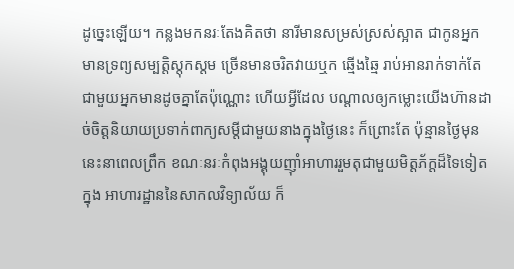ដូច្នេះឡើយ។ កន្លងមកនរៈតែងគិតថា នារីមានសម្រស់ស្រស់ស្អាត ជាកូនអ្នកមានទ្រព្យសម្បត្តិស្តុកស្តម ច្រើនមានចរិតវាយឬក ឆ្មើងឆ្មៃ រាប់អានរាក់ទាក់តែជាមួយអ្នកមានដូចគ្នាតែប៉ុណ្ណោះ ហើយអ្វីដែល បណ្តាលឲ្យកម្លោះយើងហ៊ានដាច់ចិត្តនិយាយប្រទាក់ពាក្យសម្តីជាមួយនាងក្នុងថ្ងៃនេះ ក៏ព្រោះតែ ប៉ុន្មានថ្ងៃមុននេះនាពេលព្រឹក ខណៈនរៈកំពុងអង្គុយញ៉ាំអាហាររួមតុជាមួយមិត្តភ័ក្តដ៏ទៃទៀតក្នុង អាហារដ្ឋាននៃសាកលវិទ្យាល័យ ក៏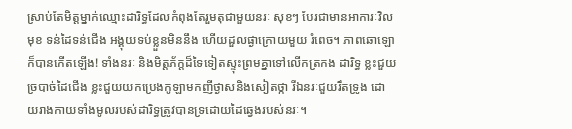ស្រាប់តែមិត្តម្នាក់ឈ្មោះដារិទ្ធដែលកំពុងតែរួមតុជាមួយនរៈ សុខៗ បែរជាមានអាការៈវិលមុខ ទន់ដៃទន់ជើង អង្គុយទប់ខ្លួនមិននឹង ហើយដួលផ្ងាក្រោយមួយ រំពេច។ ភាពឆោឡោក៏បានកើតឡើង! ទាំងនរៈ និងមិត្តភ័ក្តដ៏ទៃទៀតស្ទុះព្រមគ្នាទៅលើកត្រកង ដារិទ្ធ ខ្លះជួយច្របាច់ដៃជើង ខ្លះជួយយកប្រេងកូឡាមកញីថ្ងាសនិងសៀតថ្កា រីឯនរៈជួយរឹតទ្រូង ដោយរាងកាយទាំងមូលរបស់ដារិទ្ធត្រូវបានទ្រដោយដៃឆ្វេងរបស់នរៈ។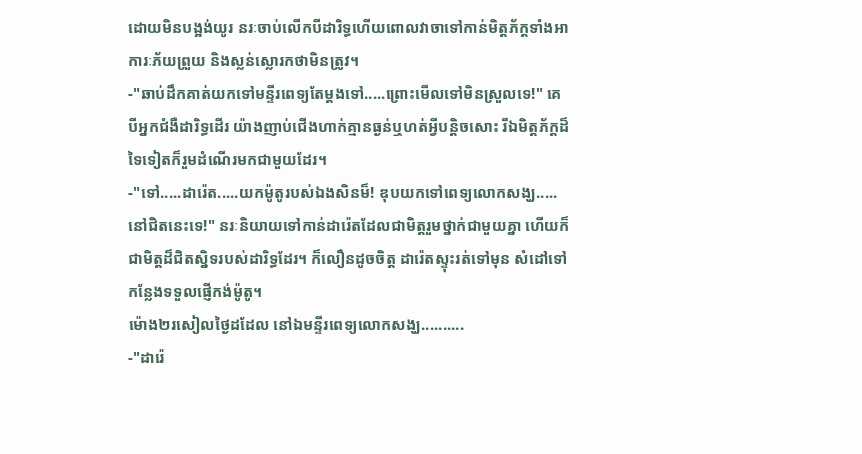ដោយមិនបង្អង់យូរ នរៈចាប់លើកបីដារិទ្ធហើយពោលវាចាទៅកាន់មិត្តភ័ក្តទាំងអាការៈភ័យព្រួយ និងស្លន់ស្លោរកថាមិនត្រូវ។
-"ឆាប់ដឹកគាត់យកទៅមន្ទីរពេទ្យតែម្តងទៅ.....ព្រោះមើលទៅមិនស្រួលទេ!" គេបីអ្នកជំងឺដារិទ្ធដើរ យ៉ាងញាប់ជើងហាក់គ្មានធ្ងន់ឬហត់អ្វីបន្តិចសោះ រីឯមិត្តភ័ក្តដ៏ទៃទៀតក៏រួមដំណើរមកជាមួយដែរ។
-"ទៅ.....ដារ៉េត.....យកម៉ូតូរបស់ឯងសិនម៏! ឌុបយកទៅពេទ្យលោកសង្ឃ.....នៅជិតនេះទេ!" នរៈនិយាយទៅកាន់ដារ៉េតដែលជាមិត្តរួមថ្នាក់ជាមួយគ្នា ហើយក៏ជាមិត្តដ៏ជិតស្និទរបស់ដារិទ្ធដែរ។ ក៏លឿនដូចចិត្ត ដារ៉េតស្ទុះរត់ទៅមុន សំដៅទៅកន្លែងទទួលផ្ញើកង់ម៉ូតូ។
ម៉ោង២រសៀលថ្ងៃដដែល នៅឯមន្ទីរពេទ្យលោកសង្ឃ..........
-"ដារ៉េ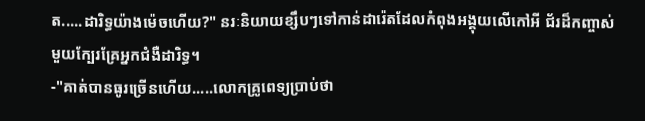ត.....ដារិទ្ធយ៉ាងម៉េចហើយ?" នរៈនិយាយខ្សឹបៗទៅកាន់ដារ៉េតដែលកំពុងអង្គុយលើកៅអី ជ័រដ៏កញ្ចាស់មួយក្បែរគ្រែអ្នកជំងឺដារិទ្ធ។
-"គាត់បានធូរច្រើនហើយ.....លោកគ្រូពេទ្យប្រាប់ថា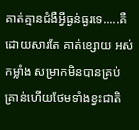គាត់គ្មានជំងឺអ្វីធ្ងន់ធ្ងរទេ.....គឺដោយសារតែ គាត់ខ្សោយ អស់កម្លាំង សម្រាកមិនបានគ្រប់គ្រាន់ហើយថែមទាំងខ្វះជាតិ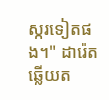ស្ករទៀតផង។" ដារ៉េតឆ្លើយត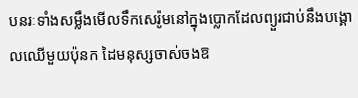បនរៈទាំងសម្លឹងមើលទឹកសេរ៉ូមនៅក្នុងប្លោកដែលព្យួរជាប់នឹងបង្គោលឈើមួយប៉ុនក ដៃមនុស្សចាស់ចងឱ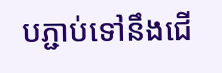បភ្ជាប់ទៅនឹងជើ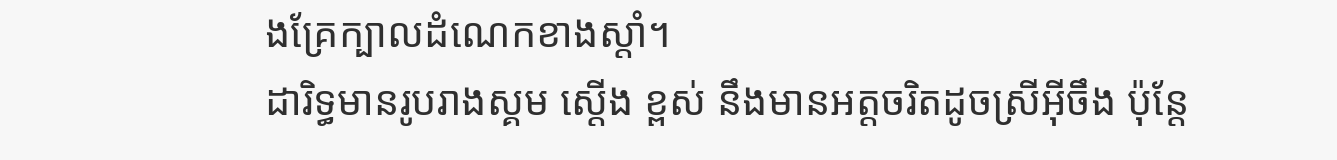ងគ្រែក្បាលដំណេកខាងស្តាំ។
ដារិទ្ធមានរូបរាងស្គម ស្តើង ខ្ពស់ នឹងមានអត្តចរិតដូចស្រីអ៊ីចឹង ប៉ុន្តែ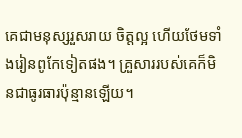គេជាមនុស្សរួសរាយ ចិត្តល្អ ហើយថែមទាំងរៀនពូកែទៀតផង។ គ្រួសាររបស់គេក៏មិនជាធូរធារប៉ុន្មានឡើយ។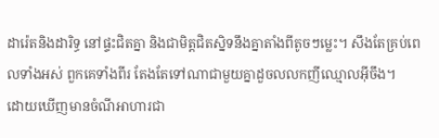ដារ៉េតនិងដារិទ្ធ នៅផ្ទះជិតគ្នា និងជាមិត្តជិតស្និទនឹងគ្នាតាំងពីតូចៗម្លេះ។ សឹងតែគ្រប់ពេលទាំងអស់ ពួកគេទាំងពីរ តែងតែទៅណាជាមួយគ្នាដួចលលកញីឈ្មោលអ៊ីចឹង។
ដោយឃើញមានចំណីអាហារជា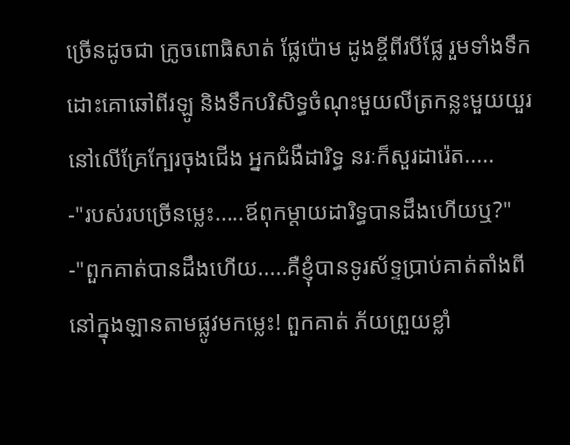ច្រើនដូចជា ក្រូចពោធិសាត់ ផ្លែប៉ោម ដូងខ្ចីពីរបីផ្លែ រួមទាំងទឹកដោះគោឆៅពីរឡូ និងទឹកបរិសិទ្ធចំណុះមួយលីត្រកន្លះមួយយួរ នៅលើគ្រែក្បែរចុងជើង អ្នកជំងឺដារិទ្ធ នរៈក៏សួរដារ៉េត.....
-"របស់របច្រើនម្លេះ.....ឪពុកម្តាយដារិទ្ធបានដឹងហើយឬ?"
-"ពួកគាត់បានដឹងហើយ.....គឺខ្ញុំបានទូរស័ទ្ទប្រាប់គាត់តាំងពីនៅក្នុងឡានតាមផ្លូវមកម្លេះ! ពួកគាត់ ភ័យព្រួយខ្លាំ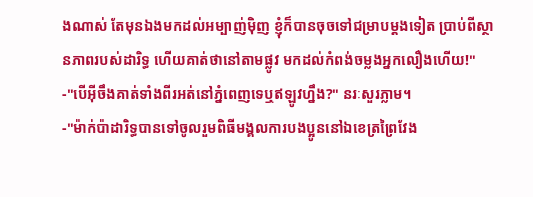ងណាស់ តែមុនឯងមកដល់អម្បាញ់ម៉ិញ ខ្ញុំក៏បានចុចទៅជម្រាបម្តងទៀត ប្រាប់ពីស្ថានភាពរបស់ដារិទ្ធ ហើយគាត់ថានៅតាមផ្លូវ មកដល់កំពង់ចម្លងអ្នកលឿងហើយ!"
-"បើអ៊ីចឹងគាត់ទាំងពីរអត់នៅភ្នំពេញទេឬឥឡូវហ្នឹង?" នរៈសួរភ្លាម។
-"ម៉ាក់ប៉ាដារិទ្ធបានទៅចូលរួមពិធីមង្គលការបងប្អូននៅឯខេត្រព្រៃវែង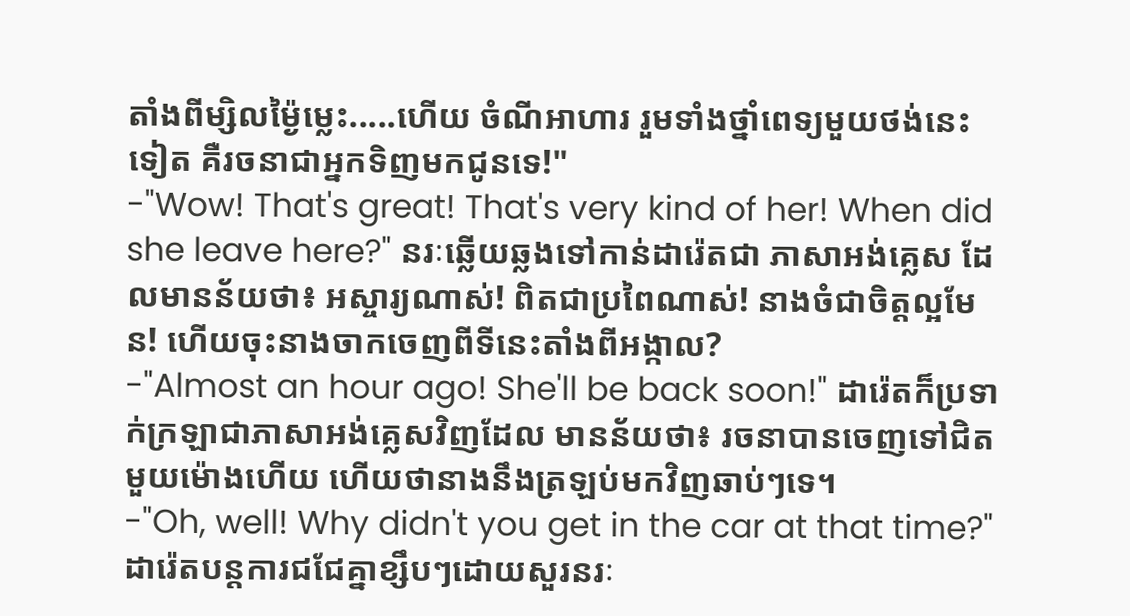តាំងពីម្សិលម្ង៉ៃម្លេះ.....ហើយ ចំណីអាហារ រួមទាំងថ្នាំពេទ្យមួយថង់នេះទៀត គឺរចនាជាអ្នកទិញមកជូនទេ!"
-"Wow! That's great! That's very kind of her! When did she leave here?" នរៈឆ្លើយឆ្លងទៅកាន់ដារ៉េតជា ភាសាអង់គ្លេស ដែលមានន័យថា៖ អស្ចារ្យណាស់! ពិតជាប្រពៃណាស់! នាងចំជាចិត្តល្អមែន! ហើយចុះនាងចាកចេញពីទីនេះតាំងពីអង្កាល?
-"Almost an hour ago! She'll be back soon!" ដារ៉េតក៏ប្រទាក់ក្រឡាជាភាសាអង់គ្លេសវិញដែល មានន័យថា៖ រចនាបានចេញទៅជិតមួយម៉ោងហើយ ហើយថានាងនឹងត្រឡប់មកវិញឆាប់ៗទេ។
-"Oh, well! Why didn't you get in the car at that time?" ដារ៉េតបន្តការជជែគ្នាខ្សឹបៗដោយសួរនរៈ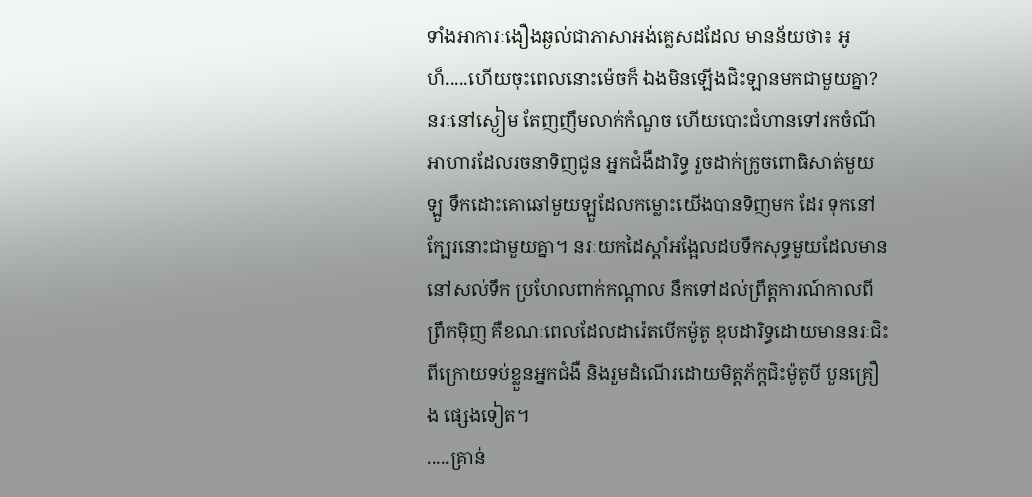ទាំងអាការៈងឿងឆ្ងល់ជាភាសាអង់គ្លេសដដែល មានន័យថា៖ អូហ៏.....ហើយចុះពេលនោះម៉េចក៏ ឯងមិនឡើងជិះឡានមកជាមួយគ្នា?
នរៈនៅស្ងៀម តែញញឹមលាក់កំណួច ហើយបោះជំហានទៅរកចំណីអាហារដែលរចនាទិញជូន អ្នកជំងឺដារិទ្ធ រួចដាក់ក្រូចពោធិសាត់មួយឡួ ទឹកដោះគោឆៅមួយឡួដែលកម្លោះយើងបានទិញមក ដែរ ទុកនៅក្បែរនោះជាមួយគ្នា។ នរៈយកដៃស្តាំអង្អែលដបទឹកសុទ្ធមួយដែលមាននៅសល់ទឹក ប្រហែលពាក់កណ្តាល នឹកទៅដល់ព្រឹត្តការណ៍កាលពីព្រឹកម៉ិញ គឺខណៈពេលដែលដារ៉េតបើកម៉ូតូ ឌុបដារិទ្ធដោយមាននរៈជិះពីក្រោយទប់ខ្លួនអ្នកជំងឺ និងរួមដំណើរដោយមិត្តភ័ក្តជិះម៉ូតូបី បួនគ្រឿង ផ្សេងទៀត។
.....គ្រាន់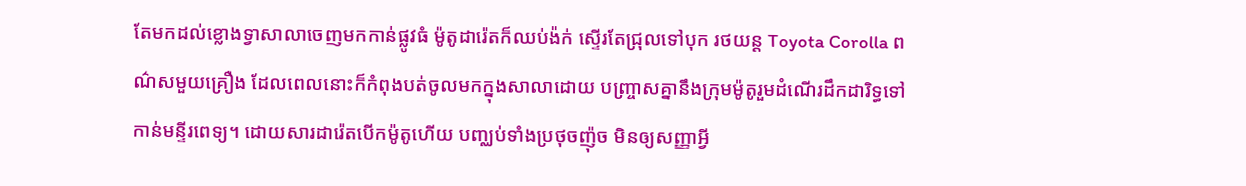តែមកដល់ខ្លោងទ្វាសាលាចេញមកកាន់ផ្លូវធំ ម៉ូតូដារ៉េតក៏ឈប់ង៉ក់ ស្ទើរតែជ្រុលទៅបុក រថយន្ត Toyota Corolla ពណ៌សមួយគ្រឿង ដែលពេលនោះក៏កំពុងបត់ចូលមកក្នុងសាលាដោយ បញ្រ្ចាសគ្នានឹងក្រុមម៉ូតូរួមដំណើរដឹកដារិទ្ធទៅកាន់មន្ទីរពេទ្យ។ ដោយសារដារ៉េតបើកម៉ូតូហើយ បញ្ឈប់ទាំងប្រថុចញ៉ុច មិនឲ្យសញ្ញាអ្វី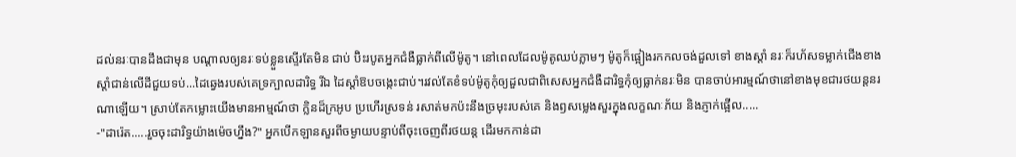ដល់នរៈបានដឹងជាមុន បណ្តាលឲ្យនរៈទប់ខ្លួនស្ទើរតែមិន ជាប់ ប៊ិះរបូតអ្នកជំងឺធ្លាក់ពីលើម៉ូតូ។ នៅពេលដែលម៉ូតូឈប់ភ្លាមៗ ម៉ូតូក៏ផ្អៀងរកកលចង់ដួលទៅ ខាងស្តាំ នរៈក៏រហ័សទម្លាក់ជើងខាងស្តាំជាន់លើដីជួយទប់...ដៃឆ្វេងរបស់គេទ្រក្បាលដារិទ្ធ រីឯ ដៃស្តាំឱបចង្កេះជាប់។រវល់តែខំទប់ម៉ូតូកុំឲ្យដួលជាពិសេសអ្នកជំងឺដារិទ្ធកុំឲ្យធ្លាក់នរៈមិន បានចាប់អារម្មណ៍ថានៅខាងមុខជារថយន្តនរណាឡើយ។ ស្រាប់តែកម្លោះយើងមានអាម្មណ៍ថា ក្លិនដ៏ក្រអូប ប្រហើរស្រទន់ រសាត់មកប៉ះនឹងច្រមុះរបស់គេ និងឭសម្លេងសួរក្នុងលក្ខណៈភ័យ និងភ្ញាក់ផ្អើល.....
-"ដារ៉េត.....រួចចុះដារិទ្ធយ៉ាងម៉េចហ្នឹង?" អ្នកបើកឡានសួរពីចម្ងាយបន្ទាប់ពីចុះចេញពីរថយន្ត ដើរមកកាន់ដា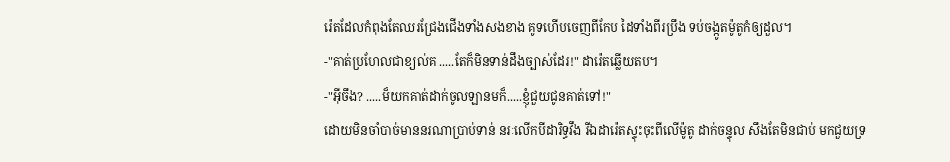រ៉េតដែលកំពុងតែឈរជ្រែងជើងទាំងសងខាង គូទហើបចេញពីកែប ដៃទាំងពីរប្រឹង ទប់ចង្កូតម៉ូតូកំឲ្យដួល។
-"គាត់ប្រហែលជាខ្យល់គ .....តែក៏មិនទាន់ដឹងច្បាស់ដែរ!" ដារ៉េតឆ្លើយតប។
-"អ៊ីចឹង? .....ម៏យកគាត់ដាក់ចូលឡានមក៏.....ខ្ញុំជួយជូនគាត់ទៅ!"
ដោយមិនចាំបាច់មាននរណាប្រាប់ទាន់ នរៈលើកបីដារិទ្ធវឹង រីឯដារ៉េតស្ទុះចុះពីលើម៉ូតូ ដាក់ចន្ទុល សឹងតែមិនជាប់ មកជួយទ្រ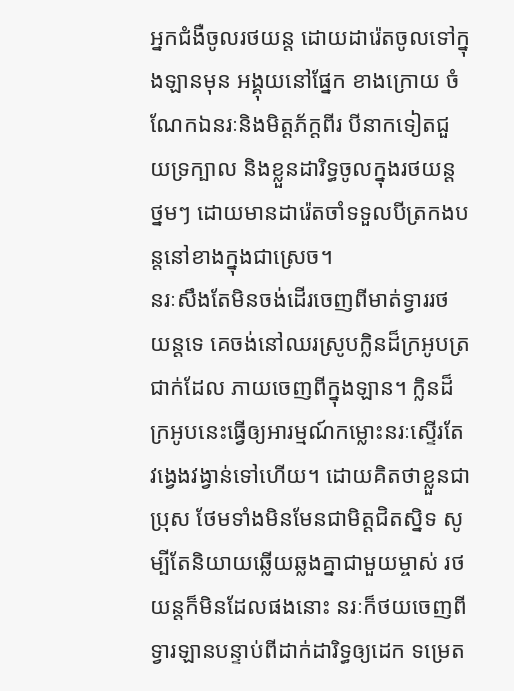អ្នកជំងឺចូលរថយន្ត ដោយដារ៉េតចូលទៅក្នុងឡានមុន អង្គុយនៅផ្នែក ខាងក្រោយ ចំណែកឯនរៈនិងមិត្តភ័ក្តពីរ បីនាកទៀតជួយទ្រក្បាល និងខ្លួនដារិទ្ធចូលក្នុងរថយន្ត ថ្នមៗ ដោយមានដារ៉េតចាំទទួលបីត្រកងបន្តនៅខាងក្នុងជាស្រេច។
នរៈសឹងតែមិនចង់ដើរចេញពីមាត់ទ្វាររថយន្តទេ គេចង់នៅឈរស្រូបក្លិនដ៏ក្រអូបត្រជាក់ដែល ភាយចេញពីក្នុងឡាន។ ក្លិនដ៏ក្រអូបនេះធ្វើឲ្យអារម្មណ៍កម្លោះនរៈស្ទើរតែវង្វេងវង្វាន់ទៅហើយ។ ដោយគិតថាខ្លួនជាប្រុស ថែមទាំងមិនមែនជាមិត្តជិតស្និទ សូម្បីតែនិយាយឆ្លើយឆ្លងគ្នាជាមួយម្ចាស់ រថយន្តក៏មិនដែលផងនោះ នរៈក៏ថយចេញពីទ្វារឡានបន្ទាប់ពីដាក់ដារិទ្ធឲ្យដេក ទម្រេត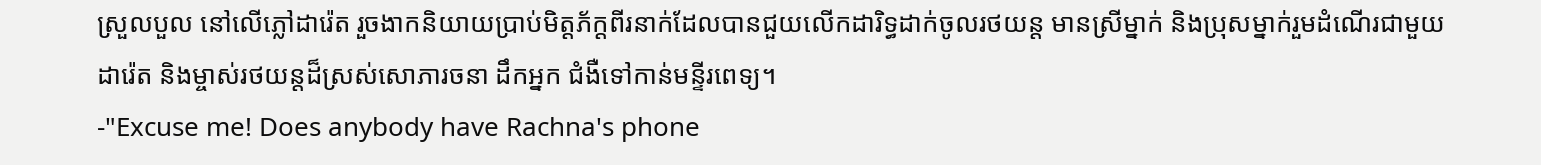ស្រួលបួល នៅលើភ្លៅដារ៉េត រួចងាកនិយាយប្រាប់មិត្តភ័ក្តពីរនាក់ដែលបានជួយលើកដារិទ្ធដាក់ចូលរថយន្ត មានស្រីម្នាក់ និងប្រុសម្នាក់រួមដំណើរជាមួយដារ៉េត និងម្ចាស់រថយន្តដ៏ស្រស់សោភារចនា ដឹកអ្នក ជំងឺទៅកាន់មន្ទីរពេទ្យ។
-"Excuse me! Does anybody have Rachna's phone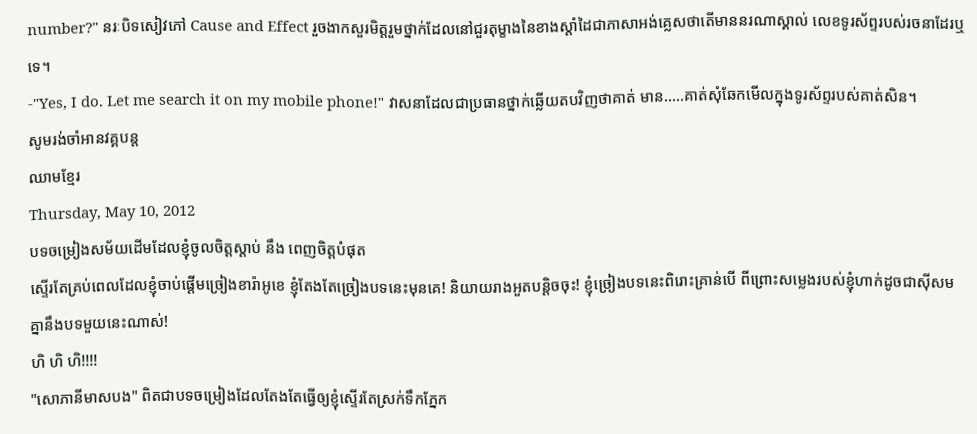number?" នរៈបិទសៀវភៅ Cause and Effect រួចងាកសួរមិត្តរួមថ្នាក់ដែលនៅជួរតុម្ខាងនៃខាងស្តាំដៃជាភាសាអង់គ្លេសថាតើមាននរណាស្គាល់ លេខទូរស័ព្ទរបស់រចនាដែរឬទេ។
-"Yes, I do. Let me search it on my mobile phone!" វាសនាដែលជាប្រធានថ្នាក់ឆ្លើយតបវិញថាគាត់ មាន.....គាត់សុំឆែកមើលក្នុងទូរស័ព្ទរបស់គាត់សិន។
សូមរង់ចាំអានវគ្គបន្ត
ឈាមខ្មែរ
Thursday, May 10, 2012
បទចម្រៀងសម័យដើមដែលខ្ញុំចូលចិត្តស្តាប់ នឹង ពេញចិត្តបំផុត
ស្ទើរតែគ្រប់ពេលដែលខ្ញុំចាប់ផ្តើមច្រៀងខារ៉ាអូខេ ខ្ញុំតែងតែច្រៀងបទនេះមុនគេ! និយាយរាងអួតបន្តិចចុះ! ខ្ញុំច្រៀងបទនេះពិរោះគ្រាន់បើ ពីព្រោះសម្លេងរបស់ខ្ញុំហាក់ដូចជាស៊ីសមគ្នានឹងបទមួយនេះណាស់!
ហិ ហិ ហិ!!!!
"សោភានីមាសបង" ពិតជាបទចម្រៀងដែលតែងតែធ្វើឲ្យខ្ញុំស្ទើរតែស្រក់ទឹកភ្នែក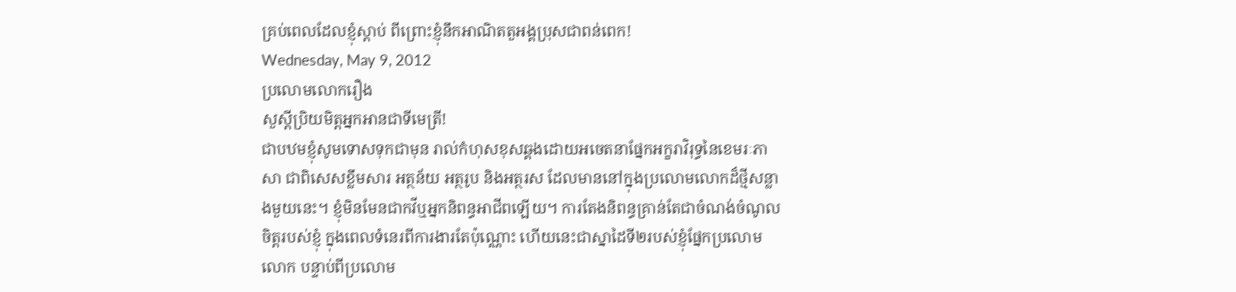គ្រប់ពេលដែលខ្ញុំស្តាប់ ពីព្រោះខ្ញុំនឹកអាណិតតួអង្គប្រុសជាពន់ពេក!
Wednesday, May 9, 2012
ប្រលោមលោករឿង
សួស្តីប្រិយមិត្តអ្នកអានជាទីមេត្រី!
ជាបឋមខ្ញុំសូមទោសទុកជាមុន រាល់កំហុសខុសឆ្គងដោយអចេតនាផ្នែកអក្ខរាវិរុទ្ធនៃខេមរៈភាសា ជាពិសេសខ្លឹមសារ អត្ថន័យ អត្ថរូប និងអត្ថរស ដែលមាននៅក្នុងប្រលោមលោកដ៏ថ្មីសន្លាងមួយនេះ។ ខ្ញុំមិនមែនជាកវីឬអ្នកនិពន្ធអាជីពឡើយ។ ការតែងនិពន្ធគ្រាន់តែជាចំណង់ចំណូលចិត្តរបស់ខ្ញុំ ក្នុងពេលទំនេរពីការងារតែប៉ុណ្ណោះ ហើយនេះជាស្នាដៃទី២របស់ខ្ញុំផ្នែកប្រលោមលោក បន្ទាប់ពីប្រលោម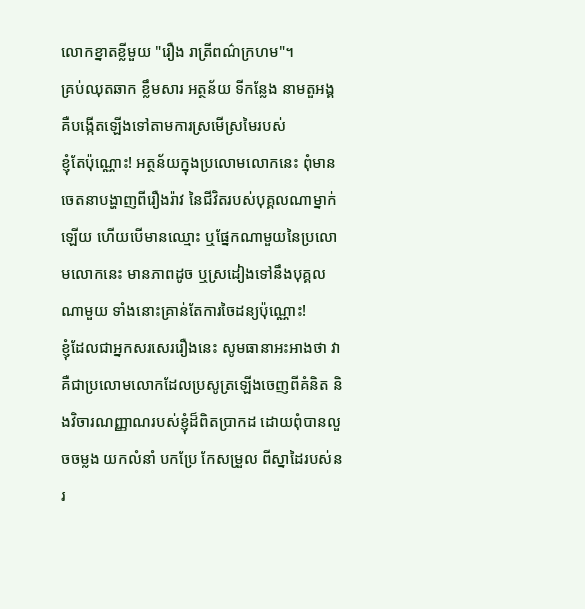លោកខ្នាតខ្លីមួយ "រឿង រាត្រីពណ៌ក្រហម"។
គ្រប់ឈុតឆាក ខ្លឹមសារ អត្ថន័យ ទីកន្លែង នាមតួអង្គ គឺបង្កើតឡើងទៅតាមការស្រមើស្រមៃរបស់
ខ្ញុំតែប៉ុណ្ណោះ! អត្ថន័យក្នុងប្រលោមលោកនេះ ពុំមានចេតនាបង្ហាញពីរឿងរ៉ាវ នៃជីវិតរបស់បុគ្គលណាម្នាក់ឡើយ ហើយបើមានឈ្មោះ ឬផ្នែកណាមួយនៃប្រលោមលោកនេះ មានភាពដូច ឬស្រដៀងទៅនឹងបុគ្គលណាមួយ ទាំងនោះគ្រាន់តែការចៃដន្យប៉ុណ្ណោះ!
ខ្ញុំដែលជាអ្នកសរសេររឿងនេះ សូមធានាអះអាងថា វាគឺជាប្រលោមលោកដែលប្រសូត្រឡើងចេញពីគំនិត និងវិចារណញ្ញាណរបស់ខ្ញុំដ៏ពិតប្រាកដ ដោយពុំបានលួចចម្លង យកលំនាំ បកប្រែ កែសម្រួល ពីស្នាដៃរបស់នរ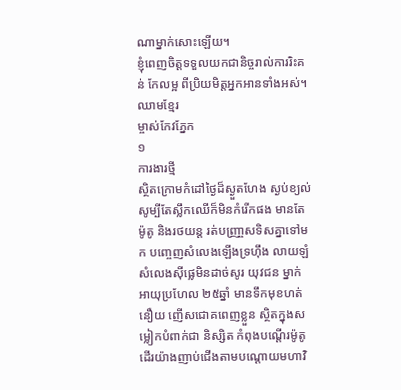ណាម្នាក់សោះឡើយ។
ខ្ញុំពេញចិត្តទទួលយកជានិច្ចរាល់ការរិះគន់ កែលម្អ ពីប្រិយមិត្តអ្នកអានទាំងអស់។
ឈាមខ្មែរ
ម្ចាស់កែវភ្នែក
១
ការងារថ្មី
ស្ថិតក្រោមកំដៅថ្ងៃដ៏ស្ងួតហែង ស្ងប់ខ្យល់ សូម្បីតែស្លឹកឈើក៏មិនកំរើកផង មានតែម៉ូតូ និងរថយន្ត រត់បញ្រា្ចសទិសគ្នាទៅមក បញ្ចេញសំលេងឡើងទ្រហ៊ឹង លាយឡំសំលេងស៊ីផ្លេមិនដាច់សូរ យុវជន ម្នាក់អាយុប្រហែល ២៥ឆ្នាំ មានទឹកមុខហត់នឿយ ញើសជោគពេញខ្លួន ស្ថិតក្នុងសម្លៀកបំពាក់ជា និស្សិត កំពុងបណ្តើរម៉ូតូ ដើរយ៉ាងញាប់ជើងតាមបណ្តោយមហាវិ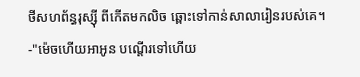ថីសហព័ន្ធរុស្ស៊ី ពីកើតមកលិច ឆ្ពោះទៅកាន់សាលារៀនរបស់គេ។
-"ម៉េចហើយអាអូន បណ្តើរទៅហើយ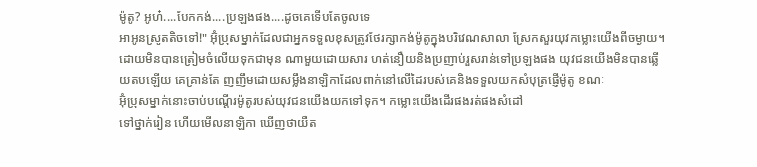ម៉ូតូ? អូហ៎....បែកកង់....ប្រឡងផង....ដូចគេទើបតែចូលទេ
អាអូនស្រូតតិចទៅ!" អ៊ុំប្រុសម្នាក់ដែលជាអ្នកទទួលខុសត្រូវថែរក្សាកង់ម៉ូតូក្នុងបរិវេណសាលា ស្រែកសួរយុវកម្លោះយើងពីចម្ងាយ។ ដោយមិនបានត្រៀមចំលើយទុកជាមុន ណាមួយដោយសារ ហត់នឿយនិងប្រញាប់រួសរាន់ទៅប្រឡងផង យុវជនយើងមិនបានឆ្លើយតបឡើយ គេគ្រាន់តែ ញញឹមដោយសម្លឹងនាឡិកាដែលពាក់នៅលើដៃរបស់គេនិងទទួលយកសំបុត្រផ្ញើម៉ូតូ ខណៈ
អ៊ុំប្រុសម្នាក់នោះចាប់បណ្តើរម៉ូតូរបស់យុវជនយើងយកទៅទុក។ កម្លោះយើងដើរផងរត់ផងសំដៅ
ទៅថ្នាក់រៀន ហើយមើលនាឡិកា ឃើញថាយឺត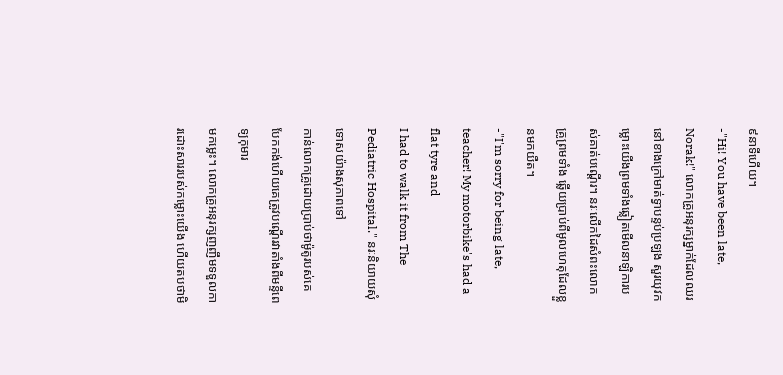៩នាទីហើយ។
-"Hi! You have been late, Norak!" លោកគ្រូអនុរក្សម្នាក់ដែលឈរនៅខាងក្រៅមាត់ទ្វាបន្ទប់ប្រឡង សួរយុវកម្លោះយើងព្រមទាំងឆ្លៀតមើលនាឡិការបស់គាត់បណ្តើរ។ នរៈលើកដៃសំពះលោកគ្រូព្រមទាំង ឆ្លើយប្រាប់ពីមូលហេតុដែលខ្លួនមកយឺត។
-"I'm sorry for being late, teacher! My motorbike's had a flat tyre and
I had to walk it from The Pediatric Hospital." នរៈនិយាយសុំទោសយ៉ាងសុភាពទៅ
កាន់លោកគ្រូដោយប្រាប់ថាម៉ូតូរបស់គេ បែកកង់ហើយគេត្រូវបណ្តើរវាតាំងពីមន្ទីពេទ្យកុមារ
មកម្លេះ។ លោកគ្រូអនុរក្សញញឹមទទួលការដោះសាររបស់កម្លោះយើង ហើយតបថាមិ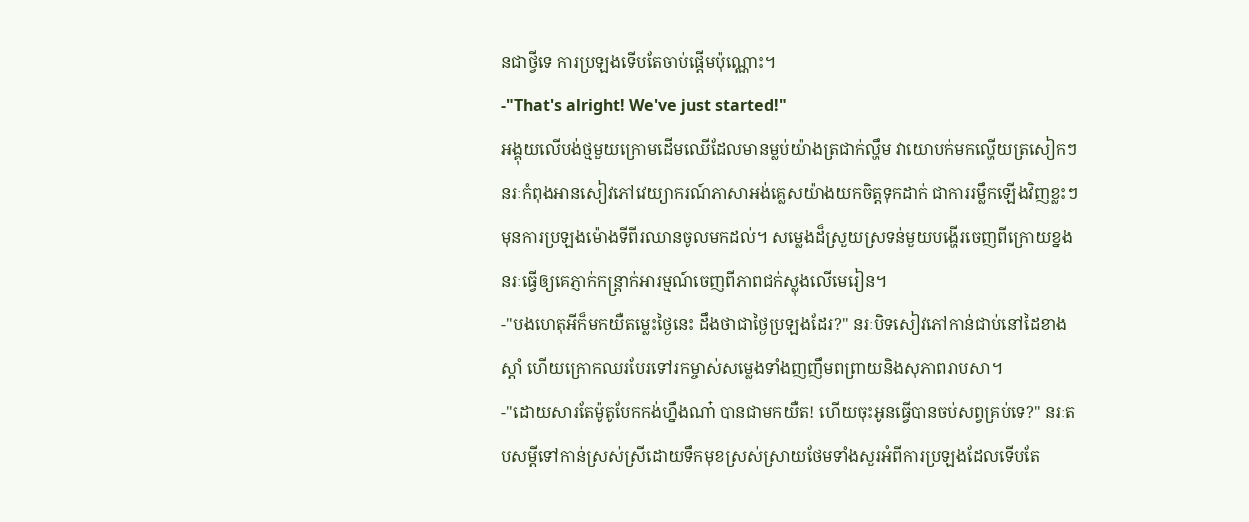នជាថ្វីទេ ការប្រឡងទើបតែចាប់ផ្តើមប៉ុណ្ណោះ។
-"That's alright! We've just started!"
អង្គុយលើបង់ថ្មមួយក្រោមដើមឈើដែលមានម្លប់យ៉ាងត្រជាក់ល្ហឹម វាយោបក់មកល្ហើយត្រសៀកៗ នរៈកំពុងអានសៀវភៅវេយ្យាករណ៍ភាសាអង់គ្លេសយ៉ាងយកចិត្តទុកដាក់ ជាការរម្លឹកឡើងវិញខ្លះៗ មុនការប្រឡងម៉ោងទីពីរឈានចូលមកដល់។ សម្លេងដ៏ស្រួយស្រទន់មួយបង្ហើរចេញពីក្រោយខ្នង
នរៈធ្វើឲ្យគេភ្ញាក់កន្ត្រាក់អារម្មណ៍ចេញពីភាពជក់ស្លុងលើមេរៀន។
-"បងហេតុអីក៏មកយឺតមេ្លះថ្ងៃនេះ ដឹងថាជាថ្ងៃប្រឡងដែរ?" នរៈបិទសៀវភៅកាន់ជាប់នៅដៃខាង ស្តាំ ហើយក្រោកឈរបែរទៅរកម្ចាស់សម្លេងទាំងញញឹមពព្រាយនិងសុភាពរាបសា។
-"ដោយសារតែម៉ូតូបែកកង់ហ្នឹងណា៎ បានជាមកយឺត! ហើយចុះអូនធ្វើបានចប់សព្វគ្រប់ទេ?" នរៈតបសម្តីទៅកាន់ស្រស់ស្រីដោយទឹកមុខស្រស់ស្រាយថែមទាំងសួរអំពីការប្រឡងដែលទើបតែ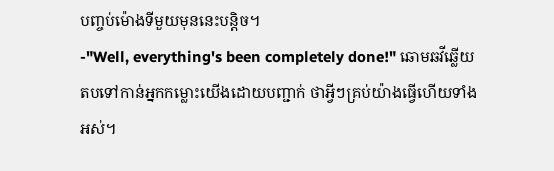បញ្ចប់ម៉ោងទីមួយមុននេះបន្តិច។
-"Well, everything's been completely done!" ឆោមឆវីឆ្លើយតបទៅកាន់អ្នកកម្លោះយើងដោយបញ្ជាក់ ថាអ្វីៗគ្រប់យ៉ាងធ្វើហើយទាំងអស់។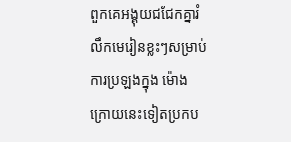ពួកគេអង្គុយជជែកគ្នារំលឹកមេរៀនខ្លះៗសម្រាប់ការប្រឡងក្នុង ម៉ោងក្រោយនេះទៀតប្រកប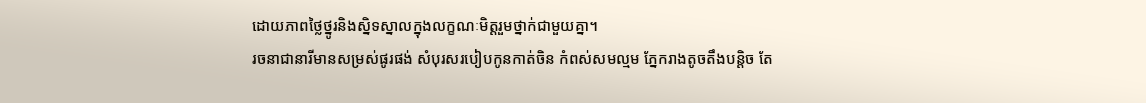ដោយភាពថ្លៃថ្នូរនិងស្និទស្នាលក្នុងលក្ខណៈមិត្តរួមថ្នាក់ជាមួយគ្នា។
រចនាជានារីមានសម្រស់ផូរផង់ សំបុរសរបៀបកូនកាត់ចិន កំពស់សមល្មម ភ្នែករាងតូចតឹងបន្តិច តែ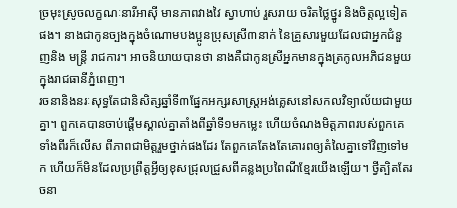ច្រមុះស្រូចលក្ខណៈនារីអាស៊ី មានភាពវាងវៃ ស្វាហាប់ រួសរាយ ចរិតថ្លៃថ្នូរ និងចិត្តល្អទៀតផង។ នាងជាកូនច្បងក្នុងចំណោមបងប្អូនប្រុសស្រី៣នាក់ នៃគ្រួសារមួយដែលជាអ្នកជំនួញនិង មន្ត្រី រាជការ។ អាចនិយាយបានថា នាងគឺជាកូនស្រីអ្នកមានក្នុងត្រកូលអភិជនមួយក្នុងរាជធានីភ្នំពេញ។
រចនានិងនរៈសុទ្ធតែជានិសិត្សឆ្នាំទី៣ផ្នែកអក្សរសាស្រ្តអង់គ្លេសនៅសកលវិទ្យាល័យជាមួយគ្នា។ ពួកគេបានចាប់ផ្តើមស្គាល់គ្នាតាំងពីឆ្នាំទី១មកម្លេះ ហើយចំណងមិត្តភាពរបស់ពួកគេទាំងពីរក៏លើស ពីភាពជាមិត្តរួមថ្នាក់ផងដែរ តែពួកគេតែងតែគោរពឲ្យតំលៃគ្នាទៅវិញទៅមក ហើយក៏មិនដែលប្រព្រឹត្តអ្វីឲ្យខុសជ្រុលជ្រួសពីគន្លងប្រពៃណីខ្មែរយើងឡើយ។ ថ្វីត្បិតតែរចនា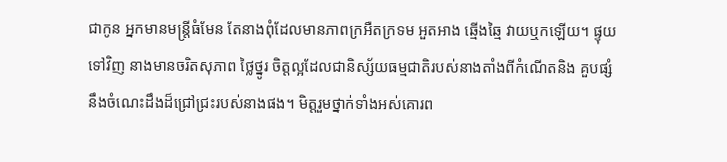ជាកូន អ្នកមានមន្រ្តីធំមែន តែនាងពុំដែលមានភាពក្រអឺតក្រទម អួតអាង ឆ្មើងឆ្មៃ វាយឬកឡើយ។ ផ្ទុយទៅវិញ នាងមានចរិតសុភាព ថ្លៃថ្នូរ ចិត្តល្អដែលជានិស្ស័យធម្មជាតិរបស់នាងតាំងពីកំណើតនិង គួបផ្សំនឹងចំណេះដឹងដ៏ជ្រៅជ្រះរបស់នាងផង។ មិត្តរួមថ្នាក់ទាំងអស់គោរព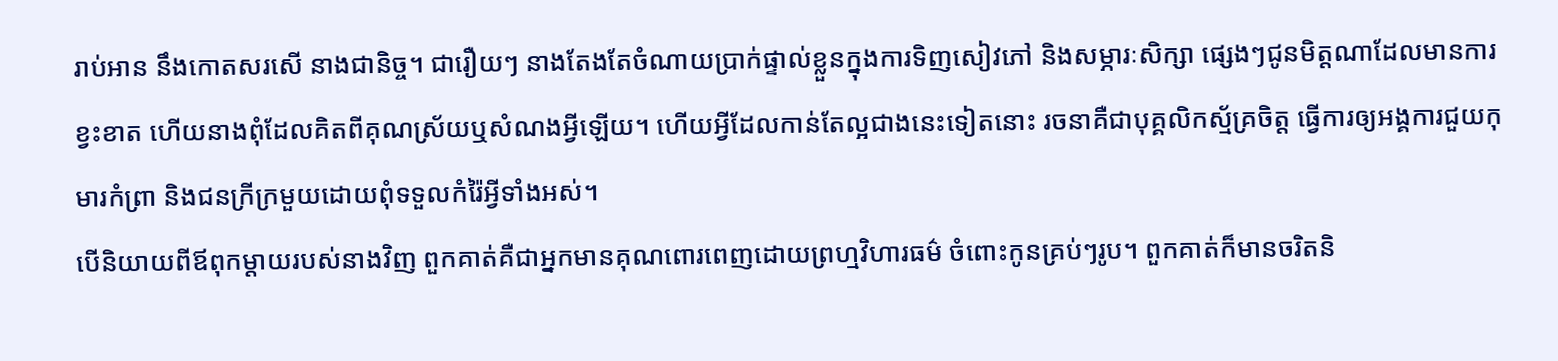រាប់អាន នឹងកោតសរសើ នាងជានិច្ច។ ជារឿយៗ នាងតែងតែចំណាយប្រាក់ផ្ទាល់ខ្លួនក្នុងការទិញសៀវភៅ និងសម្ភារៈសិក្សា ផ្សេងៗជូនមិត្តណាដែលមានការខ្វះខាត ហើយនាងពុំដែលគិតពីគុណស្រ័យឬសំណងអ្វីឡើយ។ ហើយអ្វីដែលកាន់តែល្អជាងនេះទៀតនោះ រចនាគឺជាបុគ្គលិកស្ម័គ្រចិត្ត ធ្វើការឲ្យអង្គការជួយកុមារកំព្រា និងជនក្រីក្រមួយដោយពុំទទួលកំរ៉ៃអ្វីទាំងអស់។
បើនិយាយពីឪពុកម្តាយរបស់នាងវិញ ពួកគាត់គឺជាអ្នកមានគុណពោរពេញដោយព្រហ្មវិហារធម៌ ចំពោះកូនគ្រប់ៗរូប។ ពួកគាត់ក៏មានចរិតនិ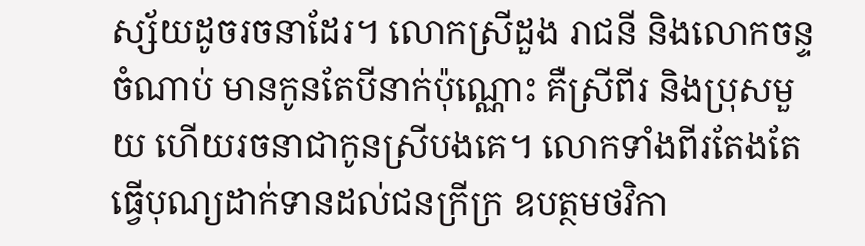ស្ស័យដូចរចនាដែរ។ លោកស្រីដួង រាជនី និងលោកចន្ទ ចំណាប់ មានកូនតែបីនាក់ប៉ុណ្ណោះ គឺស្រីពីរ និងប្រុសមួយ ហើយរចនាជាកូនស្រីបងគេ។ លោកទាំងពីរតែងតែធ្វើបុណ្យដាក់ទានដល់ជនក្រីក្រ ឧបត្ថមថវិកា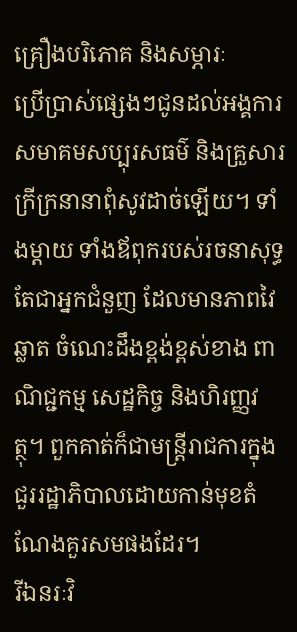គ្រឿងបរិភោគ និងសម្ភារៈ
ប្រើប្រាស់ផ្សេងៗជូនដល់អង្គការ សមាគមសប្បុរសធម៌ និងគ្រួសារក្រីក្រនានាពុំសូវដាច់ឡើយ។ ទាំងម្តាយ ទាំងឪពុករបស់រចនាសុទ្ធតែជាអ្នកជំនួញ ដែលមានភាពវៃឆ្លាត ចំណេះដឹងខ្ពង់ខ្ពស់ខាង ពាណិជ្ជកម្ម សេដ្ឋកិច្ច និងហិរញ្ញវត្ថុ។ ពួកគាត់ក៏ជាមន្ត្រីរាជការក្នុងជួររដ្ឋាភិបាលដោយកាន់មុខតំណែងគួរសមផងដែរ។
រីឯនរៈវិ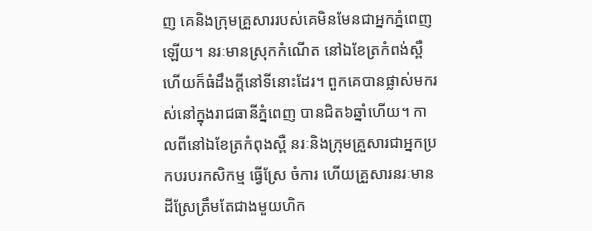ញ គេនិងក្រុមគ្រួសាររបស់គេមិនមែនជាអ្នកភ្នំពេញឡើយ។ នរៈមានស្រុកកំណើត នៅឯខែត្រកំពង់ស្ពឺ ហើយក៏ធំដឹងក្តីនៅទីនោះដែរ។ ពួកគេបានផ្លាស់មករស់នៅក្នុងរាជធានីភ្នំពេញ បានជិត៦ឆ្នាំហើយ។ កាលពីនៅឯខែត្រកំពុងស្ពឺ នរៈនិងក្រុមគ្រួសារជាអ្នកប្រកបរបរកសិកម្ម ធ្វើស្រែ ចំការ ហើយគ្រួសារនរៈមានដីស្រែត្រឹមតែជាងមួយហិក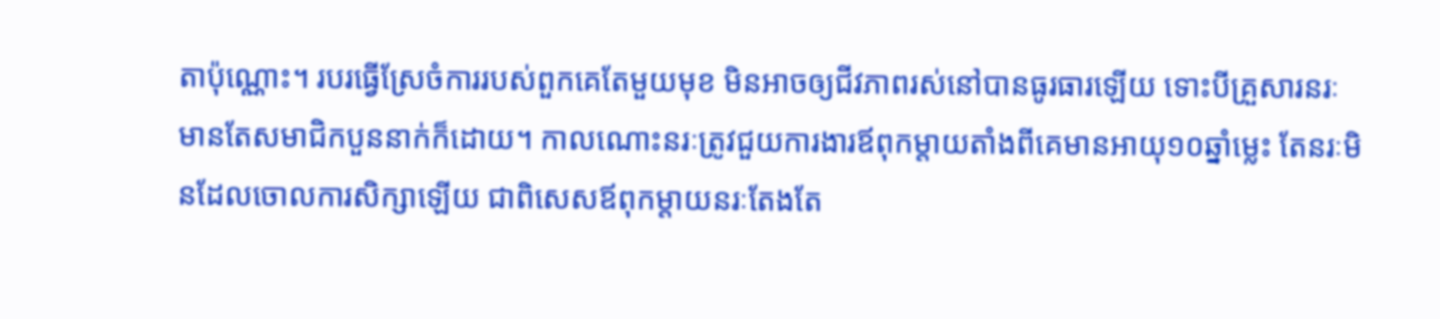តាប៉ុណ្ណោះ។ របរធ្វើស្រែចំការរបស់ពួកគេតែមួយមុខ មិនអាចឲ្យជីវភាពរស់នៅបានធូរធារឡើយ ទោះបីគ្រួសារនរៈមានតែសមាជិកបួននាក់ក៏ដោយ។ កាលណោះនរៈត្រូវជួយការងារឪពុកម្តាយតាំងពីគេមានអាយុ១០ឆ្នាំម្លេះ តែនរៈមិនដែលចោលការសិក្សាឡើយ ជាពិសេសឪពុកម្តាយនរៈតែងតែ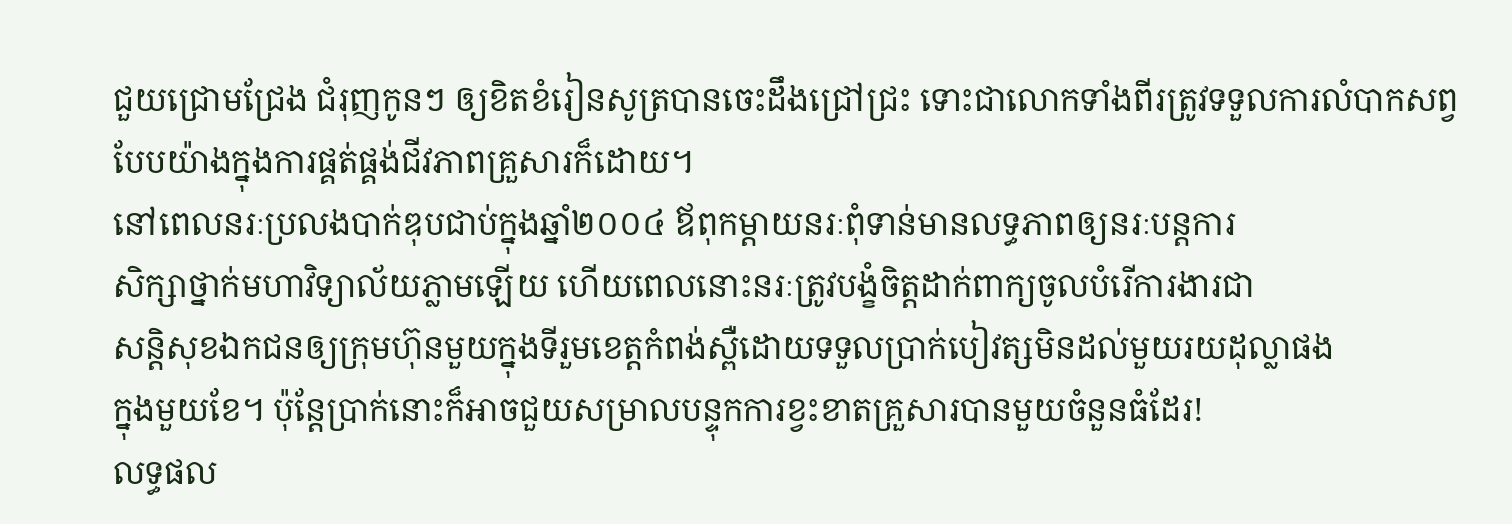ជួយជ្រោមជ្រែង ជំរុញកូនៗ ឲ្យខិតខំរៀនសូត្របានចេះដឹងជ្រៅជ្រះ ទោះជាលោកទាំងពីរត្រូវទទួលការលំបាកសព្វបែបយ៉ាងក្នុងការផ្គត់ផ្គង់ជីវភាពគ្រួសារក៏ដោយ។
នៅពេលនរៈប្រលងបាក់ឌុបជាប់ក្នុងឆ្នាំ២០០៤ ឪពុកម្តាយនរៈពុំទាន់មានលទ្ធភាពឲ្យនរៈបន្តការ
សិក្សាថ្នាក់មហាវិទ្យាល័យភ្លាមឡើយ ហើយពេលនោះនរៈត្រូវបង្ខំចិត្តដាក់ពាក្យចូលបំរើការងារជា
សន្តិសុខឯកជនឲ្យក្រុមហ៊ុនមួយក្នុងទីរួមខេត្តកំពង់ស្ពឺដោយទទួលប្រាក់បៀវត្សមិនដល់មួយរយដុល្លាផង
ក្នុងមួយខែ។ ប៉ុន្តែបា្រក់នោះក៏អាចជួយសម្រាលបន្ទុកការខ្វះខាតគ្រួសារបានមួយចំនួនធំដែរ!
លទ្ធផល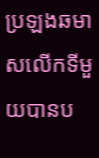ប្រឡងឆមាសលើកទីមួយបានប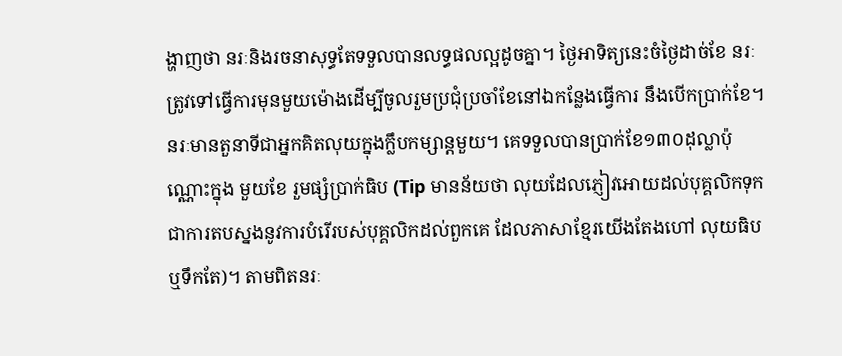ង្ហាញថា នរៈនិងរចនាសុទ្ធតែទទួលបានលទ្ធផលល្អដូចគ្នា។ ថ្ងៃអាទិត្យនេះចំថ្ងៃដាច់ខែ នរៈត្រូវទៅធ្វើការមុនមួយម៉ោងដើម្បីចូលរួមប្រជុំប្រចាំខែនៅឯកន្លែងធ្វើការ នឹងបើកប្រាក់ខែ។ នរៈមានតួនាទីជាអ្នកគិតលុយក្នុងក្លឹបកម្សាន្តមួយ។ គេទទួលបានប្រាក់ខែ១៣០ដុល្លាប៉ុណ្ណោះក្នុង មួយខែ រួមផ្សំប្រាក់ធិប (Tip មានន័យថា លុយដែលភ្ញៀវអោយដល់បុគ្គលិកទុកជាការតបស្នងនូវការបំរើរបស់បុគ្គលិកដល់ពួកគេ ដែលភាសាខ្មែរយើងតែងហៅ លុយធិប ឬទឹកតែ)។ តាមពិតនរៈ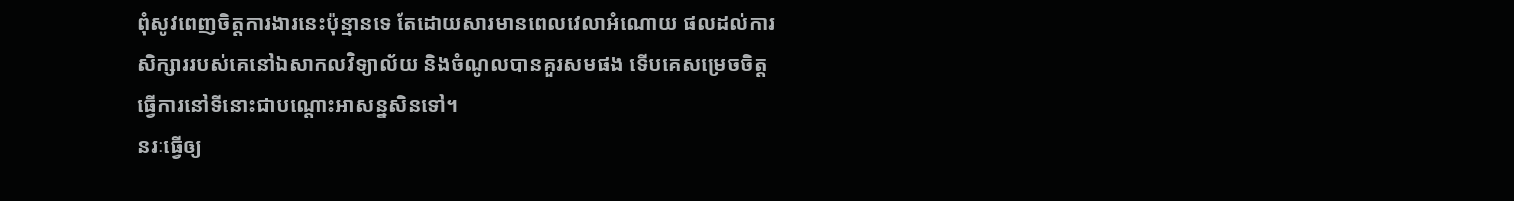ពុំសូវពេញចិត្តការងារនេះប៉ុន្មានទេ តែដោយសារមានពេលវេលាអំណោយ ផលដល់ការសិក្សាររបស់គេនៅឯសាកលវិទ្យាល័យ និងចំណូលបានគួរសមផង ទើបគេសម្រេចចិត្តធ្វើការនៅទីនោះជាបណ្តោះអាសន្នសិនទៅ។
នរៈធ្វើឲ្យ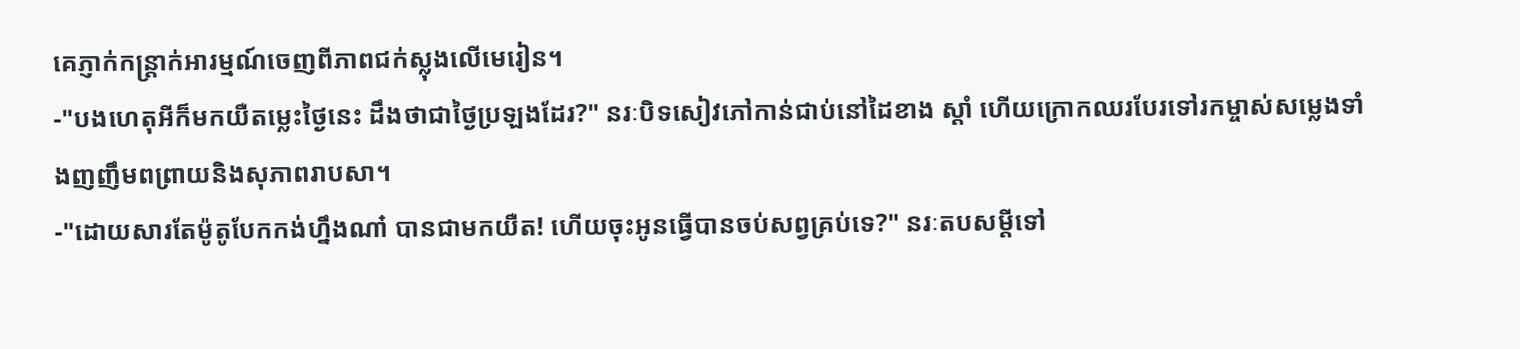គេភ្ញាក់កន្ត្រាក់អារម្មណ៍ចេញពីភាពជក់ស្លុងលើមេរៀន។
-"បងហេតុអីក៏មកយឺតមេ្លះថ្ងៃនេះ ដឹងថាជាថ្ងៃប្រឡងដែរ?" នរៈបិទសៀវភៅកាន់ជាប់នៅដៃខាង ស្តាំ ហើយក្រោកឈរបែរទៅរកម្ចាស់សម្លេងទាំងញញឹមពព្រាយនិងសុភាពរាបសា។
-"ដោយសារតែម៉ូតូបែកកង់ហ្នឹងណា៎ បានជាមកយឺត! ហើយចុះអូនធ្វើបានចប់សព្វគ្រប់ទេ?" នរៈតបសម្តីទៅ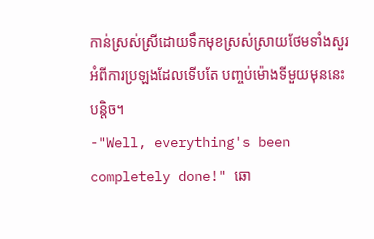កាន់ស្រស់ស្រីដោយទឹកមុខស្រស់ស្រាយថែមទាំងសួរអំពីការប្រឡងដែលទើបតែ បញ្ចប់ម៉ោងទីមួយមុននេះបន្តិច។
-"Well, everything's been completely done!" ឆោ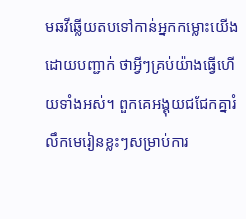មឆវីឆ្លើយតបទៅកាន់អ្នកកម្លោះយើងដោយបញ្ជាក់ ថាអ្វីៗគ្រប់យ៉ាងធ្វើហើយទាំងអស់។ ពួកគេអង្គុយជជែកគ្នារំលឹកមេរៀនខ្លះៗសម្រាប់ការ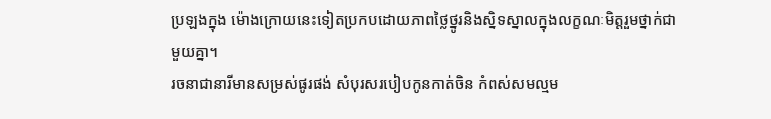ប្រឡងក្នុង ម៉ោងក្រោយនេះទៀតប្រកបដោយភាពថ្លៃថ្នូរនិងស្និទស្នាលក្នុងលក្ខណៈមិត្តរួមថ្នាក់ជាមួយគ្នា។
រចនាជានារីមានសម្រស់ផូរផង់ សំបុរសរបៀបកូនកាត់ចិន កំពស់សមល្មម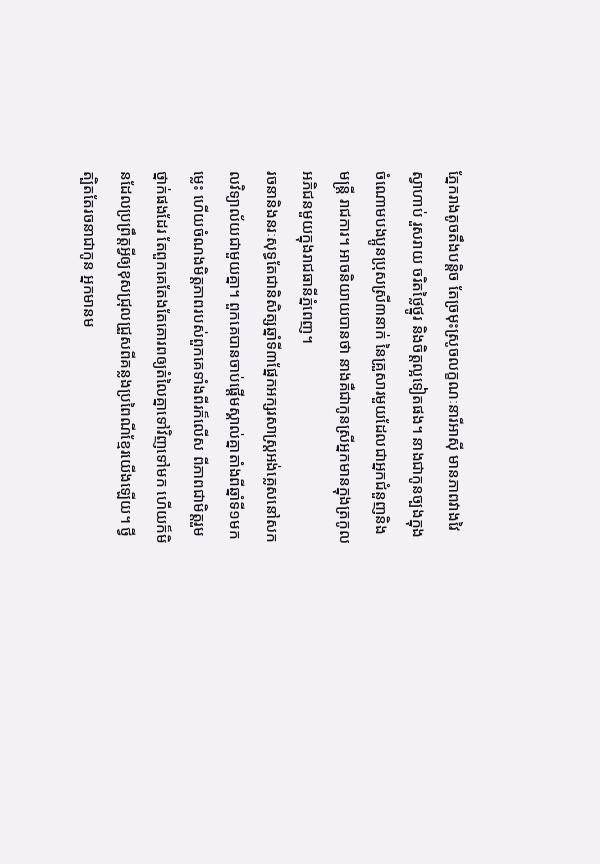ភ្នែករាងតូចតឹងបន្តិច តែច្រមុះស្រូចលក្ខណៈនារីអាស៊ី មានភាពវាងវៃ ស្វាហាប់ រួសរាយ ចរិតថ្លៃថ្នូរ និងចិត្តល្អទៀតផង។ នាងជាកូនច្បងក្នុងចំណោមបងប្អូនប្រុសស្រី៣នាក់ នៃគ្រួសារមួយដែលជាអ្នកជំនួញនិង មន្ត្រី រាជការ។ អាចនិយាយបានថា នាងគឺជាកូនស្រីអ្នកមានក្នុងត្រកូលអភិជនមួយក្នុងរាជធានីភ្នំពេញ។
រចនានិងនរៈសុទ្ធតែជានិសិត្សឆ្នាំទី៣ផ្នែកអក្សរសាស្រ្តអង់គ្លេសនៅសកលវិទ្យាល័យជាមួយគ្នា។ ពួកគេបានចាប់ផ្តើមស្គាល់គ្នាតាំងពីឆ្នាំទី១មកម្លេះ ហើយចំណងមិត្តភាពរបស់ពួកគេទាំងពីរក៏លើស ពីភាពជាមិត្តរួមថ្នាក់ផងដែរ តែពួកគេតែងតែគោរពឲ្យតំលៃគ្នាទៅវិញទៅមក ហើយក៏មិនដែលប្រព្រឹត្តអ្វីឲ្យខុសជ្រុលជ្រួសពីគន្លងប្រពៃណីខ្មែរយើងឡើយ។ ថ្វីត្បិតតែរចនាជាកូន អ្នកមានម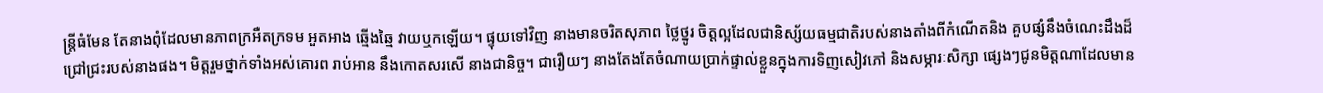ន្រ្តីធំមែន តែនាងពុំដែលមានភាពក្រអឺតក្រទម អួតអាង ឆ្មើងឆ្មៃ វាយឬកឡើយ។ ផ្ទុយទៅវិញ នាងមានចរិតសុភាព ថ្លៃថ្នូរ ចិត្តល្អដែលជានិស្ស័យធម្មជាតិរបស់នាងតាំងពីកំណើតនិង គួបផ្សំនឹងចំណេះដឹងដ៏ជ្រៅជ្រះរបស់នាងផង។ មិត្តរួមថ្នាក់ទាំងអស់គោរព រាប់អាន នឹងកោតសរសើ នាងជានិច្ច។ ជារឿយៗ នាងតែងតែចំណាយប្រាក់ផ្ទាល់ខ្លួនក្នុងការទិញសៀវភៅ និងសម្ភារៈសិក្សា ផ្សេងៗជូនមិត្តណាដែលមាន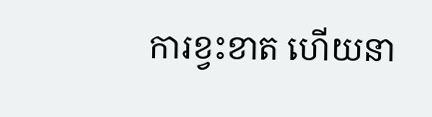ការខ្វះខាត ហើយនា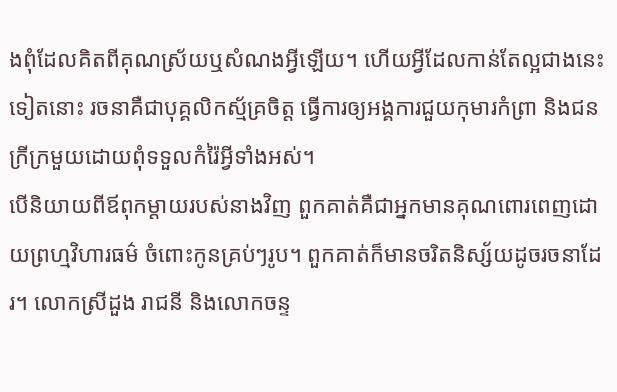ងពុំដែលគិតពីគុណស្រ័យឬសំណងអ្វីឡើយ។ ហើយអ្វីដែលកាន់តែល្អជាងនេះទៀតនោះ រចនាគឺជាបុគ្គលិកស្ម័គ្រចិត្ត ធ្វើការឲ្យអង្គការជួយកុមារកំព្រា និងជនក្រីក្រមួយដោយពុំទទួលកំរ៉ៃអ្វីទាំងអស់។
បើនិយាយពីឪពុកម្តាយរបស់នាងវិញ ពួកគាត់គឺជាអ្នកមានគុណពោរពេញដោយព្រហ្មវិហារធម៌ ចំពោះកូនគ្រប់ៗរូប។ ពួកគាត់ក៏មានចរិតនិស្ស័យដូចរចនាដែរ។ លោកស្រីដួង រាជនី និងលោកចន្ទ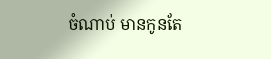ចំណាប់ មានកូនតែ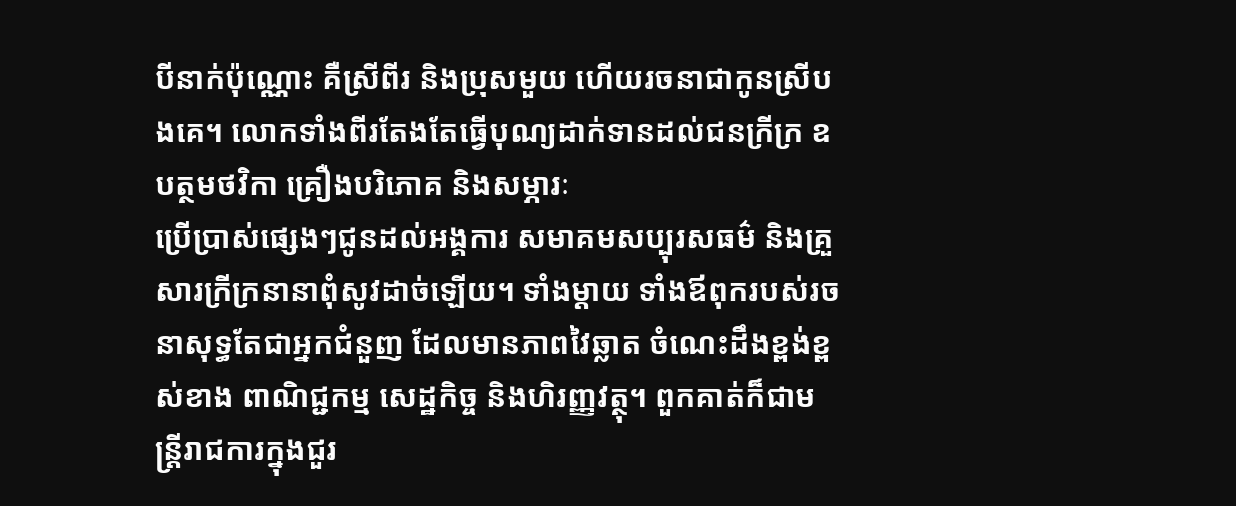បីនាក់ប៉ុណ្ណោះ គឺស្រីពីរ និងប្រុសមួយ ហើយរចនាជាកូនស្រីបងគេ។ លោកទាំងពីរតែងតែធ្វើបុណ្យដាក់ទានដល់ជនក្រីក្រ ឧបត្ថមថវិកា គ្រឿងបរិភោគ និងសម្ភារៈ
ប្រើប្រាស់ផ្សេងៗជូនដល់អង្គការ សមាគមសប្បុរសធម៌ និងគ្រួសារក្រីក្រនានាពុំសូវដាច់ឡើយ។ ទាំងម្តាយ ទាំងឪពុករបស់រចនាសុទ្ធតែជាអ្នកជំនួញ ដែលមានភាពវៃឆ្លាត ចំណេះដឹងខ្ពង់ខ្ពស់ខាង ពាណិជ្ជកម្ម សេដ្ឋកិច្ច និងហិរញ្ញវត្ថុ។ ពួកគាត់ក៏ជាមន្ត្រីរាជការក្នុងជួរ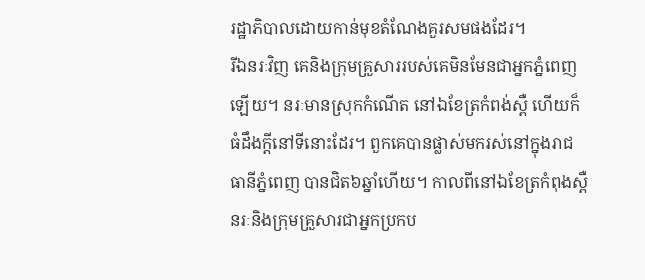រដ្ឋាភិបាលដោយកាន់មុខតំណែងគួរសមផងដែរ។
រីឯនរៈវិញ គេនិងក្រុមគ្រួសាររបស់គេមិនមែនជាអ្នកភ្នំពេញឡើយ។ នរៈមានស្រុកកំណើត នៅឯខែត្រកំពង់ស្ពឺ ហើយក៏ធំដឹងក្តីនៅទីនោះដែរ។ ពួកគេបានផ្លាស់មករស់នៅក្នុងរាជធានីភ្នំពេញ បានជិត៦ឆ្នាំហើយ។ កាលពីនៅឯខែត្រកំពុងស្ពឺ នរៈនិងក្រុមគ្រួសារជាអ្នកប្រកប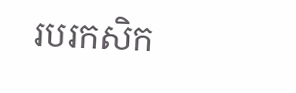របរកសិក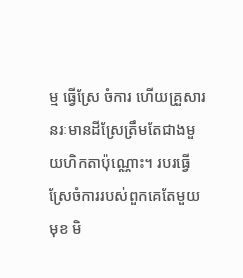ម្ម ធ្វើស្រែ ចំការ ហើយគ្រួសារនរៈមានដីស្រែត្រឹមតែជាងមួយហិកតាប៉ុណ្ណោះ។ របរធ្វើស្រែចំការរបស់ពួកគេតែមួយមុខ មិ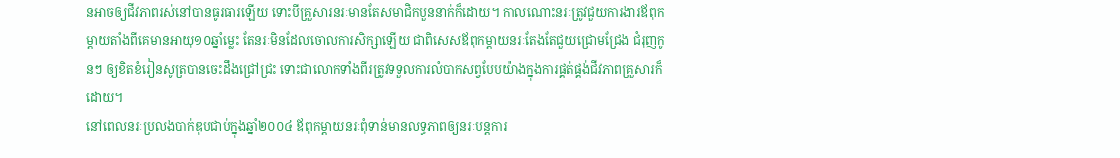នអាចឲ្យជីវភាពរស់នៅបានធូរធារឡើយ ទោះបីគ្រួសារនរៈមានតែសមាជិកបួននាក់ក៏ដោយ។ កាលណោះនរៈត្រូវជួយការងារឪពុកម្តាយតាំងពីគេមានអាយុ១០ឆ្នាំម្លេះ តែនរៈមិនដែលចោលការសិក្សាឡើយ ជាពិសេសឪពុកម្តាយនរៈតែងតែជួយជ្រោមជ្រែង ជំរុញកូនៗ ឲ្យខិតខំរៀនសូត្របានចេះដឹងជ្រៅជ្រះ ទោះជាលោកទាំងពីរត្រូវទទួលការលំបាកសព្វបែបយ៉ាងក្នុងការផ្គត់ផ្គង់ជីវភាពគ្រួសារក៏ដោយ។
នៅពេលនរៈប្រលងបាក់ឌុបជាប់ក្នុងឆ្នាំ២០០៤ ឪពុកម្តាយនរៈពុំទាន់មានលទ្ធភាពឲ្យនរៈបន្តការ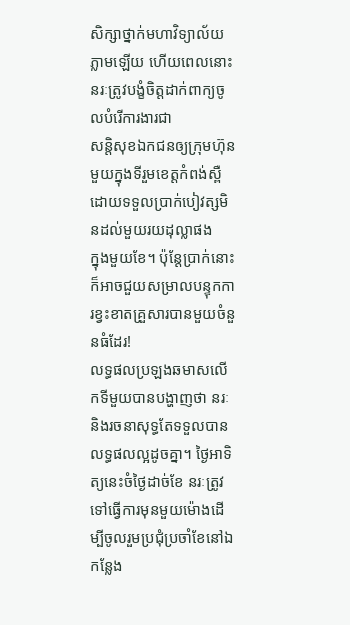សិក្សាថ្នាក់មហាវិទ្យាល័យភ្លាមឡើយ ហើយពេលនោះនរៈត្រូវបង្ខំចិត្តដាក់ពាក្យចូលបំរើការងារជា
សន្តិសុខឯកជនឲ្យក្រុមហ៊ុនមួយក្នុងទីរួមខេត្តកំពង់ស្ពឺដោយទទួលប្រាក់បៀវត្សមិនដល់មួយរយដុល្លាផង
ក្នុងមួយខែ។ ប៉ុន្តែបា្រក់នោះក៏អាចជួយសម្រាលបន្ទុកការខ្វះខាតគ្រួសារបានមួយចំនួនធំដែរ!
លទ្ធផលប្រឡងឆមាសលើកទីមួយបានបង្ហាញថា នរៈនិងរចនាសុទ្ធតែទទួលបានលទ្ធផលល្អដូចគ្នា។ ថ្ងៃអាទិត្យនេះចំថ្ងៃដាច់ខែ នរៈត្រូវទៅធ្វើការមុនមួយម៉ោងដើម្បីចូលរួមប្រជុំប្រចាំខែនៅឯកន្លែង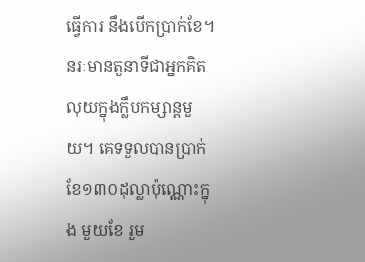ធ្វើការ នឹងបើកប្រាក់ខែ។ នរៈមានតួនាទីជាអ្នកគិតលុយក្នុងក្លឹបកម្សាន្តមួយ។ គេទទួលបានប្រាក់ខែ១៣០ដុល្លាប៉ុណ្ណោះក្នុង មួយខែ រួម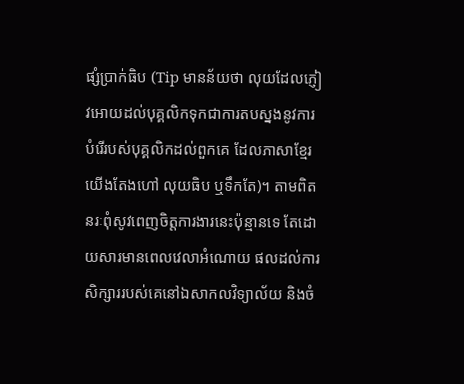ផ្សំប្រាក់ធិប (Tip មានន័យថា លុយដែលភ្ញៀវអោយដល់បុគ្គលិកទុកជាការតបស្នងនូវការបំរើរបស់បុគ្គលិកដល់ពួកគេ ដែលភាសាខ្មែរយើងតែងហៅ លុយធិប ឬទឹកតែ)។ តាមពិតនរៈពុំសូវពេញចិត្តការងារនេះប៉ុន្មានទេ តែដោយសារមានពេលវេលាអំណោយ ផលដល់ការសិក្សាររបស់គេនៅឯសាកលវិទ្យាល័យ និងចំ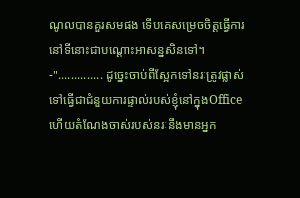ណូលបានគួរសមផង ទើបគេសម្រេចចិត្តធ្វើការនៅទីនោះជាបណ្តោះអាសន្នសិនទៅ។
-".............. ដូចេ្នះចាប់ពីស្អែកទៅនរៈត្រូវផ្លាស់ទៅធ្វើជាជំនួយការផ្ទាល់របស់ខ្ញុំនៅក្នុងOffice ហើយតំណែងចាស់របស់នរៈនឹងមានអ្នក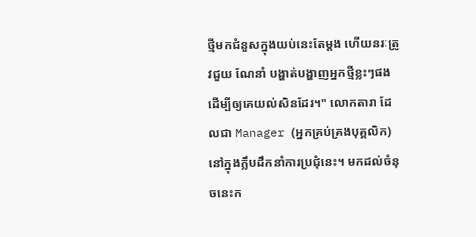ថ្មីមកជំនួសក្នុងយប់នេះតែម្តង ហើយនរៈត្រូវជួយ ណែនាំ បង្ហាត់បង្ហាញអ្នកថ្មីខ្លះៗផងដើម្បីឲ្យគេយល់សិនដែរ។" លោកតារា ដែលជា Manager (អ្នកគ្រប់គ្រងបុគ្គលិក)នៅក្នុងក្លឹបដឹកនាំការប្រជុំនេះ។ មកដល់ចំនុចនេះក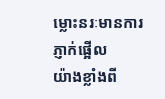ម្លោះនរៈមានការភ្ញាក់ផ្អើល
យ៉ាងខ្លាំងពី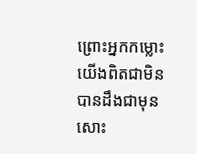ព្រោះអ្នកកម្លោះយើងពិតជាមិនបានដឹងជាមុនសោះ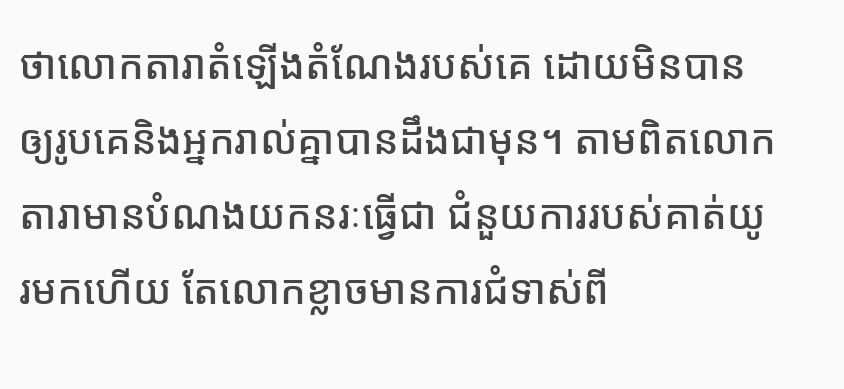ថាលោកតារាតំឡើងតំណែងរបស់គេ ដោយមិនបានឲ្យរូបគេនិងអ្នករាល់គ្នាបានដឹងជាមុន។ តាមពិតលោកតារាមានបំណងយកនរៈធ្វើជា ជំនួយការរបស់គាត់យូរមកហើយ តែលោកខ្លាចមានការជំទាស់ពី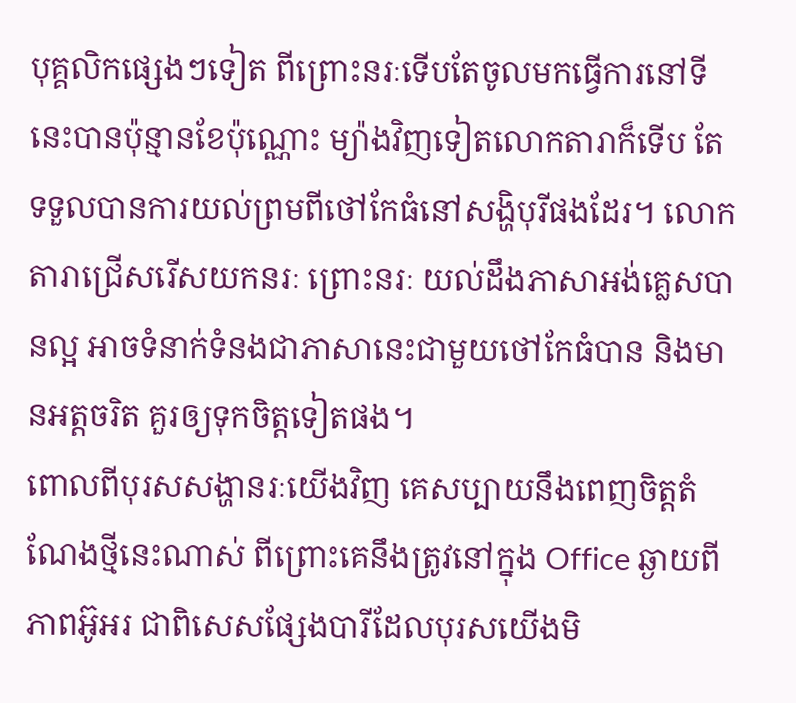បុគ្គលិកផ្សេងៗទៀត ពីព្រោះនរៈទើបតែចូលមកធ្វើការនៅទីនេះបានប៉ុន្មានខែប៉ុណ្ណោះ ម្យ៉ាងវិញទៀតលោកតារាក៏ទើប តែទទួលបានការយល់ព្រមពីថៅកែធំនៅសង្ហិបុរីផងដែរ។ លោកតារាជ្រើសរើសយកនរៈ ព្រោះនរៈ យល់ដឹងភាសាអង់គ្លេសបានល្អ អាចទំនាក់ទំនងជាភាសានេះជាមួយថៅកែធំបាន និងមានអត្តចរិត គួរឲ្យទុកចិត្តទៀតផង។
ពោលពីបុរសសង្ហានរៈយើងវិញ គេសប្បាយនឹងពេញចិត្តតំណែងថ្មីនេះណាស់ ពីព្រោះគេនឹងត្រូវនៅក្នុង Office ឆ្ងាយពីភាពអ៊ូអរ ជាពិសេសផ្សែងបារីដែលបុរសយើងមិ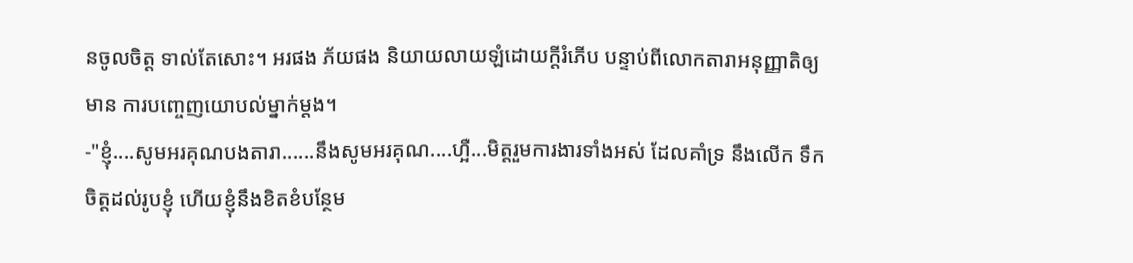នចូលចិត្ត ទាល់តែសោះ។ អរផង ភ័យផង និយាយលាយឡំដោយក្តីរំភើប បន្ទាប់ពីលោកតារាអនុញ្ញាតិឲ្យមាន ការបញ្ចេញយោបល់ម្នាក់ម្តង។
-"ខ្ញុំ....សូមអរគុណបងតារា......នឹងសូមអរគុណ....ហ្អឺ...មិត្តរួមការងារទាំងអស់ ដែលគាំទ្រ នឹងលើក ទឹកចិត្តដល់រូបខ្ញុំ ហើយខ្ញុំនឹងខិតខំបន្ថែម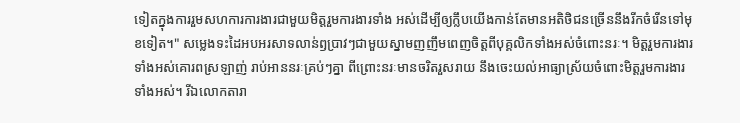ទៀតក្នុងការរួមសហការការងារជាមួយមិត្តរួមការងារទាំង អស់ដើម្បីឲ្យក្លឹបយើងកាន់តែមានអតិថិជនច្រើននឹងរីកចំរើនទៅមុខទៀត។" សម្លេងទះដៃអបអរសាទលាន់ឭប្រាវៗជាមួយស្នាមញញឹមពេញចិត្តពីបុគ្គលិកទាំងអស់ចំពោះនរៈ។ មិត្តរួមការងារទាំងអស់គោរពស្រឡាញ់ រាប់អាននរៈគ្រប់ៗគ្នា ពីព្រោះនរៈមានចរិតរួសរាយ នឹងចេះយល់អាធ្យាស័្រយចំពោះមិត្តរួមការងារទាំងអស់។ រីឯលោកតារា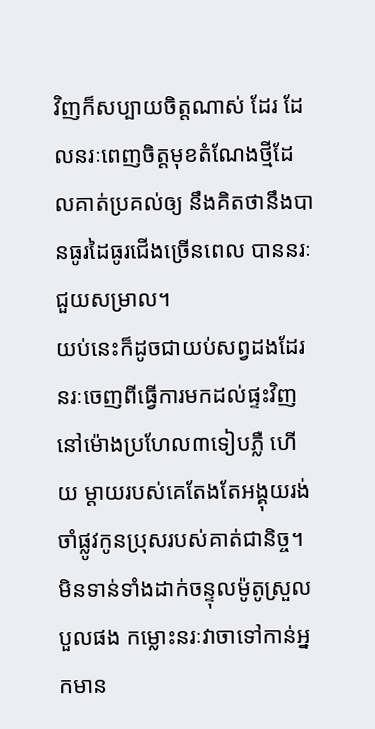វិញក៏សប្បាយចិត្តណាស់ ដែរ ដែលនរៈពេញចិត្តមុខតំណែងថ្មីដែលគាត់ប្រគល់ឲ្យ នឹងគិតថានឹងបានធូរដៃធូរជើងច្រើនពេល បាននរៈជួយសម្រាល។
យប់នេះក៏ដូចជាយប់សព្វដងដែរ នរៈចេញពីធ្វើការមកដល់ផ្ទះវិញនៅម៉ោងប្រហែល៣ទៀបភ្លឺ ហើយ ម្តាយរបស់គេតែងតែអង្គុយរង់ចាំផ្លូវកូនប្រុសរបស់គាត់ជានិច្ច។ មិនទាន់ទាំងដាក់ចន្ទុលម៉ូតូស្រួលបួលផង កម្លោះនរៈវាចាទៅកាន់អ្នកមាន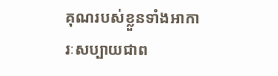គុណរបស់ខ្លួនទាំងអាការៈសប្បាយជាព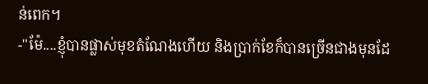ន់ពេក។
-"ម៉ែ....ខ្ញុំបានផ្លាស់មុខតំណែងហើយ និងប្រាក់ខែក៏បានច្រើនជាងមុនដែ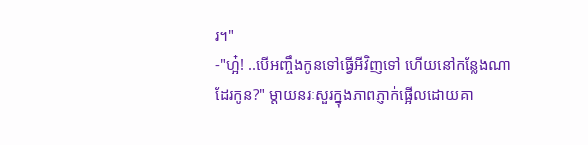រ។"
-"ហ្អ៎! ..បើអញ្ចឹងកូនទៅធ្វើអីវិញទៅ ហើយនៅកន្លែងណាដែរកូន?" ម្តាយនរៈសួរក្នុងភាពភ្ញាក់ផ្អើលដោយគា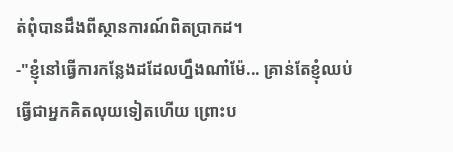ត់ពុំបានដឹងពីស្ថានការណ៍ពិតប្រាកដ។
-"ខ្ញុំនៅធ្វើការកន្លែងដដែលហ្នឹងណា៎ម៉ែ... គ្រាន់តែខ្ញុំឈប់ធ្វើជាអ្នកគិតលុយទៀតហើយ ព្រោះប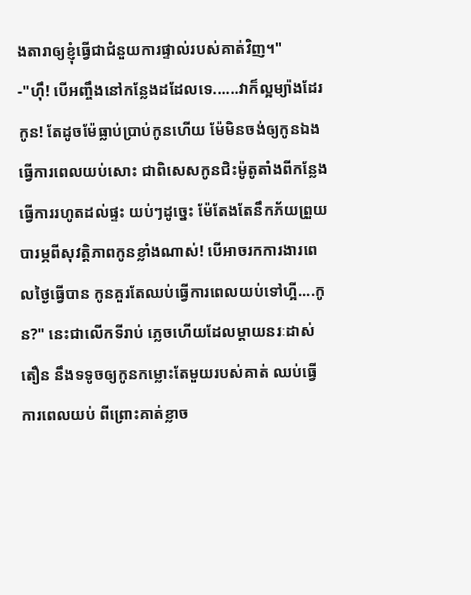ងតារាឲ្យខ្ញុំធ្វើជាជំនួយការផ្ទាល់របស់គាត់វិញ។"
-"ហ៊ឹ! បើអញ្ចឹងនៅកន្លែងដដែលទេ......វាក៏ល្អម្យ៉ាងដែរកូន! តែដូចម៉ែធ្លាប់បា្រប់កូនហើយ ម៉ែមិនចង់ឲ្យកូនឯងធ្វើការពេលយប់សោះ ជាពិសេសកូនជិះម៉ូតូតាំងពីកន្លែងធ្វើការរហូតដល់ផ្ទះ យប់ៗដូចេ្នះ ម៉ែតែងតែនឹកភ័យព្រួយបារម្ភពីសុវត្តិភាពកូនខ្លាំងណាស់! បើអាចរកការងារពេលថ្ងៃធ្វើបាន កូនគួរតែឈប់ធ្វើការពេលយប់ទៅហ្អី....កូន?" នេះជាលើកទីរាប់ ភ្លេចហើយដែលម្តាយនរៈដាស់តឿន នឹងទទូចឲ្យកូនកម្លោះតែមួយរបស់គាត់ ឈប់ធ្វើការពេលយប់ ពីព្រោះគាត់ខ្លាច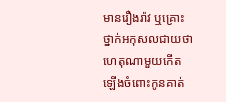មានរឿងរ៉ាវ ឬគ្រោះថ្នាក់អកុសលជាយថាហេតុណាមួយកើតឡើងចំពោះកូនគាត់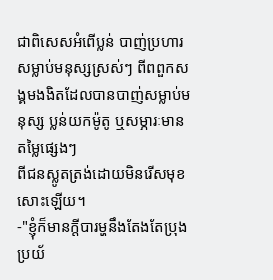ជាពិសេសអំពើប្លន់ បាញ់ប្រហារ សម្លាប់មនុស្សស្រស់ៗ ពីពពួកសង្គមងងិតដែលបានបាញ់សម្លាប់មនុស្ស ប្លន់យកម៉ូតូ ឬសម្ភារៈមានតម្លៃផ្សេងៗ
ពីជនស្លូតត្រង់ដោយមិនរើសមុខសោះឡើយ។
-"ខ្ញុំក៏មានក្តីបារម្ហនឹងតែងតែប្រុងប្រយ័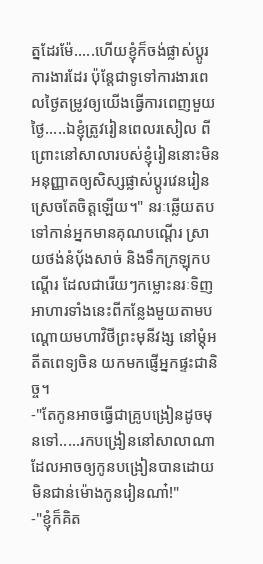ត្នដែរម៉ែ.....ហើយខ្ញុំក៏ចង់ផ្លាស់ប្តូរការងារដែរ ប៉ុន្តែជាទូទៅការងារពេលថ្ងៃតម្រូវឲ្យយើងធ្វើការពេញមួយថ្ងៃ.....ឯខ្ញុំត្រូវរៀនពេលរសៀល ពីព្រោះនៅសាលារបស់ខ្ញុំរៀននោះមិនអនុញ្ញាតឲ្យសិស្សផ្លាស់ប្តូរវេនរៀនស្រេចតែចិត្តឡើយ។" នរៈឆ្លើយតបទៅកាន់អ្នកមានគុណបណ្តើរ ស្រាយថង់នំបុ័ងសាច់ និងទឹកក្រឡុកបណ្តើរ ដែលជារើយៗកម្លោះនរៈទិញអាហារទាំងនេះពីកន្លែងមួយតាមបណ្តោយមហាវិថីព្រះមុនីវង្ស នៅម្តុំអតីតពេទ្យចិន យកមកផ្ញើអ្នកផ្ទះជានិច្ច។
-"តែកូនអាចធ្វើជាគ្រូបង្រៀនដូចមុនទៅ.....រកបង្រៀននៅសាលាណាដែលអាចឲ្យកូនបង្រៀនបានដោយ
មិនជាន់ម៉ោងកូនរៀនណា៎!"
-"ខ្ញុំក៏គិត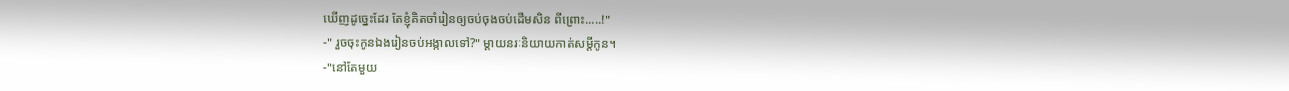ឃើញដូចេ្នះដែរ តែខ្ញុំគិតចាំរៀនឲ្យចប់ចុងចប់ដើមសិន ពីព្រោះ.....!"
-" រួចចុះកូនឯងរៀនចប់អង្កាលទៅ?" ម្តាយនរៈនិយាយកាត់សម្តីកូន។
-"នៅតែមួយ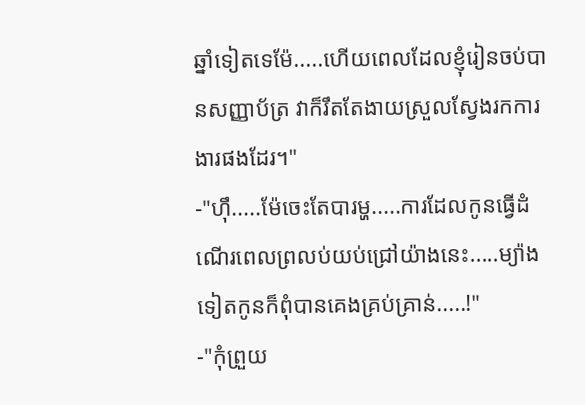ឆ្នាំទៀតទេម៉ែ.....ហើយពេលដែលខ្ញុំរៀនចប់បានសញ្ញាប័ត្រ វាក៏រឹតតែងាយស្រួលស្វែងរកការងារផងដែរ។"
-"ហ៊ឹ.....ម៉ែចេះតែបារម្ហ.....ការដែលកូនធ្វើដំណើរពេលព្រលប់យប់ជ្រៅយ៉ាងនេះ.....ម្យ៉ាងទៀតកូនក៏ពុំបានគេងគ្រប់គ្រាន់.....!"
-"កុំព្រួយ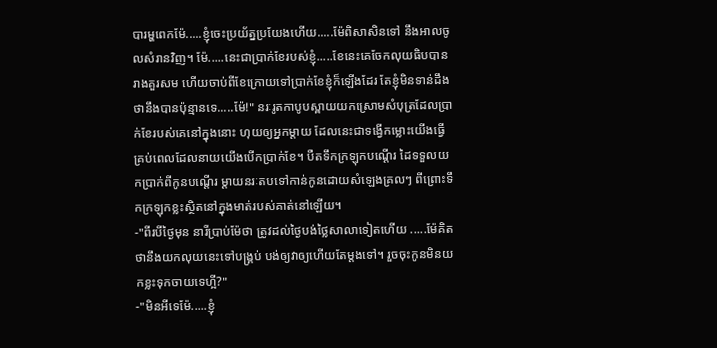បារម្ហពេកម៉ែ.....ខ្ញុំចេះប្រយ័ត្នប្រយែងហើយ.....ម៉ែពិសាសិនទៅ នឹងអាលចូលសំរានវិញ។ ម៉ែ.....នេះជាប្រាក់ខែរបស់ខ្ញុំ.....ខែនេះគេចែកលុយធិបបានរាងគួរសម ហើយចាប់ពីខែក្រោយទៅប្រាក់ខែខ្ញុំក៏ឡើងដែរ តែខ្ញុំមិនទាន់ដឹងថានឹងបានប៉ុន្មានទេ.....ម៉ែ!" នរៈរូតកាបូបស្ពាយយកស្រោមសំបុត្រដែលប្រាក់ខែរបស់គេនៅក្នុងនោះ ហុយឲ្យអ្នកម្តាយ ដែលនេះជាទង្វើកម្លោះយើងធ្វើគ្រប់ពេលដែលនាយយើងបើកប្រាក់ខែ។ បឺតទឹកក្រឡុកបណ្តើរ ដៃទទួលយកប្រាក់ពីកូនបណ្តើរ ម្តាយនរៈតបទៅកាន់កូនដោយសំឡេងគ្រលៗ ពីព្រោះទឹកក្រឡុកខ្លះស្ថិតនៅក្នុងមាត់របស់គាត់នៅឡើយ។
-"ពីរបីថ្ងៃមុន នារីប្រាប់ម៉ែថា ត្រូវដល់ថ្ងៃបង់ថ្លៃសាលាទៀតហើយ .....ម៉ែគិតថានឹងយកលុយនេះទៅបង្គ្រប់ បង់ឲ្យវាឲ្យហើយតែម្តងទៅ។ រួចចុះកូនមិនយកខ្លះទុកចាយទេហ្អី?"
-"មិនអីទេម៉ែ.....ខ្ញុំ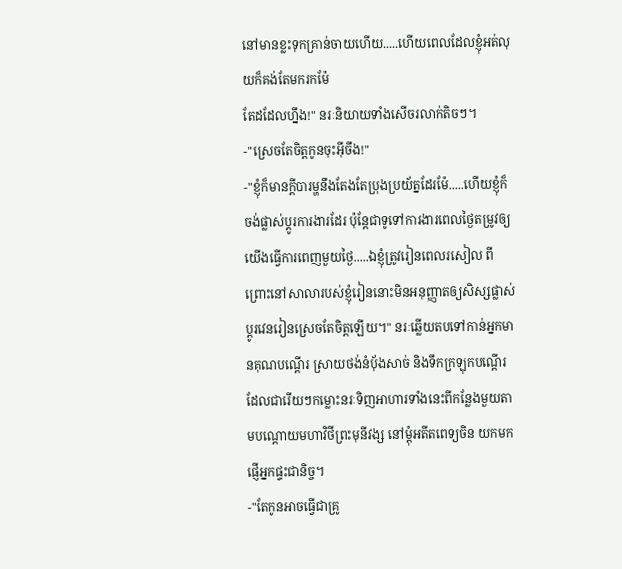នៅមានខ្លះទុកគ្រាន់ចាយហើយ.....ហើយពេលដែលខ្ញុំអត់លុយក៏គង់តែមករកម៉ែ
តែដដែលហ្នឹង!" នរៈនិយាយទាំងសើចរលាក់តិចៗ។
-"ស្រេចតែចិត្តកូនចុះអ៊ីចឹង!"
-"ខ្ញុំក៏មានក្តីបារម្ហនឹងតែងតែប្រុងប្រយ័ត្នដែរម៉ែ.....ហើយខ្ញុំក៏ចង់ផ្លាស់ប្តូរការងារដែរ ប៉ុន្តែជាទូទៅការងារពេលថ្ងៃតម្រូវឲ្យយើងធ្វើការពេញមួយថ្ងៃ.....ឯខ្ញុំត្រូវរៀនពេលរសៀល ពីព្រោះនៅសាលារបស់ខ្ញុំរៀននោះមិនអនុញ្ញាតឲ្យសិស្សផ្លាស់ប្តូរវេនរៀនស្រេចតែចិត្តឡើយ។" នរៈឆ្លើយតបទៅកាន់អ្នកមានគុណបណ្តើរ ស្រាយថង់នំបុ័ងសាច់ និងទឹកក្រឡុកបណ្តើរ ដែលជារើយៗកម្លោះនរៈទិញអាហារទាំងនេះពីកន្លែងមួយតាមបណ្តោយមហាវិថីព្រះមុនីវង្ស នៅម្តុំអតីតពេទ្យចិន យកមកផ្ញើអ្នកផ្ទះជានិច្ច។
-"តែកូនអាចធ្វើជាគ្រូ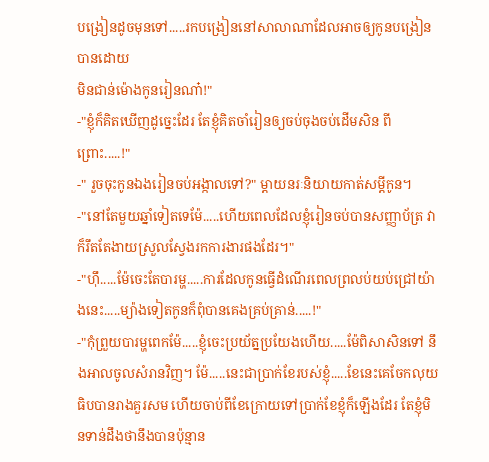បង្រៀនដូចមុនទៅ.....រកបង្រៀននៅសាលាណាដែលអាចឲ្យកូនបង្រៀនបានដោយ
មិនជាន់ម៉ោងកូនរៀនណា៎!"
-"ខ្ញុំក៏គិតឃើញដូចេ្នះដែរ តែខ្ញុំគិតចាំរៀនឲ្យចប់ចុងចប់ដើមសិន ពីព្រោះ.....!"
-" រួចចុះកូនឯងរៀនចប់អង្កាលទៅ?" ម្តាយនរៈនិយាយកាត់សម្តីកូន។
-"នៅតែមួយឆ្នាំទៀតទេម៉ែ.....ហើយពេលដែលខ្ញុំរៀនចប់បានសញ្ញាប័ត្រ វាក៏រឹតតែងាយស្រួលស្វែងរកការងារផងដែរ។"
-"ហ៊ឹ.....ម៉ែចេះតែបារម្ហ.....ការដែលកូនធ្វើដំណើរពេលព្រលប់យប់ជ្រៅយ៉ាងនេះ.....ម្យ៉ាងទៀតកូនក៏ពុំបានគេងគ្រប់គ្រាន់.....!"
-"កុំព្រួយបារម្ហពេកម៉ែ.....ខ្ញុំចេះប្រយ័ត្នប្រយែងហើយ.....ម៉ែពិសាសិនទៅ នឹងអាលចូលសំរានវិញ។ ម៉ែ.....នេះជាប្រាក់ខែរបស់ខ្ញុំ.....ខែនេះគេចែកលុយធិបបានរាងគួរសម ហើយចាប់ពីខែក្រោយទៅប្រាក់ខែខ្ញុំក៏ឡើងដែរ តែខ្ញុំមិនទាន់ដឹងថានឹងបានប៉ុន្មាន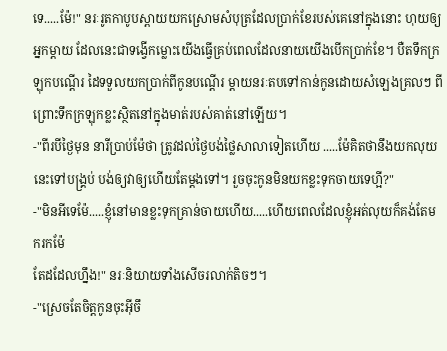ទេ.....ម៉ែ!" នរៈរូតកាបូបស្ពាយយកស្រោមសំបុត្រដែលប្រាក់ខែរបស់គេនៅក្នុងនោះ ហុយឲ្យអ្នកម្តាយ ដែលនេះជាទង្វើកម្លោះយើងធ្វើគ្រប់ពេលដែលនាយយើងបើកប្រាក់ខែ។ បឺតទឹកក្រឡុកបណ្តើរ ដៃទទួលយកប្រាក់ពីកូនបណ្តើរ ម្តាយនរៈតបទៅកាន់កូនដោយសំឡេងគ្រលៗ ពីព្រោះទឹកក្រឡុកខ្លះស្ថិតនៅក្នុងមាត់របស់គាត់នៅឡើយ។
-"ពីរបីថ្ងៃមុន នារីប្រាប់ម៉ែថា ត្រូវដល់ថ្ងៃបង់ថ្លៃសាលាទៀតហើយ .....ម៉ែគិតថានឹងយកលុយនេះទៅបង្គ្រប់ បង់ឲ្យវាឲ្យហើយតែម្តងទៅ។ រួចចុះកូនមិនយកខ្លះទុកចាយទេហ្អី?"
-"មិនអីទេម៉ែ.....ខ្ញុំនៅមានខ្លះទុកគ្រាន់ចាយហើយ.....ហើយពេលដែលខ្ញុំអត់លុយក៏គង់តែមករកម៉ែ
តែដដែលហ្នឹង!" នរៈនិយាយទាំងសើចរលាក់តិចៗ។
-"ស្រេចតែចិត្តកូនចុះអ៊ីចឹ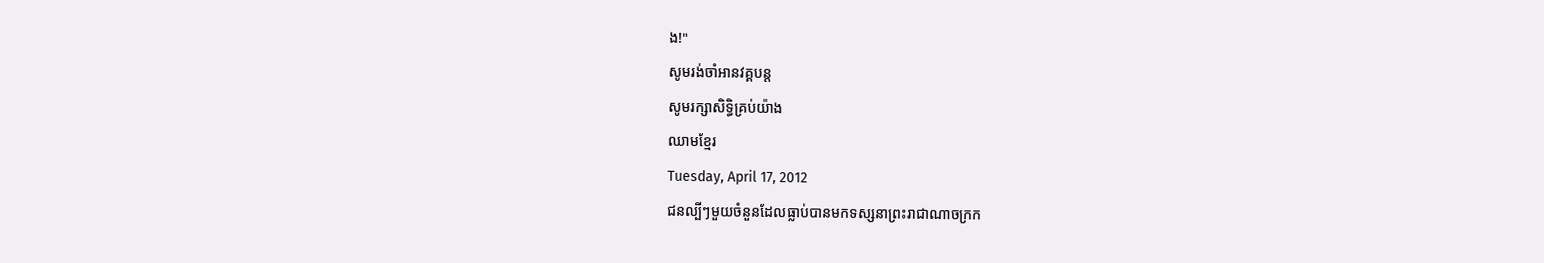ង!"
សូមរង់ចាំអានវគ្គបន្ត
សូមរក្សាសិទ្ធិគ្រប់យ៉ាង
ឈាមខ្មែរ
Tuesday, April 17, 2012
ជនល្បីៗមួយចំនួនដែលធ្លាប់បានមកទស្សនាព្រះរាជាណាចក្រក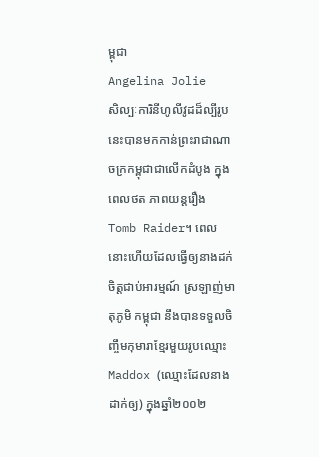ម្ពុជា
Angelina Jolie
សិល្បៈការិនីហូលីវូដដ៏ល្បីរូបនេះបានមកកាន់ព្រះរាជាណាចក្រកម្ពុជាជាលើកដំបូង ក្នុងពេលថត ភាពយន្តរឿង Tomb Raider។ ពេលនោះហើយដែលធ្វើឲ្យនាងដក់ចិត្តជាប់អារម្មណ៍ ស្រឡាញ់មាតុភូមិ កម្ពុជា នឹងបានទទួលចិញ្ចឹមកុមារាខែ្មរមួយរូបឈ្មោះ Maddox (ឈ្មោះដែលនាងដាក់ឲ្យ) ក្នុងឆ្នាំ២០០២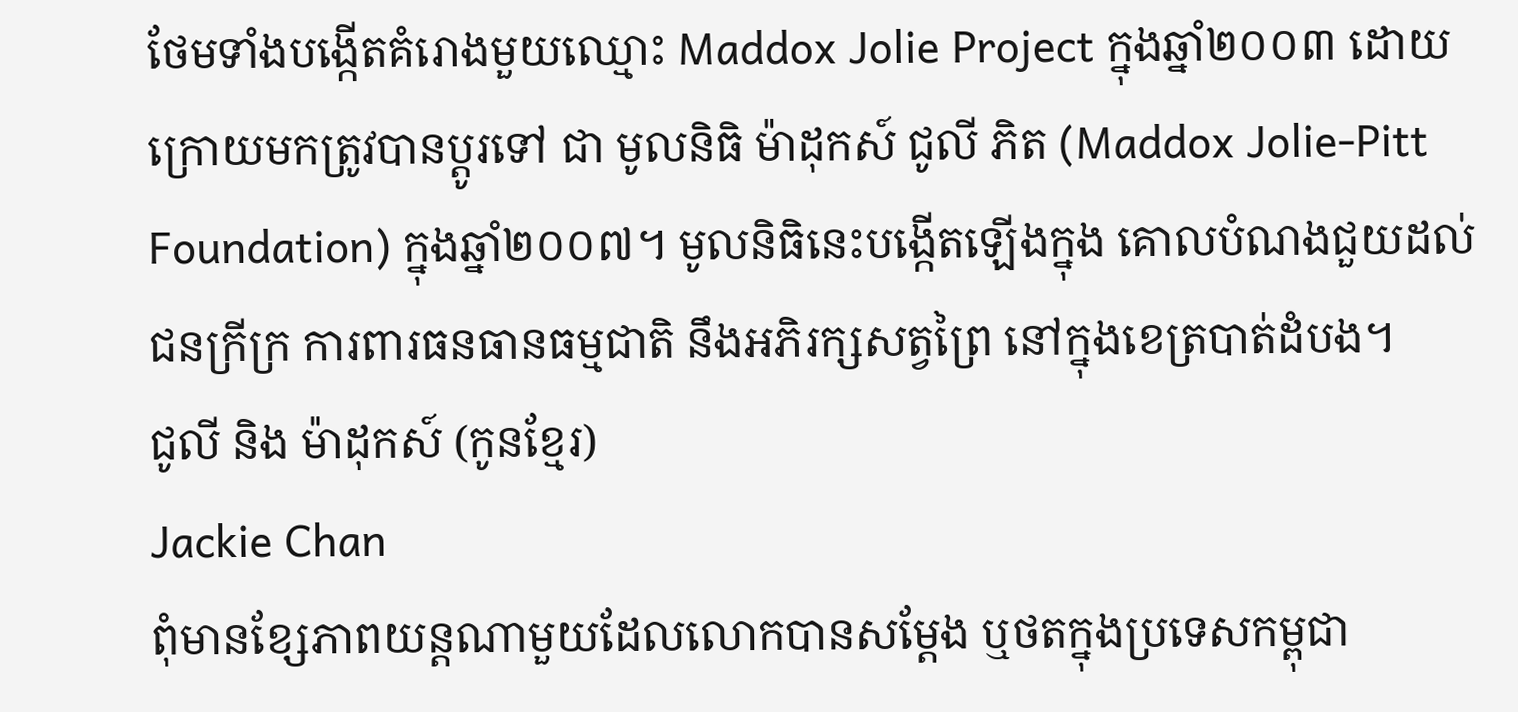ថែមទាំងបង្កើតគំរោងមួយឈ្មោះ Maddox Jolie Project ក្នុងឆ្នាំ២០០៣ ដោយក្រោយមកត្រូវបានប្តូរទៅ ជា មូលនិធិ ម៉ាដុកស៍ ជូលី ភិត (Maddox Jolie-Pitt Foundation) ក្នុងឆ្នាំ២០០៧។ មូលនិធិនេះបង្កើតឡើងក្នុង គោលបំណងជួយដល់ជនក្រីក្រ ការពារធនធានធម្មជាតិ នឹងអភិរក្សសត្វព្រៃ នៅក្នុងខេត្របាត់ដំបង។
ជូលី និង ម៉ាដុកស៍ (កូនខ្មែរ)
Jackie Chan
ពុំមានខ្សែភាពយន្តណាមួយដែលលោកបានសម្តែង ឬថតក្នុងប្រទេសកម្ពុជា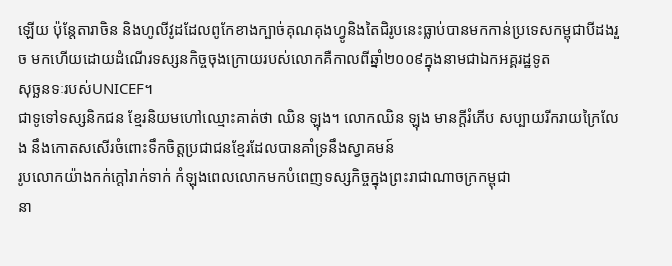ឡើយ ប៉ុន្តែតារាចិន និងហូលីវូដដែលពូកែខាងក្បាច់គុណគុងហ្វូនិងតៃជិរូបនេះធ្លាប់បានមកកាន់ប្រទេសកម្ពុជាបីដងរួច មកហើយដោយដំណើរទស្សនកិច្ចចុងក្រោយរបស់លោកគឺកាលពីឆ្នាំ២០០៩ក្នុងនាមជាឯកអគ្គរដ្ឋទូត
សុច្ឆនទៈរបស់UNICEF។
ជាទូទៅទស្សនិកជន ខ្មែរនិយមហៅឈ្មោះគាត់ថា ឈិន ឡុង។ លោកឈិន ឡុង មានក្តីរំភើប សប្បាយរីករាយក្រៃលែង នឹងកោតសសើរចំពោះទឹកចិត្តប្រជាជនខ្មែរដែលបានគាំទ្រនឹងស្វាគមន៍
រូបលោកយ៉ាងកក់ក្តៅរាក់ទាក់ កំឡុងពេលលោកមកបំពេញទស្សកិច្ចក្នុងព្រះរាជាណាចក្រកម្ពុជា
នា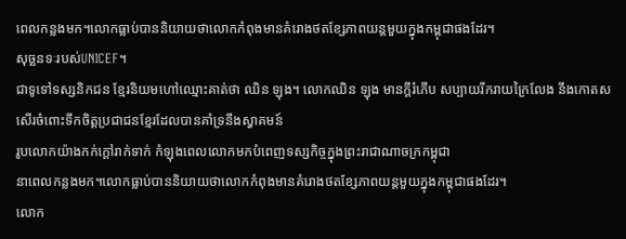ពេលកន្លងមក។លោកធ្លាប់បាននិយាយថាលោកកំពុងមានគំរោងថតខ្សែភាពយន្តមួយក្នុងកម្ពុជាផងដែរ។
សុច្ឆនទៈរបស់UNICEF។
ជាទូទៅទស្សនិកជន ខ្មែរនិយមហៅឈ្មោះគាត់ថា ឈិន ឡុង។ លោកឈិន ឡុង មានក្តីរំភើប សប្បាយរីករាយក្រៃលែង នឹងកោតសសើរចំពោះទឹកចិត្តប្រជាជនខ្មែរដែលបានគាំទ្រនឹងស្វាគមន៍
រូបលោកយ៉ាងកក់ក្តៅរាក់ទាក់ កំឡុងពេលលោកមកបំពេញទស្សកិច្ចក្នុងព្រះរាជាណាចក្រកម្ពុជា
នាពេលកន្លងមក។លោកធ្លាប់បាននិយាយថាលោកកំពុងមានគំរោងថតខ្សែភាពយន្តមួយក្នុងកម្ពុជាផងដែរ។
លោក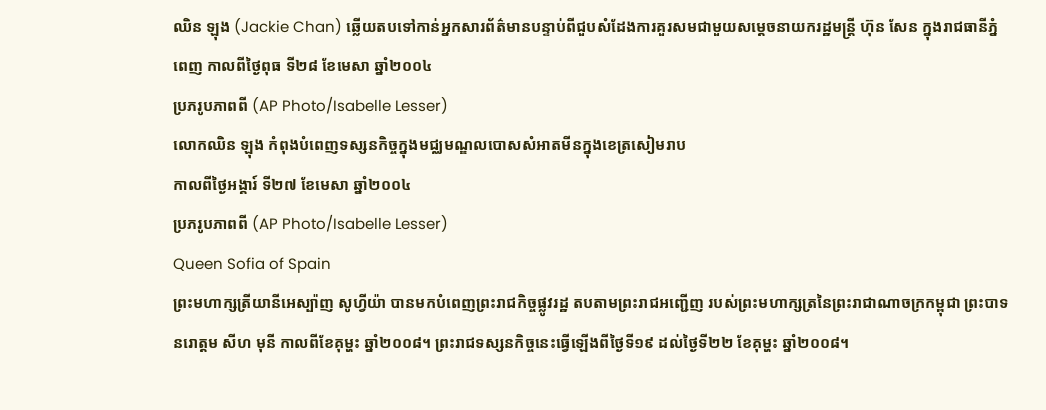ឈិន ឡុង (Jackie Chan) ឆ្លើយតបទៅកាន់អ្នកសារព័ត៌មានបន្ទាប់ពីជួបសំដែងការគួរសមជាមួយសម្តេចនាយករដ្ឋមន្រ្តី ហ៊ុន សែន ក្នុងរាជធានីភ្នំពេញ កាលពីថ្ងៃពុធ ទី២៨ ខែមេសា ឆ្នាំ២០០៤
ប្រភរូបភាពពី (AP Photo/Isabelle Lesser)
លោកឈិន ឡុង កំពុងបំពេញទស្សនកិច្ចក្នុងមជ្ឈមណ្ឌលបោសសំអាតមីនក្នុងខេត្រសៀមរាប
កាលពីថ្ងៃអង្គារ៍ ទី២៧ ខែមេសា ឆ្នាំ២០០៤
ប្រភរូបភាពពី (AP Photo/Isabelle Lesser)
Queen Sofia of Spain
ព្រះមហាក្សត្រីយានីអេស្ប៉ាញ សូហ្វីយ៉ា បានមកបំពេញព្រះរាជកិច្ចផ្លូវរដ្ឋ តបតាមព្រះរាជអញ្ជើញ របស់ព្រះមហាក្សត្រនៃព្រះរាជាណាចក្រកម្ពុជា ព្រះបាទនរោត្តម សីហ មុនី កាលពីខែគុម្ហះ ឆ្នាំ២០០៨។ ព្រះរាជទស្សនកិច្ចនេះធ្វើឡើងពីថ្ងៃទី១៩ ដល់ថ្ងៃទី២២ ខែគុម្ហះ ឆ្នាំ២០០៨។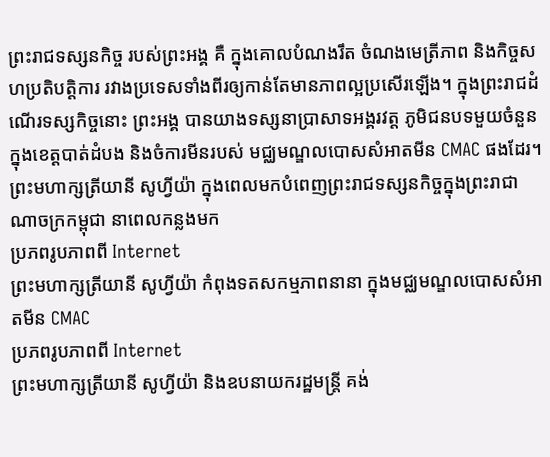ព្រះរាជទស្សនកិច្ច របស់ព្រះអង្គ គឺ ក្នុងគោលបំណងរឹត ចំណងមេត្រីភាព និងកិច្ចសហប្រតិបត្តិការ រវាងប្រទេសទាំងពីរឲ្យកាន់តែមានភាពល្អប្រសើរឡើង។ ក្នុងព្រះរាជដំណើរទស្សកិច្ចនោះ ព្រះអង្គ បានយាងទស្សនាប្រាសាទអង្គរវត្ត ភូមិជនបទមួយចំនួនក្នុងខេត្តបាត់ដំបង និងចំការមីនរបស់ មជ្ឈមណ្ឌលបោសសំអាតមីន CMAC ផងដែរ។
ព្រះមហាក្សត្រីយានី សូហ្វីយ៉ា ក្នុងពេលមកបំពេញព្រះរាជទស្សនកិច្ចក្នុងព្រះរាជាណាចក្រកម្ពុជា នាពេលកន្លងមក
ប្រភពរូបភាពពី Internet
ព្រះមហាក្សត្រីយានី សូហ្វីយ៉ា កំពុងទតសកម្មភាពនានា ក្នុងមជ្ឈមណ្ឌលបោសសំអាតមីន CMAC
ប្រភពរូបភាពពី Internet
ព្រះមហាក្សត្រីយានី សូហ្វីយ៉ា និងឧបនាយករដ្ឋមន្រ្តី គង់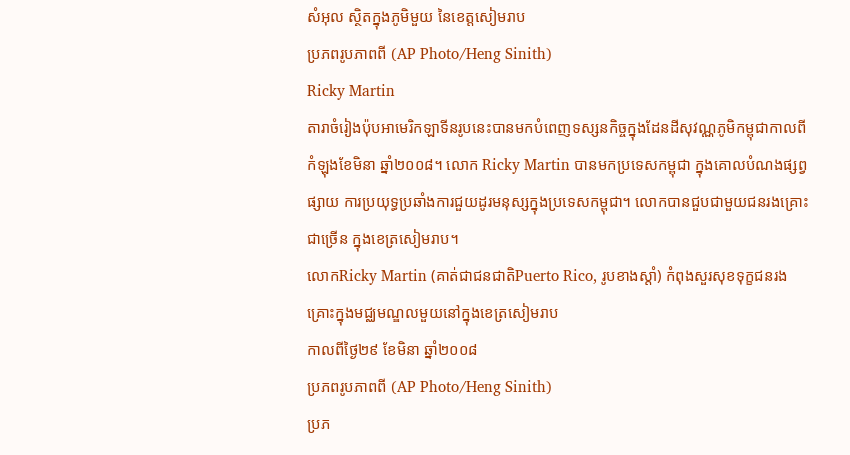សំអុល ស្ថិតក្នុងភូមិមួយ នៃខេត្តសៀមរាប
ប្រភពរូបភាពពី (AP Photo/Heng Sinith)
Ricky Martin
តារាចំរៀងប៉ុបអាមេរិកឡាទីនរូបនេះបានមកបំពេញទស្សនកិច្ចក្នុងដែនដីសុវណ្ណភូមិកម្ពុជាកាលពី កំឡុងខែមិនា ឆ្នាំ២០០៨។ លោក Ricky Martin បានមកប្រទេសកម្ពុជា ក្នុងគោលបំណងផ្សព្វផ្សាយ ការប្រយុទ្ធប្រឆាំងការជួយដូរមនុស្សក្នុងប្រទេសកម្ពុជា។ លោកបានជួបជាមួយជនរងគ្រោះជាច្រើន ក្នុងខេត្រសៀមរាប។
លោកRicky Martin (គាត់ជាជនជាតិPuerto Rico, រូបខាងស្តាំ) កំពុងសួរសុខទុក្ខជនរងគ្រោះក្នុងមជ្ឈមណ្ឌលមួយនៅក្នុងខេត្រសៀមរាប
កាលពីថ្ងៃ២៩ ខែមិនា ឆ្នាំ២០០៨
ប្រភពរូបភាពពី (AP Photo/Heng Sinith)
ប្រភ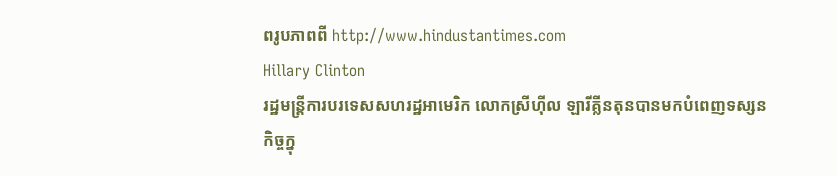ពរូបភាពពី http://www.hindustantimes.com
Hillary Clinton
រដ្ឋមន្រ្តីការបរទេសសហរដ្ឋអាមេរិក លោកស្រីហ៊ីល ឡារីគ្លីនតុនបានមកបំពេញទស្សនកិច្ចក្នុ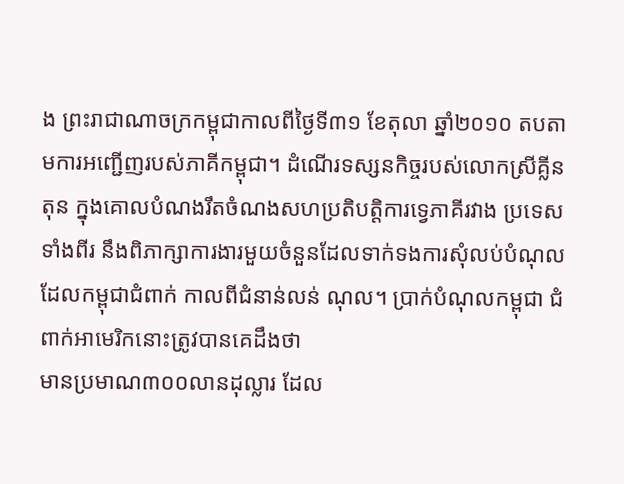ង ព្រះរាជាណាចក្រកម្ពុជាកាលពីថ្ងៃទី៣១ ខែតុលា ឆ្នាំ២០១០ តបតាមការអញ្ជើញរបស់ភាគីកម្ពុជា។ ដំណើរទស្សនកិច្ចរបស់លោកស្រីគ្លីនតុន ក្នុងគោលបំណងរឹតចំណងសហប្រតិបត្តិការទ្វេភាគីរវាង ប្រទេសទាំងពីរ នឹងពិភាក្សាការងារមួយចំនួនដែលទាក់ទងការសុំលប់បំណុលដែលកម្ពុជាជំពាក់ កាលពីជំនាន់លន់ ណុល។ ប្រាក់បំណុលកម្ពុជា ជំពាក់អាមេរិកនោះត្រូវបានគេដឹងថា
មានប្រមាណ៣០០លានដុល្លារ ដែល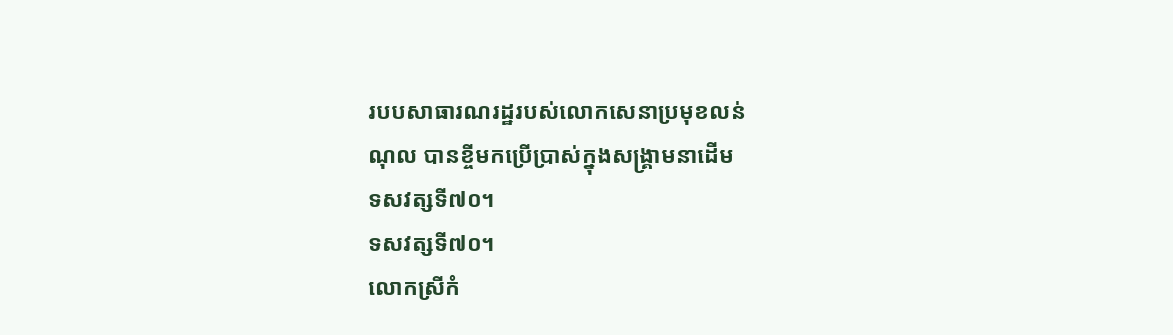របបសាធារណរដ្ឋរបស់លោកសេនាប្រមុខលន់
ណុល បានខ្ចីមកប្រើប្រាស់ក្នុងសង្គ្រាមនាដើម
ទសវត្សទី៧០។
ទសវត្សទី៧០។
លោកស្រីកំ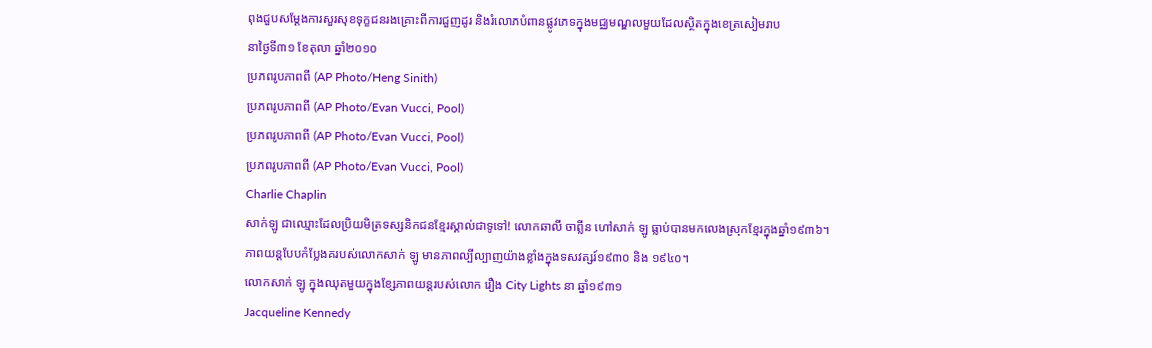ពុងជួបសម្តែងការសួរសុខទុក្ខជនរងគ្រោះពីការជួញដូរ និងរំលោភបំពានផ្លូវភេទក្នុងមជ្ឈមណ្ឌលមួយដែលស្ថិតក្នុងខេត្រសៀមរាប
នាថ្ងៃទី៣១ ខែតុលា ឆ្នាំ២០១០
ប្រភពរូបភាពពី (AP Photo/Heng Sinith)
ប្រភពរូបភាពពី (AP Photo/Evan Vucci, Pool)
ប្រភពរូបភាពពី (AP Photo/Evan Vucci, Pool)
ប្រភពរូបភាពពី (AP Photo/Evan Vucci, Pool)
Charlie Chaplin
សាក់ឡូ ជាឈ្មោះដែលប្រិយមិត្រទស្សនិកជនខែ្មរស្គាល់ជាទូទៅ! លោកឆាលី ចាព្លីន ហៅសាក់ ឡូ ធ្លាប់បានមកលេងស្រុកខ្មែរក្នុងឆ្នាំ១៩៣៦។
ភាពយន្តបែបកំប្លែងគរបស់លោកសាក់ ឡូ មានភាពល្បីល្បាញយ៉ាងខ្លាំងក្នុងទសវត្សរ៍១៩៣០ និង ១៩៤០។
លោកសាក់ ឡូ ក្នុងឈុតមួយក្នុងខ្សែភាពយន្តរបស់លោក រឿង City Lights នា ឆ្នាំ១៩៣១
Jacqueline Kennedy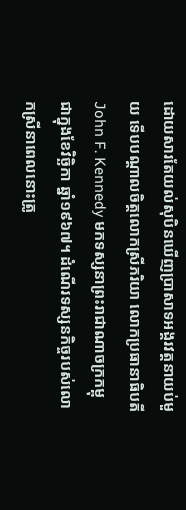ដោយសារតែយល់សុបិនឃើញបា្រសាទអង្គរវត្តនាយប់មួយ ទើបបណ្តាលចិត្តលោកស្រីភរិយា លោកប្រធានាធិបតី John F. Kennedy មកទស្សនាព្រះរាជាណាចក្រកម្ពុជាក្នុងខែវិច្ឆិកា ឆ្នាំ១៩៦៧។ ដំណើរទស្សនកិច្ចរបស់លោកស្រីនាពេលនោះត្រូ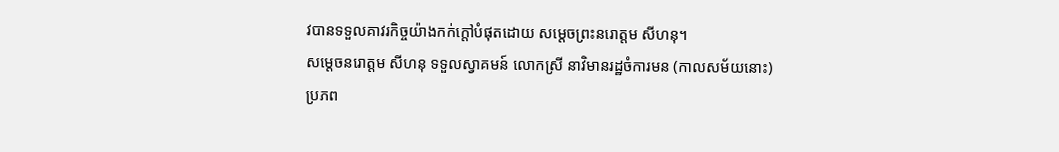វបានទទួលគាវរកិច្ចយ៉ាងកក់ក្តៅបំផុតដោយ សម្តេចព្រះនរោត្តម សីហនុ។
សម្តេចនរោត្តម សីហនុ ទទួលស្វាគមន៍ លោកស្រី នាវិមានរដ្ឋចំការមន (កាលសម័យនោះ)
ប្រភព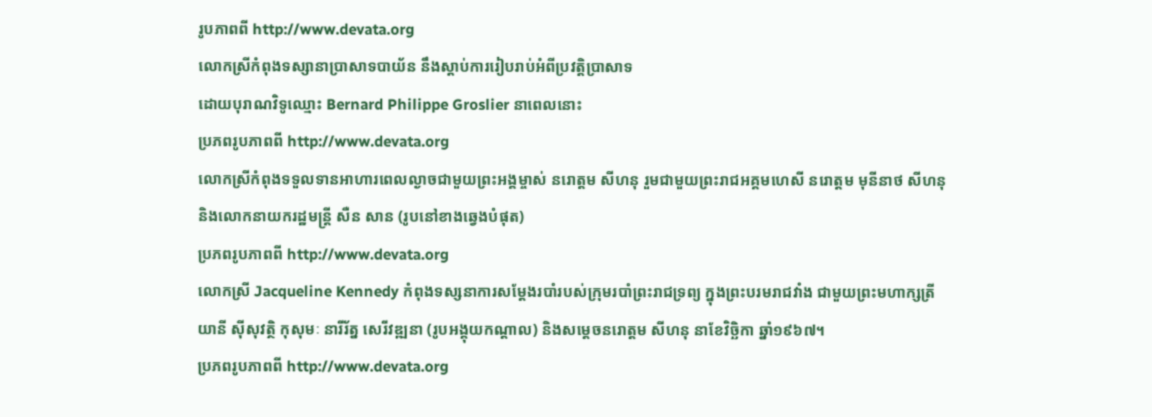រូបភាពពី http://www.devata.org
លោកស្រីកំពុងទស្សានាបា្រសាទបាយ័ន នឹងស្តាប់ការរៀបរាប់អំពីប្រវត្តិប្រាសាទ
ដោយបុរាណវិទូឈ្មោះ Bernard Philippe Groslier នាពេលនោះ
ប្រភពរូបភាពពី http://www.devata.org
លោកស្រីកំពុងទទួលទានអាហារពេលល្ងាចជាមួយព្រះអង្គម្ចាស់ នរោត្តម សីហនុ រួមជាមួយព្រះរាជអគ្គមហេសី នរោត្តម មុនីនាថ សីហនុ និងលោកនាយករដ្ឋមន្រ្តី សឺន សាន (រូបនៅខាងឆ្វេងបំផុត)
ប្រភពរូបភាពពី http://www.devata.org
លោកស្រី Jacqueline Kennedy កំពុងទស្សនាការសម្តែងរបាំរបស់ក្រុមរបាំព្រះរាជទ្រព្យ ក្នុងព្រះបរមរាជវាំង ជាមួយព្រះមហាក្សត្រីយានី ស៊ីសុវត្ថិ កុសុមៈ នារីរ័ត្ន សេរីវឌ្ឍនា (រូបអង្គុយកណ្តាល) និងសម្តេចនរោត្តម សីហនុ នាខែវិច្ឆិកា ឆ្នាំ១៩៦៧។
ប្រភពរូបភាពពី http://www.devata.org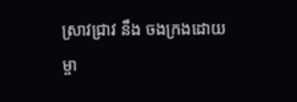សា្រវជ្រាវ នឹង ចងក្រងដោយ ម្ចា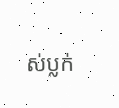ស់ប្លក់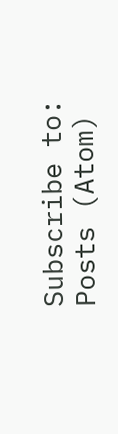Subscribe to:
Posts (Atom)